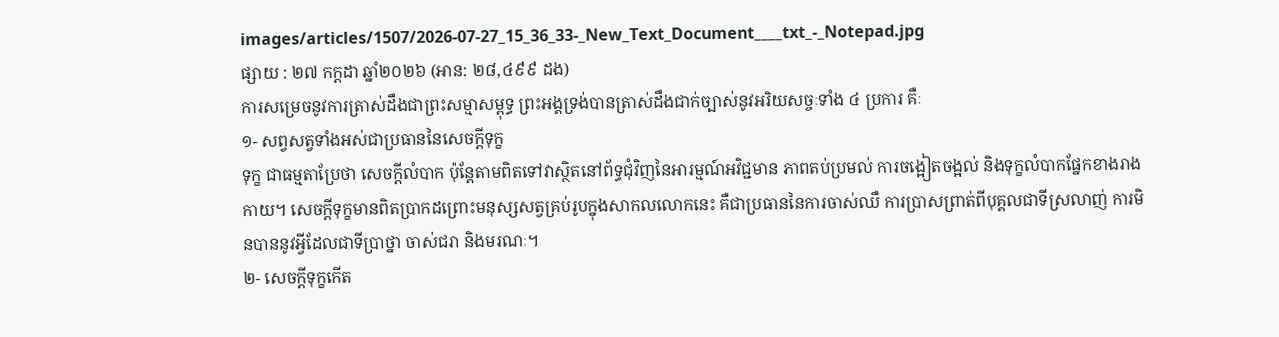images/articles/1507/2026-07-27_15_36_33-_New_Text_Document____txt_-_Notepad.jpg
ផ្សាយ : ២៧ កក្តដា ឆ្នាំ២០២៦ (អាន: ២៨,៤៩៩ ដង)
ការសម្រេចនូវការត្រាស់ដឹងជាព្រះសម្មាសម្ពុទ្ធ ព្រះអង្គទ្រង់បានត្រាស់ដឹងជាក់ច្បាស់នូវអរិយសច្ចៈទាំង ៤ ប្រការ គឺៈ
១- សព្វសត្វទាំងអស់ជាប្រធាននៃសេចក្ដីទុក្ខ
ទុក្ខ ជាធម្មតាប្រែថា សេចក្ដីលំបាក ប៉ុន្តែតាមពិតទៅវាស្ថិតនៅព័ទ្ធជុំវិញនៃអារម្មណ៍អវិជ្ជមាន ភាពតប់ប្រមល់ ការចង្អៀតចង្អល់ និងទុក្ខលំបាកផ្នែកខាងរាងកាយ។ សេចក្ដីទុក្ខមានពិតប្រាកដព្រោះមនុស្សសត្វគ្រប់រូបក្នុងសាកលលោកនេះ គឺជាប្រធាននៃការចាស់ឈឺ ការប្រាសព្រាត់ពីបុគ្គលជាទីស្រលាញ់ ការមិនបាននូវអ្វីដែលជាទីប្រាថ្នា ចាស់ជរា និងមរណៈ។
២- សេចក្ដីទុក្ខកើត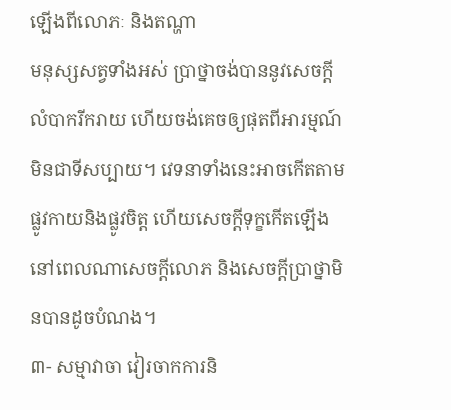ឡើងពីលោភៈ និងតណ្ហា
មនុស្សសត្វទាំងអស់ ប្រាថ្នាចង់បាននូវសេចក្ដីលំបាករីករាយ ហើយចង់គេចឲ្យផុតពីអារម្មណ៍មិនជាទីសប្បាយ។ វេទនាទាំងនេះអាចកើតតាមផ្លូវកាយនិងផ្លូវចិត្ត ហើយសេចក្ដីទុក្ខកើតឡើងនៅពេលណាសេចក្ដីលោភ និងសេចក្ដីប្រាថ្នាមិនបានដូចបំណង។
៣- សម្មាវាចា វៀរចាកការនិ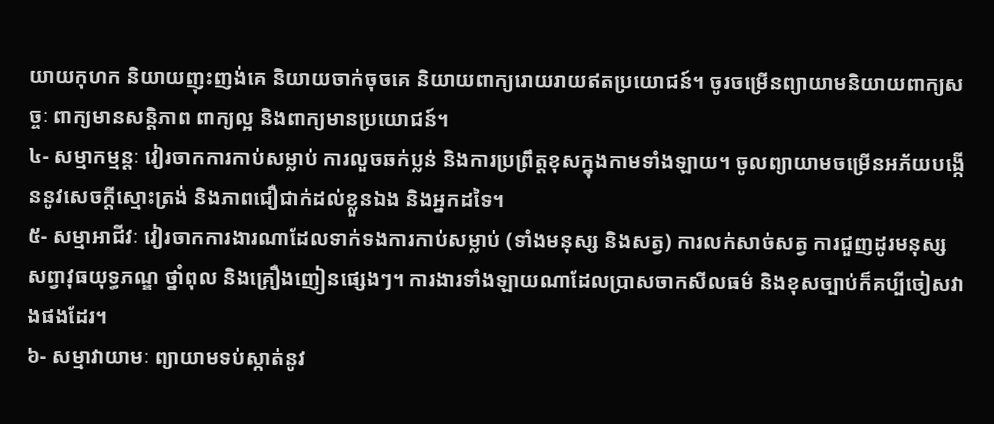យាយកុហក និយាយញុះញង់គេ និយាយចាក់ចុចគេ និយាយពាក្យរោយរាយឥតប្រយោជន៍។ ចូរចម្រើនព្យាយាមនិយាយពាក្យសច្ចៈ ពាក្យមានសន្តិភាព ពាក្យល្អ និងពាក្យមានប្រយោជន៍។
៤- សម្មាកម្មន្តៈ វៀរចាកការកាប់សម្លាប់ ការលួចឆក់ប្លន់ និងការប្រព្រឹត្តខុសក្នុងកាមទាំងឡាយ។ ចូលព្យាយាមចម្រើនអភ័យបង្កើននូវសេចក្ដីស្មោះត្រង់ និងភាពជឿជាក់ដល់ខ្លួនឯង និងអ្នកដទៃ។
៥- សម្មាអាជីវៈ វៀរចាកការងារណាដែលទាក់ទងការកាប់សម្លាប់ (ទាំងមនុស្ស និងសត្វ) ការលក់សាច់សត្វ ការជួញដូរមនុស្ស សព្វាវុធយុទ្ធភណ្ឌ ថ្នាំពុល និងគ្រឿងញៀនផ្សេងៗ។ ការងារទាំងឡាយណាដែលប្រាសចាកសីលធម៌ និងខុសច្បាប់ក៏គប្បីចៀសវាងផងដែរ។
៦- សម្មាវាយាមៈ ព្យាយាមទប់ស្កាត់នូវ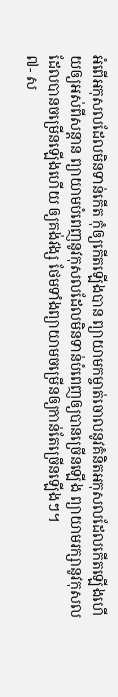អំពើអកុសលដែលមិនទាន់កើត កុំឲ្យកើតឡើងបាន ព្យាយាមកម្ចាត់ចោលនូវគំនិតអកុសលដែលកើតឡើងហើយឲ្យអស់ពីសន្ដាន ព្យាយាមបំពេញនូវកុសលដែលមិនទាន់បំពេញឲ្យបានច្រើនឡើង ព្យាយាមរក្សានូវកុសលដែលបានចម្រើនឡើងហើយ ឲ្យគង់វង្ស ថែមទាំងព្យាយាមចម្រើនឲ្យកាន់តែច្រើនឡើងៗ។
៧- ស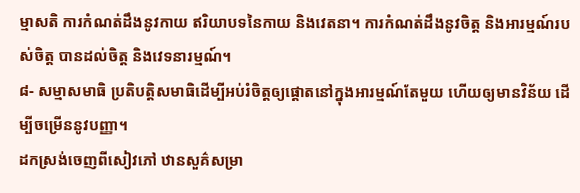ម្មាសតិ ការកំណត់ដឹងនូវកាយ ឥរិយាបទនៃកាយ និងវេតនា។ ការកំណត់ដឹងនូវចិត្ត និងអារម្មណ៍របស់ចិត្ត បានដល់ចិត្ត និងវេទនារម្មណ៍។
៨- សម្មាសមាធិ ប្រតិបត្តិសមាធិដើម្បីអប់រំចិត្តឲ្យផ្ដោតនៅក្នុងអារម្មណ៍តែមួយ ហើយឲ្យមានវិន័យ ដើម្បីចម្រើននូវបញ្ញា។
ដកស្រង់ចេញពីសៀវភៅ ឋានសួគ៌សម្រា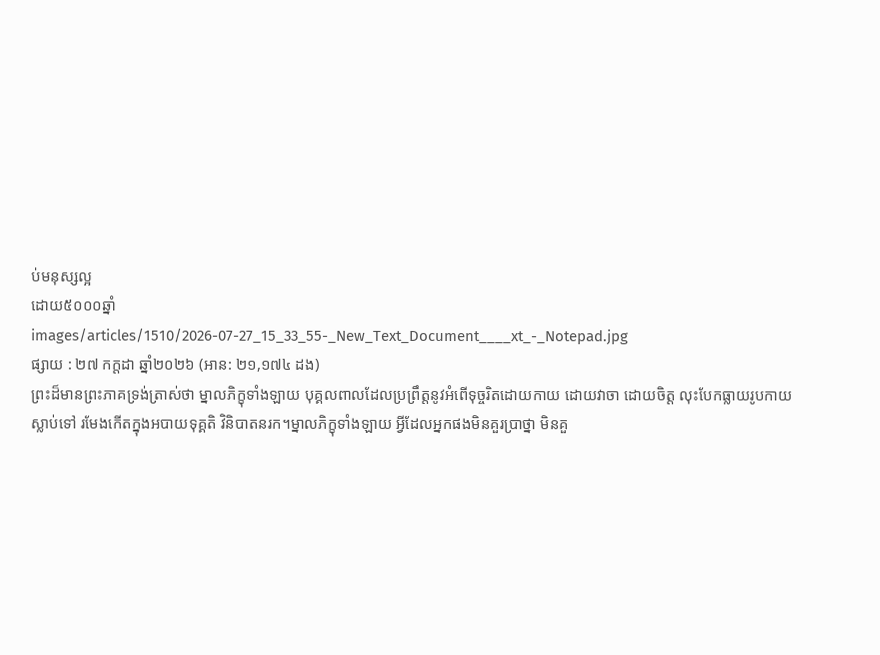ប់មនុស្សល្អ
ដោយ៥០០០ឆ្នាំ
images/articles/1510/2026-07-27_15_33_55-_New_Text_Document____xt_-_Notepad.jpg
ផ្សាយ : ២៧ កក្តដា ឆ្នាំ២០២៦ (អាន: ២១,១៧៤ ដង)
ព្រះដ៏មានព្រះភាគទ្រង់ត្រាស់ថា ម្នាលភិក្ខុទាំងឡាយ បុគ្គលពាលដែលប្រព្រឹត្តនូវអំពើទុច្ចរិតដោយកាយ ដោយវាចា ដោយចិត្ត លុះបែកធ្លាយរូបកាយស្លាប់ទៅ រមែងកើតក្នុងអបាយទុគ្គតិ វិនិបាតនរក។ម្នាលភិក្ខុទាំងឡាយ អ្វីដែលអ្នកផងមិនគួរប្រាថ្នា មិនគួ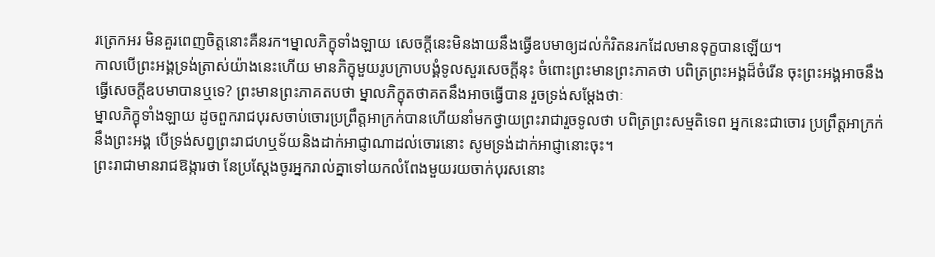រត្រេកអរ មិនគួរពេញចិត្តនោះគឺនរក។ម្នាលភិក្ខុទាំងឡាយ សេចក្ដីនេះមិនងាយនឹងធ្វើឧបមាឲ្យដល់កំរិតនរកដែលមានទុក្ខបានឡើយ។
កាលបើព្រះអង្គទ្រង់ត្រាស់យ៉ាងនេះហើយ មានភិក្ខុមួយរូបក្រាបបង្គំទូលសួរសេចក្ដីនុះ ចំពោះព្រះមានព្រះភាគថា បពិត្រព្រះអង្គដ៏ចំរើន ចុះព្រះអង្គអាចនឹងធ្វើសេចក្ដីឧបមាបានឬទេ? ព្រះមានព្រះភាគតបថា ម្នាលភិក្ខុតថាគតនឹងអាចធ្វើបាន រួចទ្រង់សម្ដែងថាៈ
ម្នាលភិក្ខុទាំងឡាយ ដូចពួករាជបុរសចាប់ចោរប្រព្រឹត្តអាក្រក់បានហើយនាំមកថ្វាយព្រះរាជារួចទូលថា បពិត្រព្រះសម្មតិទេព អ្នកនេះជាចោរ ប្រព្រឹត្តអាក្រក់នឹងព្រះអង្គ បើទ្រង់សព្វព្រះរាជហឬទ័យនិងដាក់អាជ្ញាណាដល់ចោរនោះ សូមទ្រង់ដាក់អាជ្ញានោះចុះ។
ព្រះរាជាមានរាជឱង្ការថា នែប្រស្ដែងចូរអ្នករាល់គ្នាទៅយកលំពែងមួយរយចាក់បុរសនោះ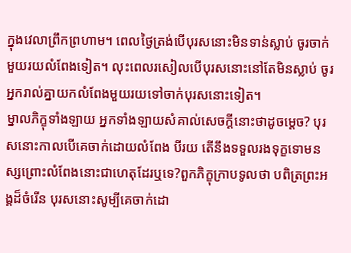ក្នុងវេលាព្រឹកព្រហាម។ ពេលថ្ងៃត្រង់បើបុរសនោះមិនទាន់ស្លាប់ ចូរចាក់មួយរយលំពែងទៀត។ លុះពេលរសៀលបើបុរសនោះនៅតែមិនស្លាប់ ចូរអ្នករាល់គ្នាយកលំពែងមួយរយទៅចាក់បុរសនោះទៀត។
ម្នាលភិក្ខុទាំងឡាយ អ្នកទាំងឡាយសំគាល់សេចក្ដីនោះថាដូចម្ដេច? បុរសនោះកាលបើគេចាក់ដោយលំពែង បីរយ តើនឹងទទួលរងទុក្ខទោមនស្សព្រោះលំពែងនោះជាហេតុដែរឬទេ?ពួកភិក្ខុក្រាបទូលថា បពិត្រព្រះអង្គដ៏ចំរើន បុរសនោះសូម្បីគេចាក់ដោ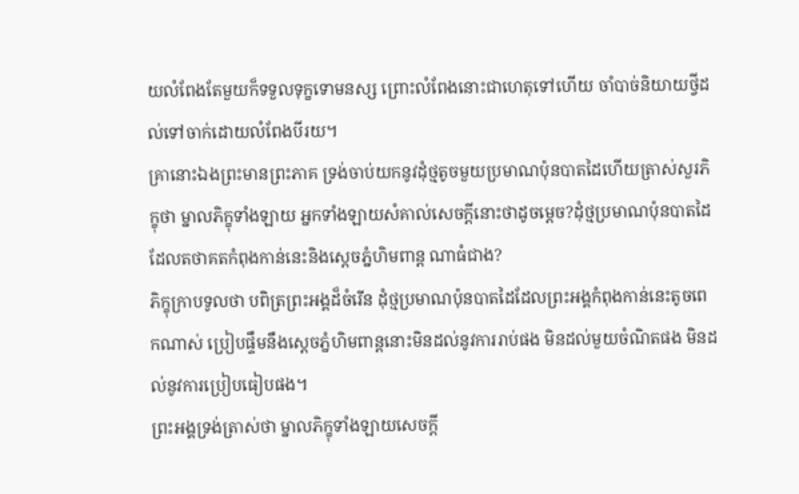យលំពែងតែមួយក៏ទទួលទុក្ខទោមនស្ស ព្រោះលំពែងនោះជាហេតុទៅហើយ ចាំបាច់និយាយថ្វីដល់ទៅចាក់ដោយលំពែងបីរយ។
គ្រានោះឯងព្រះមានព្រះភាគ ទ្រង់ចាប់យកនូវដុំថ្មតូចមួយប្រមាណប៉ុនបាតដៃហើយត្រាស់សួរភិក្ខុថា ម្នាលភិក្ខុទាំងឡាយ អ្នកទាំងឡាយសំគាល់សេចក្ដីនោះថាដូចម្ដេច?ដុំថ្មប្រមាណប៉ុនបាតដៃ ដែលតថាគតកំពុងកាន់នេះនិងស្ដេចភ្នំហិមពាន្ត ណាធំជាង?
ភិក្ខុក្រាបទូលថា បពិត្រព្រះអង្គដ៏ចំរើន ដុំថ្មប្រមាណប៉ុនបាតដៃដែលព្រះអង្គកំពុងកាន់នេះតូចពេកណាស់ ប្រៀបផ្ទឹមនឹងស្ដេចភ្នំហិមពាន្តនោះមិនដល់នូវការរាប់ផង មិនដល់មួយចំណិតផង មិនដល់នូវការប្រៀបធៀបផង។
ព្រះអង្គទ្រង់ត្រាស់ថា ម្នាលភិក្ខុទាំងឡាយសេចក្ដី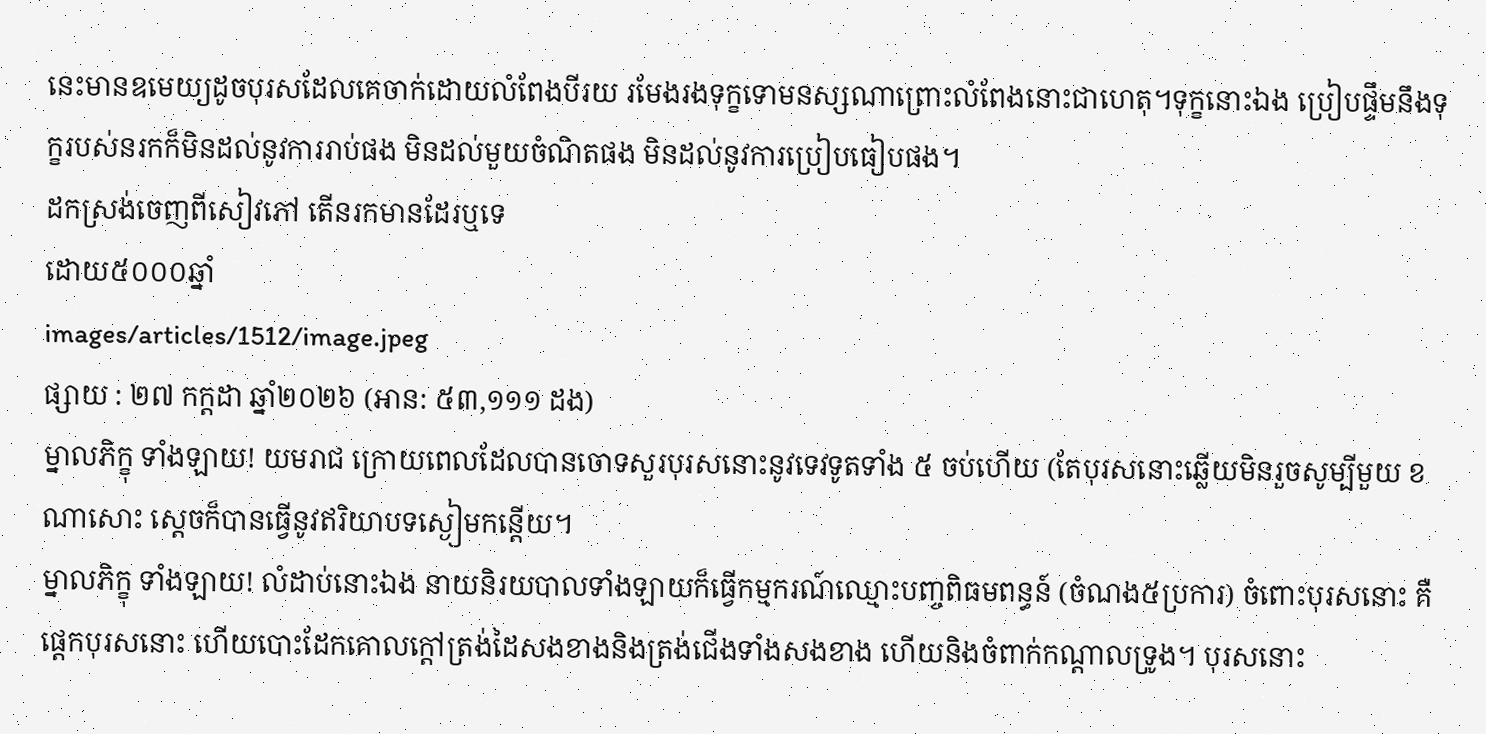នេះមានឧមេយ្យដូចបុរសដែលគេចាក់ដោយលំពែងបីរយ រមែងរងទុក្ខទោមនស្សណាព្រោះលំពែងនោះជាហេតុ។ទុក្ខនោះឯង ប្រៀបផ្ទឹមនឹងទុក្ខរបស់នរកក៏មិនដល់នូវការរាប់ផង មិនដល់មួយចំណិតផង មិនដល់នូវការប្រៀបធៀបផង។
ដកស្រង់ចេញពីសៀវភៅ តើនរកមានដែរឬទេ
ដោយ៥០០០ឆ្នាំ
images/articles/1512/image.jpeg
ផ្សាយ : ២៧ កក្តដា ឆ្នាំ២០២៦ (អាន: ៥៣,១១១ ដង)
ម្នាលភិក្ខុ ទាំងឡាយ! យមរាជ ក្រោយពេលដែលបានចោទសួរបុរសនោះនូវទេវទូតទាំង ៥ ចប់ហើយ (តែបុរសនោះឆ្លើយមិនរួចសូម្បីមួយ ខ ណាសោះ ស្ដេចក៏បានធ្វើនូវឥរិយាបទស្ងៀមកន្តើយ។
ម្នាលភិក្ខុ ទាំងឡាយ! លំដាប់នោះឯង នាយនិរយបាលទាំងឡាយក៏ធ្វើកម្មករណ៍ឈ្មោះបញ្ចពិធមពន្ធន៍ (ចំណង៥ប្រការ) ចំពោះបុរសនោះ គឺផ្ដេកបុរសនោះ ហើយបោះដែកគោលក្ដៅត្រង់ដៃសងខាងនិងត្រង់ជើងទាំងសងខាង ហើយនិងចំពាក់កណ្ដាលទ្រូង។ បុរសនោះ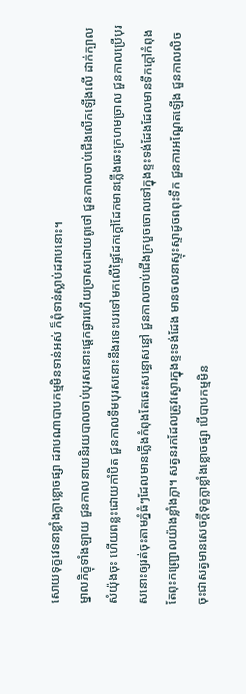សោយទុក្ខវេទនាខ្លាំងក្លាខ្លោចផ្សា ដរាបណាបាបកម្មមិនទាន់អស់ ក៏ពុំទាន់ស្លាប់ដរាបនោះ។
ម្នាលភិក្ខុទាំងឡាយ ជួនកាលនាយនិរយបាលចាប់បុរសនោះផ្ដេកផ្ងារហើយច្រាសដោយពូថៅ ជួនកាលចាប់ជើងលើកឡើងលើ ដាក់ក្បាលសំយ៉ុងចុះ ហើយពន្លះដោយកាំបិត ជួនកាលទឹមបុរសនោះនឹងរទេះបរទៅមកលើផ្ទៃដែកក្ដៅដែកមានភ្លើងឆេះក្រហមច្រាល ជួនកាលប្រើបុរសនោះឲ្យរត់ចុះតាមភ្នំធំៗដែលមានភ្លើងកំពុងតែឆេះសន្ធោសន្ធៅ ជួនកាលចាប់ជើងក្របួចចោលទៅក្នុងខ្ទះទង់ដែងដែលមានទឹកក្ដៅកំពុងតែពុះកញ្ជ្រោលយ៉ាងខ្លាំងក្លា។ សត្វនរកដែលត្រូវស្ងោរក្នុងខ្ទះទង់ដែង មានចលនាស្ទុះស្ទាដូចពពុះទឹក ជួនការអណ្ដែតឡើង ជួនកាលលិចចុះជាសត្វមានសេចក្ដីទុក្ខក្លាខ្លាំងខ្លោចផ្សា បើបាបកម្មមិន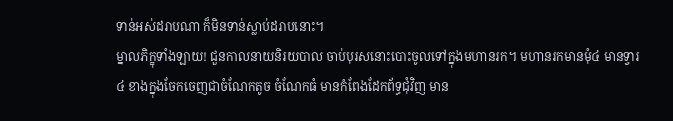ទាន់អស់ដរាបណា ក៏មិនទាន់ស្លាប់ដរាបនោះ។
ម្នាលភិក្ខុទាំងឡាយ! ជួនកាលនាយនិរយបាល ចាប់បុរសនោះបោះចូលទៅក្នុងមហានរក។ មហានរកមានមុំ៤ មានទ្វារ ៤ ខាងក្នុងចែកចេញជាចំណែកតូច ចំណែកធំ មានកំពែងដែកព័ទ្ធជុំវិញ មាន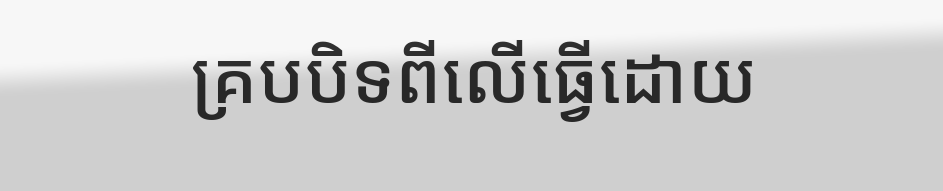គ្របបិទពីលើធ្វើដោយ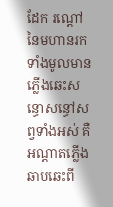ដែក រណ្ដៅនៃមហានរកទាំងមូលមានភ្លើងឆេះសន្ធោសន្ធៅសព្វទាំងអស់ គឺអណ្ដាតភ្លើងឆាបឆេះពី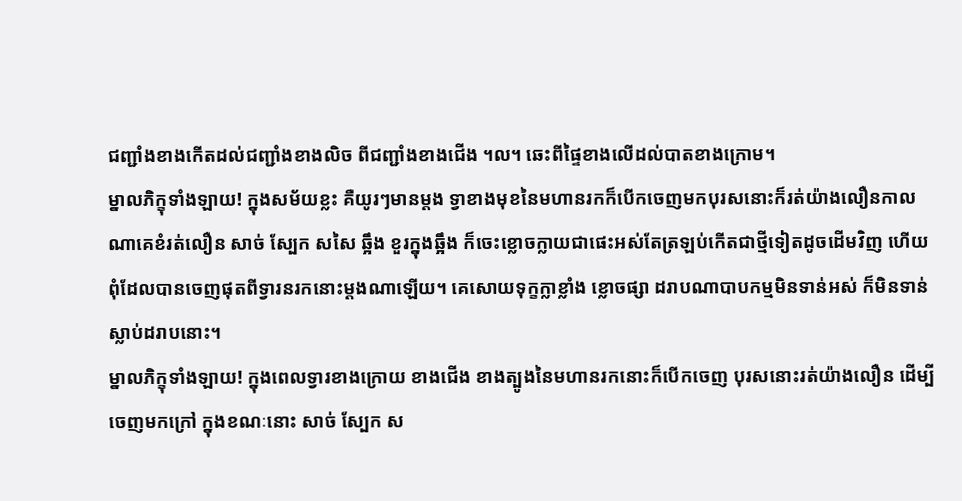ជញ្ជាំងខាងកើតដល់ជញ្ជាំងខាងលិច ពីជញ្ជាំងខាងជើង ។ល។ ឆេះពីផ្ទៃខាងលើដល់បាតខាងក្រោម។
ម្នាលភិក្ខុទាំងឡាយ! ក្នុងសម័យខ្លះ គឺយូរៗមានម្ដង ទ្វាខាងមុខនៃមហានរកក៏បើកចេញមកបុរសនោះក៏រត់យ៉ាងលឿនកាលណាគេខំរត់លឿន សាច់ ស្បែក សសៃ ឆ្អឹង ខួរក្នុងឆ្អឹង ក៏ចេះខ្លោចក្លាយជាផេះអស់តែត្រឡប់កើតជាថ្មីទៀតដូចដើមវិញ ហើយពុំដែលបានចេញផុតពីទ្វារនរកនោះម្ដងណាឡើយ។ គេសោយទុក្ខក្លាខ្លាំង ខ្លោចផ្សា ដរាបណាបាបកម្មមិនទាន់អស់ ក៏មិនទាន់ស្លាប់ដរាបនោះ។
ម្នាលភិក្ខុទាំងឡាយ! ក្នុងពេលទ្វារខាងក្រោយ ខាងជើង ខាងត្បូងនៃមហានរកនោះក៏បើកចេញ បុរសនោះរត់យ៉ាងលឿន ដើម្បីចេញមកក្រៅ ក្នុងខណៈនោះ សាច់ ស្បែក ស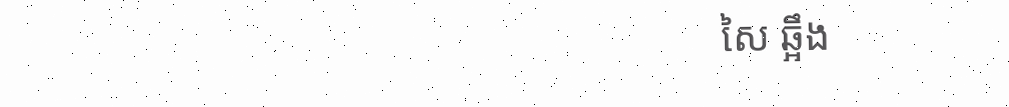សៃ ឆ្អឹង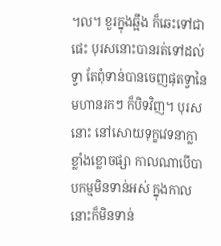។ល។ ខួរក្នុងឆ្អឹង ក៏ឆេះទៅជាផេះ បុរសនោះបានរត់ទៅដល់ទ្វា តែពុំទាន់បានចេញផុតទ្វានៃមហានរកៗ ក៏បិទវិញ។ បុរសនោះ នៅសោយទុក្ខវេទនាក្លាខ្លាំងខ្លោចផ្សា កាលណាបើបាបកម្មមិនទាន់អស់ ក្នុងកាលនោះក៏មិនទាន់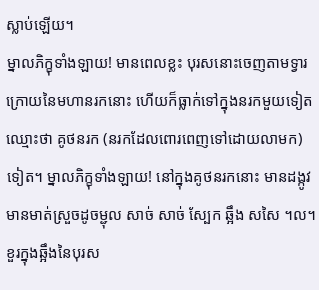ស្លាប់ឡើយ។
ម្នាលភិក្ខុទាំងឡាយ! មានពេលខ្លះ បុរសនោះចេញតាមទ្វារក្រោយនៃមហានរកនោះ ហើយក៏ធ្លាក់ទៅក្នុងនរកមួយទៀតឈ្មោះថា គូថនរក (នរកដែលពោរពេញទៅដោយលាមក) ទៀត។ ម្នាលភិក្ខុទាំងឡាយ! នៅក្នុងគូថនរកនោះ មានដង្កូវមានមាត់ស្រួចដូចម្ជុល សាច់ សាច់ ស្បែក ឆ្អឹង សសៃ ។ល។ ខួរក្នុងឆ្អឹងនៃបុរស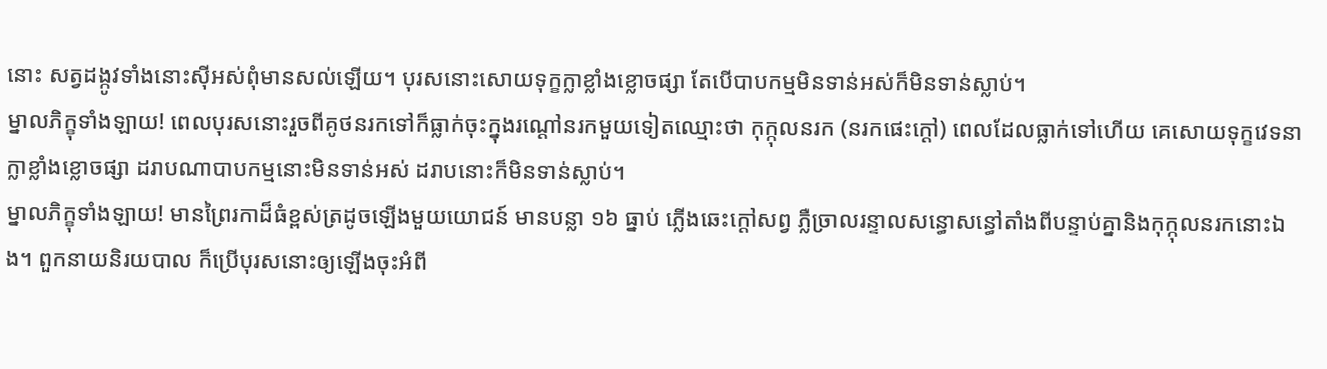នោះ សត្វដង្កូវទាំងនោះស៊ីអស់ពុំមានសល់ឡើយ។ បុរសនោះសោយទុក្ខក្លាខ្លាំងខ្លោចផ្សា តែបើបាបកម្មមិនទាន់អស់ក៏មិនទាន់ស្លាប់។
ម្នាលភិក្ខុទាំងឡាយ! ពេលបុរសនោះរួចពីគូថនរកទៅក៏ធ្លាក់ចុះក្នុងរណ្ដៅនរកមួយទៀតឈ្មោះថា កុក្កុលនរក (នរកផេះក្ដៅ) ពេលដែលធ្លាក់ទៅហើយ គេសោយទុក្ខវេទនាក្លាខ្លាំងខ្លោចផ្សា ដរាបណាបាបកម្មនោះមិនទាន់អស់ ដរាបនោះក៏មិនទាន់ស្លាប់។
ម្នាលភិក្ខុទាំងឡាយ! មានព្រៃរកាដ៏ធំខ្ពស់ត្រដូចឡើងមួយយោជន៍ មានបន្លា ១៦ ធ្នាប់ ភ្លើងឆេះក្ដៅសព្វ ភ្លឺច្រាលរន្ទាលសន្ធោសន្ធៅតាំងពីបន្ទាប់គ្នានិងកុក្កុលនរកនោះឯង។ ពួកនាយនិរយបាល ក៏ប្រើបុរសនោះឲ្យឡើងចុះអំពី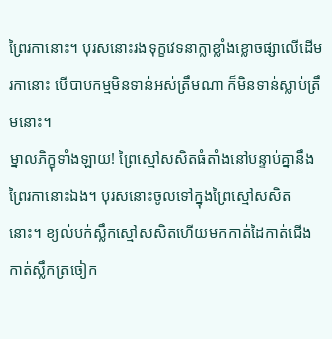ព្រៃរកានោះ។ បុរសនោះរងទុក្ខវេទនាក្លាខ្លាំងខ្លោចផ្សាលើដើមរកានោះ បើបាបកម្មមិនទាន់អស់ត្រឹមណា ក៏មិនទាន់ស្លាប់ត្រឹមនោះ។
ម្នាលភិក្ខុទាំងឡាយ! ព្រៃស្មៅសសិតធំតាំងនៅបន្ទាប់គ្នានឹងព្រៃរកានោះឯង។ បុរសនោះចូលទៅក្នុងព្រៃស្មៅសសិតនោះ។ ខ្យល់បក់ស្លឹកស្មៅសសិតហើយមកកាត់ដៃកាត់ជើង កាត់ស្លឹកត្រចៀក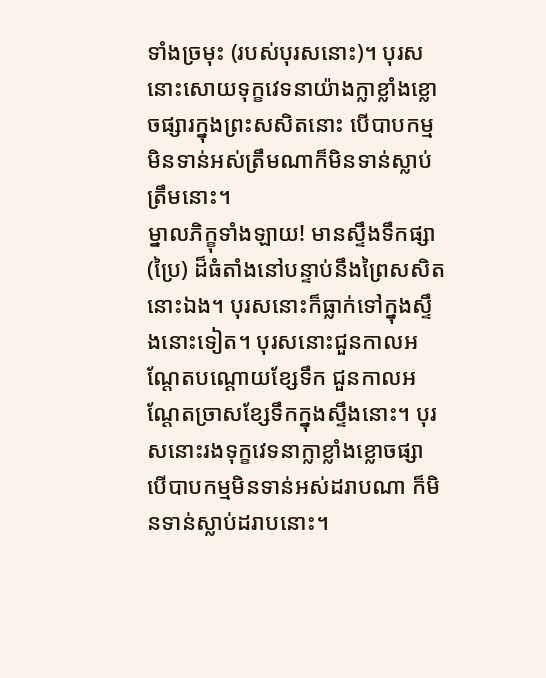ទាំងច្រមុះ (របស់បុរសនោះ)។ បុរសនោះសោយទុក្ខវេទនាយ៉ាងក្លាខ្លាំងខ្លោចផ្សារក្នុងព្រះសសិតនោះ បើបាបកម្មមិនទាន់អស់ត្រឹមណាក៏មិនទាន់ស្លាប់ត្រឹមនោះ។
ម្នាលភិក្ខុទាំងឡាយ! មានស្ទឹងទឹកផ្សា(ប្រៃ) ដ៏ធំតាំងនៅបន្ទាប់នឹងព្រៃសសិតនោះឯង។ បុរសនោះក៏ធ្លាក់ទៅក្នុងស្ទឹងនោះទៀត។ បុរសនោះជួនកាលអណ្តែតបណ្ដោយខ្សែទឹក ជួនកាលអណ្តែតច្រាសខ្សែទឹកក្នុងស្ទឹងនោះ។ បុរសនោះរងទុក្ខវេទនាក្លាខ្លាំងខ្លោចផ្សា បើបាបកម្មមិនទាន់អស់ដរាបណា ក៏មិនទាន់ស្លាប់ដរាបនោះ។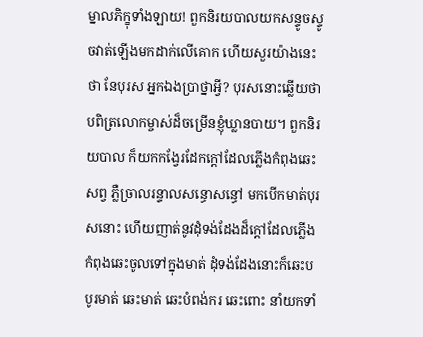ម្នាលភិក្ខុទាំងឡាយ! ពួកនិរយបាលយកសន្ទូចស្ទូចវាត់ឡើងមកដាក់លើគោក ហើយសួរយ៉ាងនេះថា នែបុរស អ្នកឯងប្រាថ្នាអ្វី? បុរសនោះឆ្លើយថា បពិត្រលោកម្ចាស់ដ៏ចម្រើនខ្ញុំឃ្លានបាយ។ ពួកនិរយបាល ក៏យកកង្វែរដែកក្ដៅដែលភ្លើងកំពុងឆេះសព្វ ភ្លឺច្រាលរន្ទាលសន្ធោសន្ធៅ មកបើកមាត់បុរសនោះ ហើយញាត់នូវដុំទង់ដែងដ៏ក្ដៅដែលភ្លើងកំពុងឆេះចូលទៅក្នុងមាត់ ដុំទង់ដែងនោះក៏ឆេះបបូរមាត់ ឆេះមាត់ ឆេះបំពង់ករ ឆេះពោះ នាំយកទាំ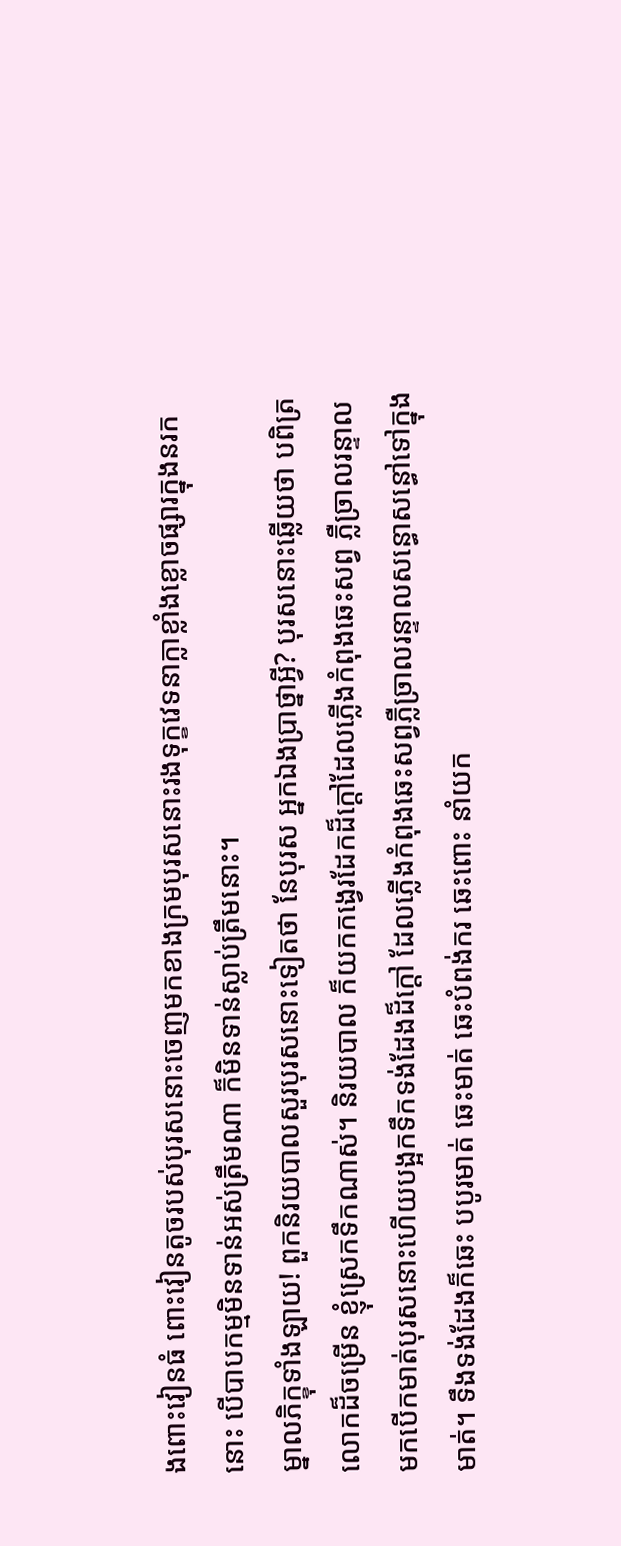ងពោះវៀនធំ ពោះវៀនតូចរបស់បុរសនោះចេញមកខាងក្រមបុរសនោះរងទុក្ខវេទនាក្លាខ្លាំងខ្លោចផ្សារក្នុងនរកនោះ បើបាបកម្មមិនទាន់អស់ត្រឹមណា ក៏មិនទាន់ស្លាប់ត្រឹមនោះ។
ម្នាលភិក្ខុទាំងឡាយ! ពួកនិរយបាលសួរបុរសនោះទៀតថា នែបុរស អ្នកឯងប្រាថ្នាអ្វី? បុរសនោះឆ្លើយថា បពិត្រលោកដ៏ចម្រើន ខ្ញុំស្រេកទឹកណាស់។ និរយបាល ក៏យកកង្វេរដែកដ៏ក្ដៅដែលភ្លើងកំពុងឆេះសព្វ ភ្លឺច្រាលរន្ទាល មកបើកមាត់បុរសនោះហើយបង្អកទឹកទង់ដែងដ៏ក្ដៅ ដែលភ្លើងកំពុងឆេះសព្វភ្លឺច្រាលរន្ទាលសន្ធោសន្ធៅទៅក្នុងមាត់។ ទឹងទង់ដែងក៏ឆេះ បបូរមាត់ ឆេះមាត់ ឆេះបំពង់ករ ឆេះពោះ នាំយក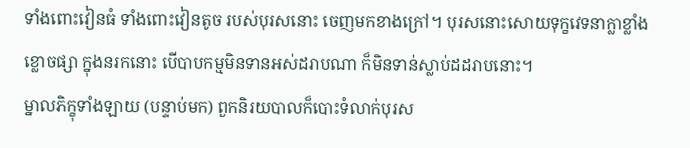ទាំងពោះវៀនធំ ទាំងពោះវៀនតូច របស់បុរសនោះ ចេញមកខាងក្រៅ។ បុរសនោះសោយទុក្ខវេទនាក្លាខ្លាំងខ្លោចផ្សា ក្នុងនរកនោះ បើបាបកម្មមិនទានអស់ដរាបណា ក៏មិនទាន់ស្លាប់ដដរាបនោះ។
ម្នាលភិក្ខុទាំងឡាយ (បន្ទាប់មក) ពួកនិរយបាលក៏បោះទំលាក់បុរស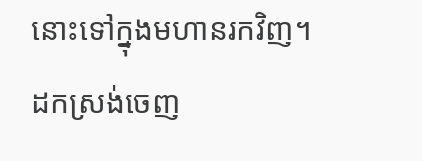នោះទៅក្នុងមហានរកវិញ។
ដកស្រង់ចេញ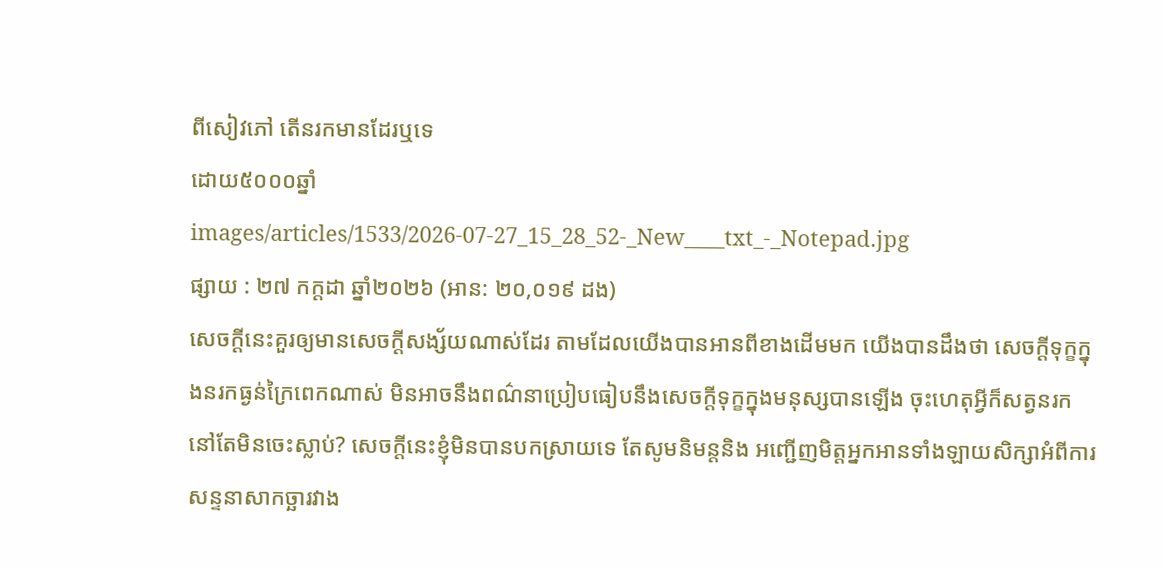ពីសៀវភៅ តើនរកមានដែរឬទេ
ដោយ៥០០០ឆ្នាំ
images/articles/1533/2026-07-27_15_28_52-_New____txt_-_Notepad.jpg
ផ្សាយ : ២៧ កក្តដា ឆ្នាំ២០២៦ (អាន: ២០,០១៩ ដង)
សេចក្ដីនេះគួរឲ្យមានសេចក្ដីសង្ស័យណាស់ដែរ តាមដែលយើងបានអានពីខាងដើមមក យើងបានដឹងថា សេចក្ដីទុក្ខក្នុងនរកធ្ងន់ក្រៃពេកណាស់ មិនអាចនឹងពណ៌នាប្រៀបធៀបនឹងសេចក្ដីទុក្ខក្នុងមនុស្សបានឡើង ចុះហេតុអ្វីក៏សត្វនរកនៅតែមិនចេះស្លាប់? សេចក្ដីនេះខ្ញុំមិនបានបកស្រាយទេ តែសូមនិមន្តនិង អញ្ជើញមិត្តអ្នកអានទាំងឡាយសិក្សាអំពីការសន្ទនាសាកច្ឆារវាង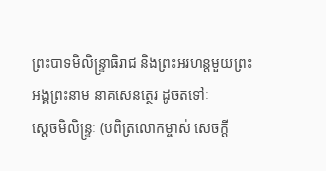ព្រះបាទមិលិន្ទ្រាធិរាជ និងព្រះអរហន្តមួយព្រះអង្គព្រះនាម នាគសេនត្ថេរ ដូចតទៅៈ
ស្ដេចមិលិន្ទ្រៈ (បពិត្រលោកម្ចាស់ សេចក្ដី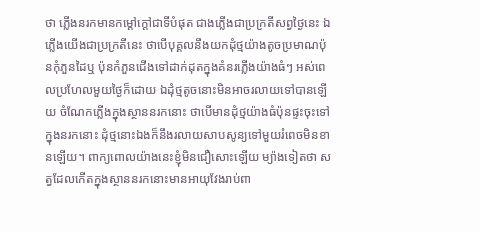ថា ភ្លើងនរកមានកម្ដៅក្ដៅជាទីបំផុត ជាងភ្លើងជាប្រក្រតីសព្វថ្ងៃនេះ ឯភ្លើងយើងជាប្រក្រតីនេះ ថាបើបុគ្គលនឹងយកដុំថ្មយ៉ាងតូចប្រមាណប៉ុនកុំភួនដៃឬ ប៉ុនកំភួនជើងទៅដាក់ដុតក្នុងគំនរភ្លើងយ៉ាងធំៗ អស់ពេលប្រហែលមួយថ្ងៃក៏ដោយ ឯដុំថ្មតូចនោះមិនអាចរលាយទៅបានឡើយ ចំណែកភ្លើងក្នុងស្ថាននរកនោះ ថាបើមានដុំថ្មយ៉ាងធំប៉ុនផ្ទះចុះទៅក្នុងនរកនោះ ដុំថ្មនោះឯងក៏នឹងរលាយសាបសូន្យទៅមួយរំពេចមិនខានឡើយ។ ពាក្យពោលយ៉ាងនេះខ្ញុំមិនជឿសោះឡើយ ម្យ៉ាងទៀតថា សត្វដែលកើតក្នុងស្ថាននរកនោះមានអាយុវែងរាប់ពា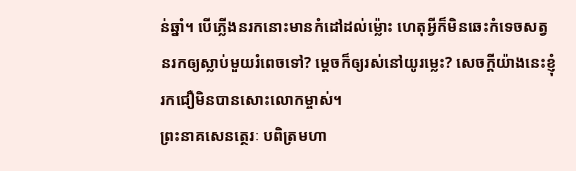ន់ឆ្នាំ។ បើភ្លើងនរកនោះមានកំដៅដល់ម្ល៉ោះ ហេតុអ្វីក៏មិនឆេះកំទេចសត្វនរកឲ្យស្លាប់មួយរំពេចទៅ? ម្ដេចក៏ឲ្យរស់នៅយូរម្លេះ? សេចក្ដីយ៉ាងនេះខ្ញុំរកជឿមិនបានសោះលោកម្ចាស់។
ព្រះនាគសេនត្ថេរៈ បពិត្រមហា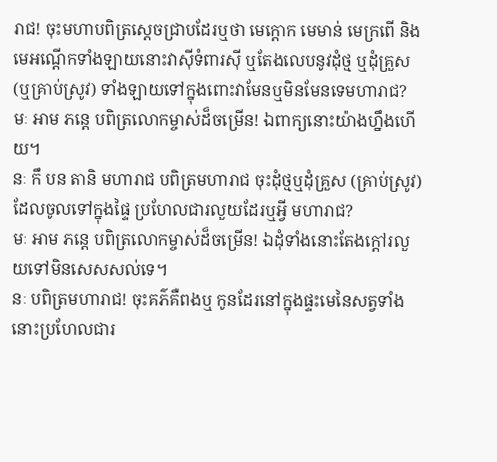រាជ! ចុះមហាបពិត្រស្តេចជ្រាបដែរឬថា មេក្ដោក មេមាន់ មេក្រពើ និងមេអណ្ដើកទាំងឡាយនោះវាស៊ីទំពារស៊ី ឬតែងលេបនូវដុំថ្ម ឬដុំគ្រួស (ឬគ្រាប់ស្រូវ) ទាំងឡាយទៅក្នុងពោះវាមែនឬមិនមែនទេមហារាជ?
មៈ អាម ភន្តេ បពិត្រលោកម្ចាស់ដ៏ចម្រើន! ឯពាក្យនោះយ៉ាងហ្នឹងហើយ។
នៈ កឹ បន តានិ មហារាជ បពិត្រមហារាជ ចុះដុំថ្មឬដុំគ្រួស (គ្រាប់ស្រូវ) ដែលចូលទៅក្នុងផ្ទៃ ប្រហែលជារលួយដែរឬអ្វី មហារាជ?
មៈ អាម ភន្តេ បពិត្រលោកម្ចាស់ដ៏ចម្រើន! ឯដុំទាំងនោះតែងក្ដៅរលួយទៅមិនសេសសល់ទេ។
នៈ បពិត្រមហារាជ! ចុះគភ៌គឺពងឬ កូនដែរនៅក្នុងផ្ទះមេនៃសត្វទាំងនោះប្រហែលជារ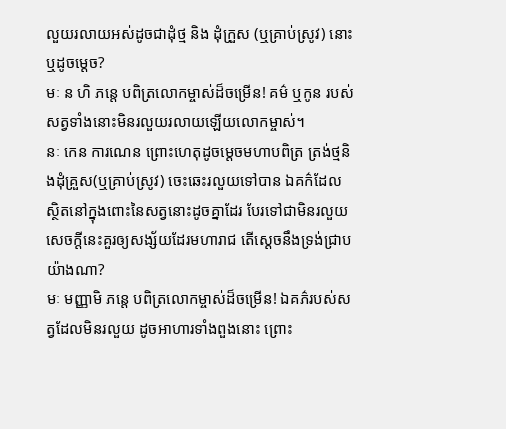លួយរលាយអស់ដូចជាដុំថ្ម និង ដុំក្រួស (ឬគ្រាប់ស្រូវ) នោះឬដូចម្ដេច?
មៈ ន ហិ ភន្តេ បពិត្រលោកម្ចាស់ដ៏ចម្រើន! គម៌ ឬកូន របស់សត្វទាំងនោះមិនរលួយរលាយឡើយលោកម្ចាស់។
នៈ កេន ការណេន ព្រោះហេតុដូចម្ដេចមហាបពិត្រ ត្រង់ថ្មនិងដុំគ្រួស(ឬគ្រាប់ស្រូវ) ចេះឆេះរលួយទៅបាន ឯគក៌ដែលស្ថិតនៅក្នុងពោះនៃសត្វនោះដូចគ្នាដែរ បែរទៅជាមិនរលួយ សេចក្ដីនេះគួរឲ្យសង្ស័យដែរមហារាជ តើស្ដេចនឹងទ្រង់ជ្រាបយ៉ាងណា?
មៈ មញ្ញាមិ ភន្តេ បពិត្រលោកម្ចាស់ដ៏ចម្រើន! ឯគភ៌របស់សត្វដែលមិនរលួយ ដូចអាហារទាំងពួងនោះ ព្រោះ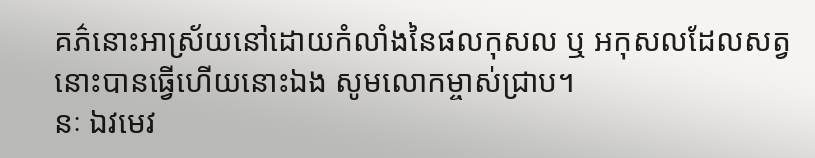គភ៌នោះអាស្រ័យនៅដោយកំលាំងនៃផលកុសល ឬ អកុសលដែលសត្វនោះបានធ្វើហើយនោះឯង សូមលោកម្ចាស់ជ្រាប។
នៈ ឯវមេវ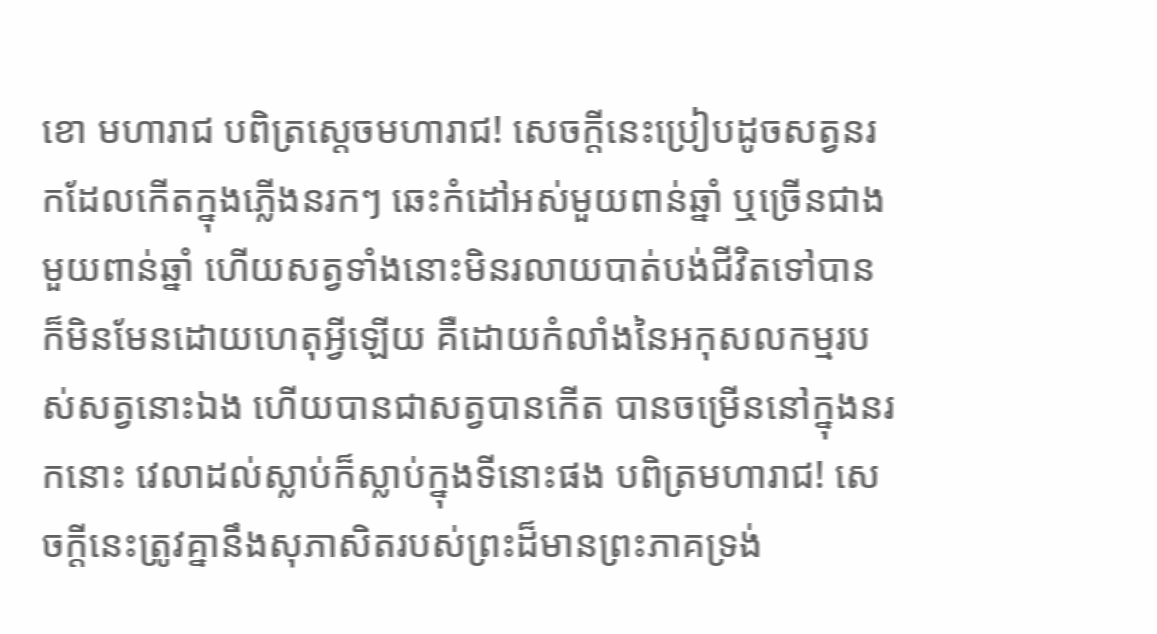ខោ មហារាជ បពិត្រស្ដេចមហារាជ! សេចក្ដីនេះប្រៀបដូចសត្វនរកដែលកើតក្នុងភ្លើងនរកៗ ឆេះកំដៅអស់មួយពាន់ឆ្នាំ ឬច្រើនជាងមួយពាន់ឆ្នាំ ហើយសត្វទាំងនោះមិនរលាយបាត់បង់ជីវិតទៅបាន ក៏មិនមែនដោយហេតុអ្វីឡើយ គឺដោយកំលាំងនៃអកុសលកម្មរបស់សត្វនោះឯង ហើយបានជាសត្វបានកើត បានចម្រើននៅក្នុងនរកនោះ វេលាដល់ស្លាប់ក៏ស្លាប់ក្នុងទីនោះផង បពិត្រមហារាជ! សេចក្ដីនេះត្រូវគ្នានឹងសុភាសិតរបស់ព្រះដ៏មានព្រះភាគទ្រង់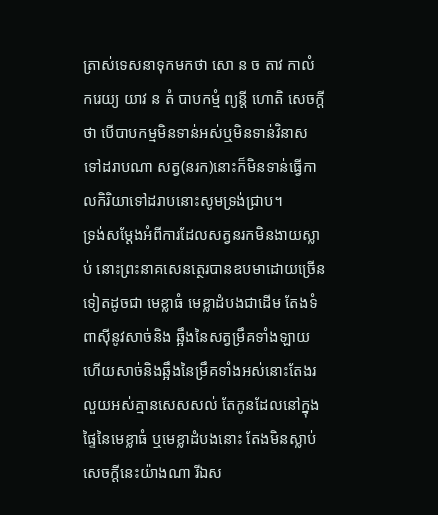ត្រាស់ទេសនាទុកមកថា សោ ន ច តាវ កាលំ ករេយ្យ យាវ ន តំ បាបកម្មំ ព្យន្តី ហោតិ សេចក្ដីថា បើបាបកម្មមិនទាន់អស់ឬមិនទាន់វិនាសទៅដរាបណា សត្វ(នរក)នោះក៏មិនទាន់ធ្វើកាលកិរិយាទៅដរាបនោះសូមទ្រង់ជ្រាប។
ទ្រង់សម្ដែងអំពីការដែលសត្វនរកមិនងាយស្លាប់ នោះព្រះនាគសេនត្ថេរបានឧបមាដោយច្រើនទៀតដូចជា មេខ្លាធំ មេខ្លាដំបងជាដើម តែងទំពាស៊ីនូវសាច់និង ឆ្អឹងនៃសត្វម្រឹគទាំងឡាយ ហើយសាច់និងឆ្អឹងនៃម្រឹគទាំងអស់នោះតែងរលួយអស់គ្មានសេសសល់ តែកូនដែលនៅក្នុងផ្ទៃនៃមេខ្លាធំ ឬមេខ្លាដំបងនោះ តែងមិនស្លាប់ សេចក្ដីនេះយ៉ាងណា រីឯស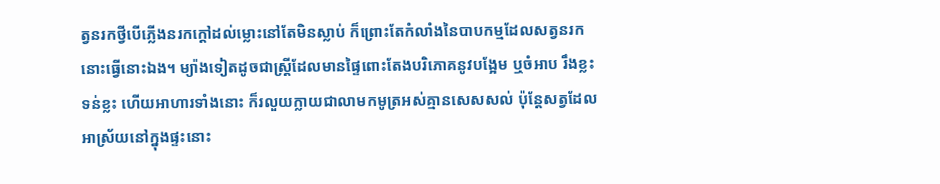ត្វនរកថ្វីបើភ្លើងនរកក្ដៅដល់ម្លោះនៅតែមិនស្លាប់ ក៏ព្រោះតែកំលាំងនៃបាបកម្មដែលសត្វនរកនោះធ្វើនោះឯង។ ម្យ៉ាងទៀតដូចជាស្ត្រីដែលមានផ្ទៃពោះតែងបរិភោគនូវបង្អែម ឬចំអាប រឹងខ្លះ ទន់ខ្លះ ហើយអាហារទាំងនោះ ក៏រលួយក្លាយជាលាមកមូត្រអស់គ្មានសេសសល់ ប៉ុន្តែសត្វដែលអាស្រ័យនៅក្នុងផ្ទះនោះ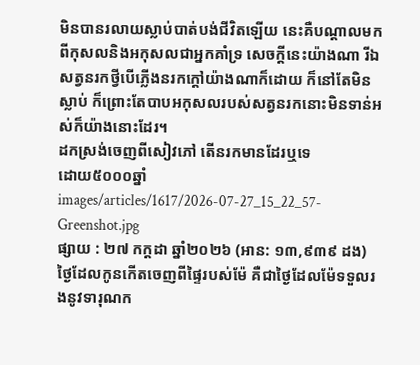មិនបានរលាយស្លាប់បាត់បង់ជីវិតឡើយ នេះគឺបណ្ដាលមកពីកុសលនិងអកុសលជាអ្នកគាំទ្រ សេចក្ដីនេះយ៉ាងណា រីឯសត្វនរកថ្វីបើភ្លើងនរកក្ដៅយ៉ាងណាក៏ដោយ ក៏នៅតែមិនស្លាប់ ក៏ព្រោះតែបាបអកុសលរបស់សត្វនរកនោះមិនទាន់អស់ក៏យ៉ាងនោះដែរ។
ដកស្រង់ចេញពីសៀវភៅ តើនរកមានដែរឬទេ
ដោយ៥០០០ឆ្នាំ
images/articles/1617/2026-07-27_15_22_57-Greenshot.jpg
ផ្សាយ : ២៧ កក្តដា ឆ្នាំ២០២៦ (អាន: ១៣,៩៣៩ ដង)
ថ្ងៃដែលកូនកើតចេញពីផ្ទៃរបស់ម៉ែ គឺជាថ្ងៃដែលម៉ែទទួលរងនូវទារុណក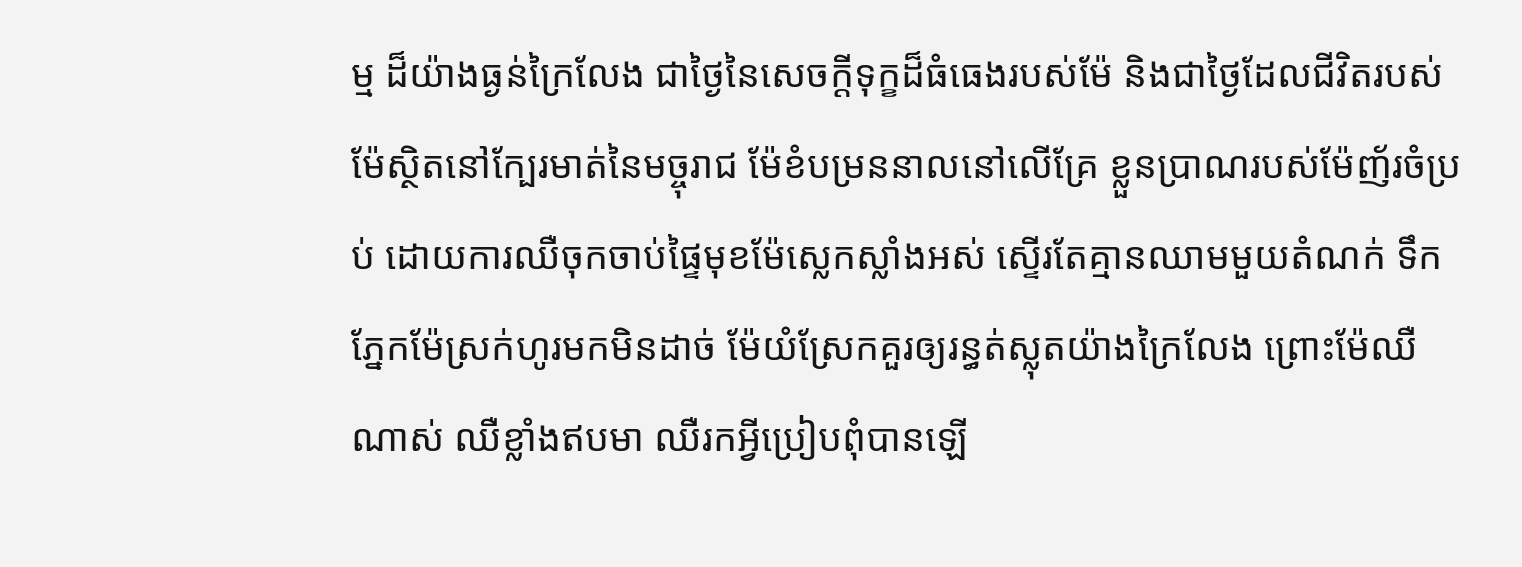ម្ម ដ៏យ៉ាងធ្ងន់ក្រៃលែង ជាថ្ងៃនៃសេចក្ដីទុក្ខដ៏ធំធេងរបស់ម៉ែ និងជាថ្ងៃដែលជីវិតរបស់ម៉ែស្ថិតនៅក្បែរមាត់នៃមច្ចុរាជ ម៉ែខំបម្រននាលនៅលើគ្រែ ខ្លួនប្រាណរបស់ម៉ែញ័រចំប្រប់ ដោយការឈឺចុកចាប់ផ្ទៃមុខម៉ែស្លេកស្លាំងអស់ ស្ទើរតែគ្មានឈាមមួយតំណក់ ទឹកភ្នែកម៉ែស្រក់ហូរមកមិនដាច់ ម៉ែយំស្រែកគួរឲ្យរន្ធត់ស្លុតយ៉ាងក្រៃលែង ព្រោះម៉ែឈឺណាស់ ឈឺខ្លាំងឥបមា ឈឺរកអ្វីប្រៀបពុំបានឡើ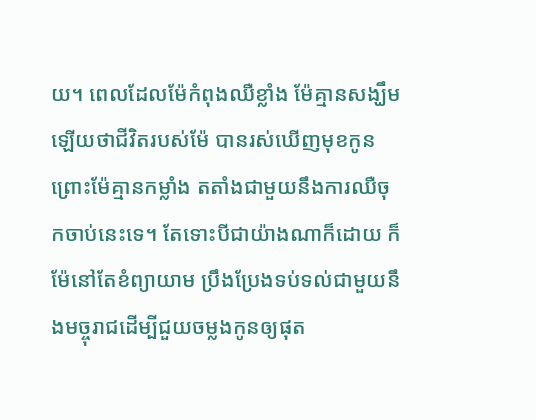យ។ ពេលដែលម៉ែកំពុងឈឺខ្លាំង ម៉ែគ្មានសង្ឃឹមឡើយថាជីវិតរបស់ម៉ែ បានរស់ឃើញមុខកូន ព្រោះម៉ែគ្មានកម្លាំង តតាំងជាមួយនឹងការឈឺចុកចាប់នេះទេ។ តែទោះបីជាយ៉ាងណាក៏ដោយ ក៏ម៉ែនៅតែខំព្យាយាម ប្រឹងប្រែងទប់ទល់ជាមួយនឹងមច្ចុរាជដើម្បីជួយចម្លងកូនឲ្យផុត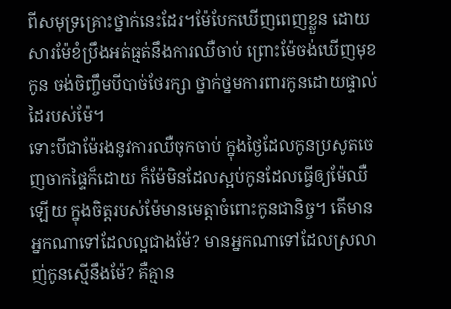ពីសមុទ្រគ្រោះថ្នាក់នេះដែរ។ម៉ែបែកឃើញពេញខ្លួន ដោយសារម៉ែខំប្រឹងអត់ធ្មត់នឹងការឈឺចាប់ ព្រោះម៉ែចង់ឃើញមុខកូន ចង់ចិញ្ចឹមបីបាច់ថែរក្សា ថ្នាក់ថ្នមការពារកូនដោយផ្ទាល់ដៃរបស់ម៉ែ។
ទោះបីជាម៉ែរងនូវការឈឺចុកចាប់ ក្នុងថ្ងៃដែលកូនប្រសូតចេញចាកផ្ទៃក៏ដោយ ក៏ម៉ែមិនដែលស្អប់កូនដែលធ្វើឲ្យម៉ែឈឺឡើយ ក្នុងចិត្តរបស់ម៉ែមានមេត្តាចំពោះកូនជានិច្ច។ តើមានអ្នកណាទៅដែលល្អជាងម៉ែ? មានអ្នកណាទៅដែលស្រលាញ់កូនស្មើនឹងម៉ែ? គឺគ្មាន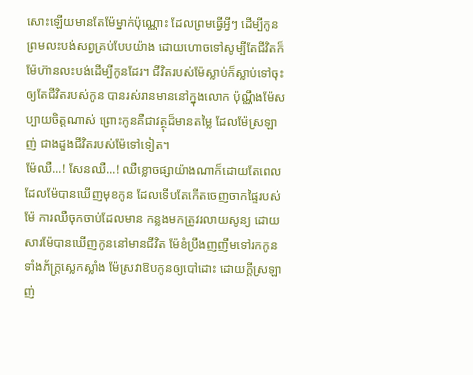សោះឡើយមានតែម៉ែម្នាក់ប៉ុណ្ណោះ ដែលព្រមធ្វើអ្វីៗ ដើម្បីកូន ព្រមលះបង់សព្វគ្រប់បែបយ៉ាង ដោយហោចទៅសូម្បីតែជីវិតក៏ម៉ែហ៊ានលះបង់ដើម្បីកូនដែរ។ ជីវិតរបស់ម៉ែស្លាប់ក៏ស្លាប់ទៅចុះ ឲ្យតែជីវិតរបស់កូន បានរស់រានមាននៅក្នុងលោក ប៉ុណ្ណឹងម៉ែសប្បាយចិត្តណាស់ ព្រោះកូនគឺជាវត្ថុដ៏មានតម្លៃ ដែលម៉ែស្រឡាញ់ ជាងដួងជីវិតរបស់ម៉ែទៅទៀត។
ម៉ែឈឺ...! សែនឈឺ...! ឈឺខ្លោចផ្សាយ៉ាងណាក៏ដោយតែពេលដែលម៉ែបានឃើញមុខកូន ដែលទើបតែកើតចេញចាកផ្ទៃរបស់ម៉ែ ការឈឺចុកចាប់ដែលមាន កន្លងមកត្រូវរលាយសូន្យ ដោយសារម៉ែបានឃើញកូននៅមានជីវិត ម៉ែខំប្រឹងញញឹមទៅរកកូនទាំងភ័ក្ត្រស្លេកស្លាំង ម៉ែស្រវាឱបកូនឲ្យបៅដោះ ដោយក្ដីស្រឡាញ់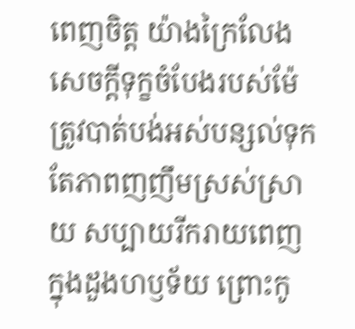ពេញចិត្ត យ៉ាងក្រៃលែង សេចក្ដីទុក្ខចំបែងរបស់ម៉ែ ត្រូវបាត់បង់អស់បន្សល់ទុកតែភាពញញឹមស្រស់ស្រាយ សប្បាយរីករាយពេញក្នុងដួងហឫទ័យ ព្រោះកូ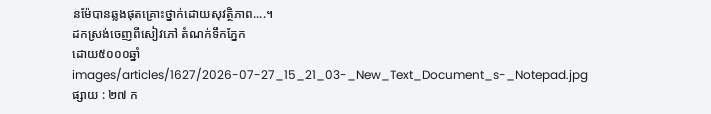នម៉ែបានឆ្លងផុតគ្រោះថ្នាក់ដោយសុវត្ថិភាព....។
ដកស្រង់ចេញពីសៀវភៅ តំណក់ទឹកភ្នែក
ដោយ៥០០០ឆ្នាំ
images/articles/1627/2026-07-27_15_21_03-_New_Text_Document_s-_Notepad.jpg
ផ្សាយ : ២៧ ក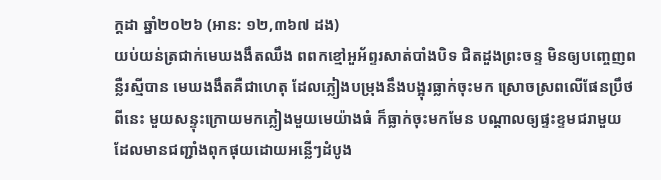ក្តដា ឆ្នាំ២០២៦ (អាន: ១២,៣៦៧ ដង)
យប់យន់ត្រជាក់មេឃងងឹតឈឹង ពពកខ្មៅអួអ័ព្ទរសាត់បាំងបិទ ជិតដួងព្រះចន្ទ មិនឲ្យបញ្ចេញពន្លឺរស្មីបាន មេឃងងឹតគឺជាហេតុ ដែលភ្លៀងបម្រុងនឹងបង្អុរធ្លាក់ចុះមក ស្រោចស្រពលើផែនប្រឹថពីនេះ មួយសន្ទុះក្រោយមកភ្លៀងមួយមេយ៉ាងធំ ក៏ធ្លាក់ចុះមកមែន បណ្ដាលឲ្យផ្ទះខ្ទមជរាមួយ ដែលមានជញ្ជាំងពុកផុយដោយអន្លើៗដំបូង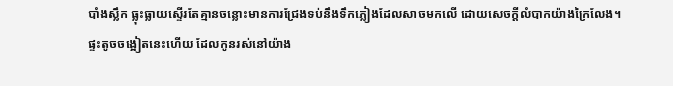បាំងស្លឹក ធ្លុះធ្លាយស្ទើរតែគ្មានចន្លោះមានការជ្រែងទប់នឹងទឹកភ្លៀងដែលសាចមកលើ ដោយសេចក្ដីលំបាកយ៉ាងក្រៃលែង។
ផ្ទះតូចចង្អៀតនេះហើយ ដែលកូនរស់នៅយ៉ាង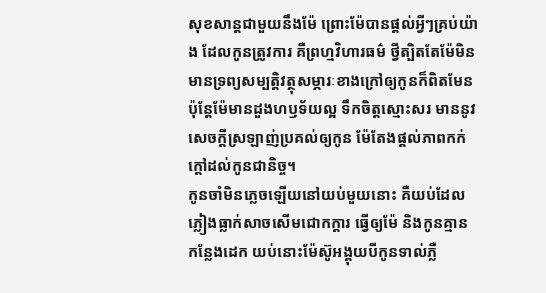សុខសាន្តជាមួយនឹងម៉ែ ព្រោះម៉ែបានផ្ដល់អ្វីៗគ្រប់យ៉ាង ដែលកូនត្រូវការ គឺព្រហ្មវិហារធម៌ ថ្វីត្បិតតែម៉ែមិនមានទ្រព្យសម្បត្តិវត្ថុសម្ភារៈខាងក្រៅឲ្យកូនក៏ពិតមែន ប៉ុន្តែម៉ែមានដួងហឫទ័យល្អ ទឹកចិត្តស្មោះសរ មាននូវសេចក្ដីស្រឡាញ់ប្រគល់ឲ្យកូន ម៉ែតែងផ្ដល់ភាពកក់ក្ដៅដល់កូនជានិច្ច។
កូនចាំមិនភ្លេចឡើយនៅយប់មួយនោះ គឺយប់ដែលភ្លៀងធ្លាក់សាចសើមជោកក្ដារ ធ្វើឲ្យម៉ែ និងកូនគ្មានកន្លែងដេក យប់នោះម៉ែស៊ូអង្គុយបីកូនទាល់ភ្លឺ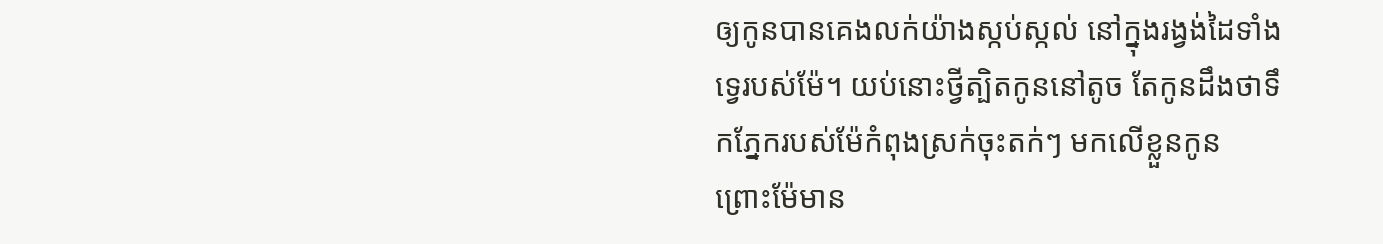ឲ្យកូនបានគេងលក់យ៉ាងស្កប់ស្កល់ នៅក្នុងរង្វង់ដៃទាំងទ្វេរបស់ម៉ែ។ យប់នោះថ្វីត្បិតកូននៅតូច តែកូនដឹងថាទឹកភ្នែករបស់ម៉ែកំពុងស្រក់ចុះតក់ៗ មកលើខ្លួនកូន ព្រោះម៉ែមាន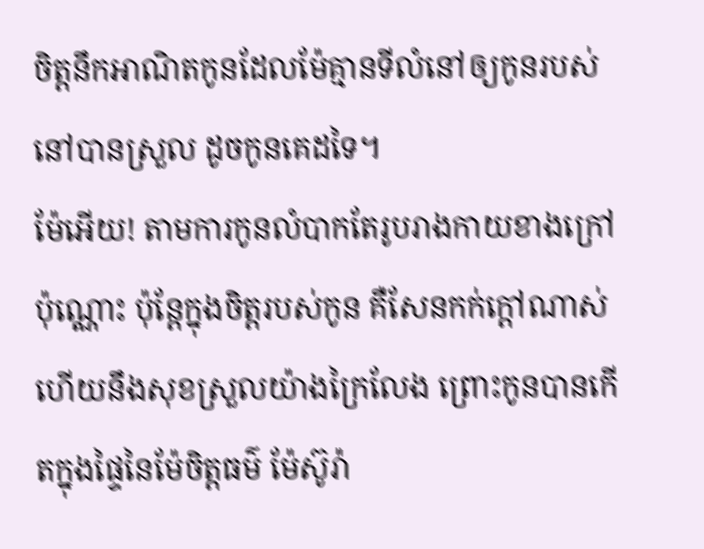ចិត្តនឹកអាណិតកូនដែលម៉ែគ្មានទីលំនៅឲ្យកូនរបស់នៅបានស្រួល ដូចកូនគេដទៃ។
ម៉ែអើយ! តាមការកូនលំបាកតែរូបរាងកាយខាងក្រៅប៉ុណ្ណោះ ប៉ុន្តែក្នុងចិត្តរបស់កូន គឺសែនកក់ក្ដៅណាស់ ហើយនឹងសុខស្រួលយ៉ាងក្រៃលែង ព្រោះកូនបានកើតក្នុងផ្ទៃនៃម៉ែចិត្តធម៌ ម៉ែស៊ូរ៉ា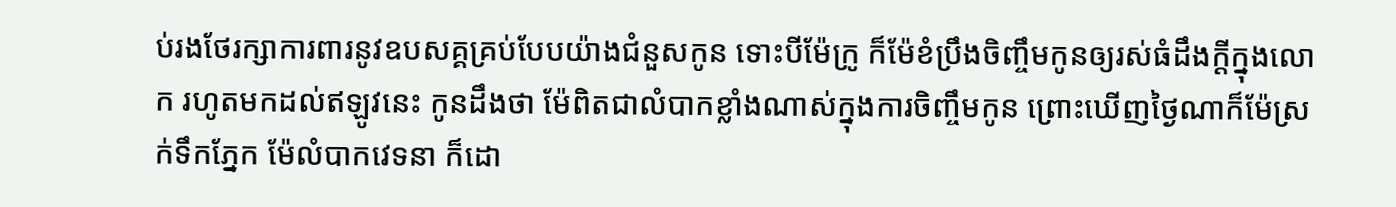ប់រងថែរក្សាការពារនូវឧបសគ្គគ្រប់បែបយ៉ាងជំនួសកូន ទោះបីម៉ែក្រូ ក៏ម៉ែខំប្រឹងចិញ្ចឹមកូនឲ្យរស់ធំដឹងក្ដីក្នុងលោក រហូតមកដល់ឥឡូវនេះ កូនដឹងថា ម៉ែពិតជាលំបាកខ្លាំងណាស់ក្នុងការចិញ្ចឹមកូន ព្រោះឃើញថ្ងៃណាក៏ម៉ែស្រក់ទឹកភ្នែក ម៉ែលំបាកវេទនា ក៏ដោ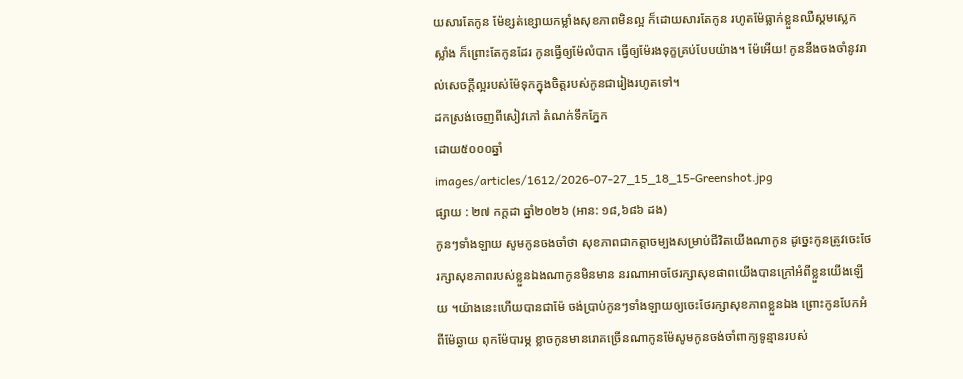យសារតែកូន ម៉ែខ្សត់ខ្សោយកម្លាំងសុខភាពមិនល្អ ក៏ដោយសារតែកូន រហូតម៉ែធ្លាក់ខ្លួនឈឺស្គមស្លេកស្លាំង ក៏ព្រោះតែកូនដែរ កូនធ្វើឲ្យម៉ែលំបាក ធ្វើឲ្យម៉ែរងទុក្ខគ្រប់បែបយ៉ាង។ ម៉ែអើយ! កូននឹងចងចាំនូវរាល់សេចក្ដីល្អរបស់ម៉ែទុកក្នុងចិត្តរបស់កូនជារៀងរហូតទៅ។
ដកស្រង់ចេញពីសៀវភៅ តំណក់ទឹកភ្នែក
ដោយ៥០០០ឆ្នាំ
images/articles/1612/2026-07-27_15_18_15-Greenshot.jpg
ផ្សាយ : ២៧ កក្តដា ឆ្នាំ២០២៦ (អាន: ១៨,៦៨៦ ដង)
កូនៗទាំងឡាយ សូមកូនចងចាំថា សុខភាពជាកត្តាចម្បងសម្រាប់ជីវិតយើងណាកូន ដូច្នេះកូនត្រូវចេះថែរក្សាសុខភាពរបស់ខ្លួនឯងណាកូនមិនមាន នរណាអាចថែរក្សាសុខផាពយើងបានក្រៅអំពីខ្លួនយើងឡើយ ។យ៉ាងនេះហើយបានជាម៉ែ ចង់ប្រាប់កូនៗទាំងឡាយឲ្យចេះថែរក្សាសុខភាពខ្លួនឯង ព្រោះកូនបែកអំពីម៉ែឆ្ងាយ ពុកម៉ែបារម្ភ ខ្លាចកូនមានរោគច្រើនណាកូនម៉ែសូមកូនចង់ចាំពាក្យទូន្មានរបស់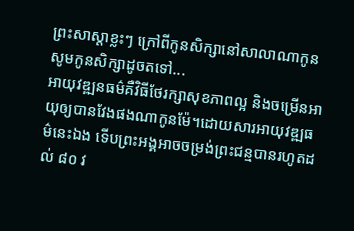ព្រះសាស្ដាខ្លះៗ ក្រៅពីកូនសិក្សានៅសាលាណាកូន សូមកូនសិក្សាដូចតទៅ...
អាយុវឌ្ឍនធម៌គឺវិធីថែរក្សាសុខភាពល្អ និងចម្រើនអាយុឲ្យបានវែងផងណាកូនម៉ែ។ដោយសារអាយុវឌ្ឍធម៌នេះឯង ទើបព្រះអង្គអាចចម្រង់ព្រះជន្មបានរហូតដល់ ៨០ វ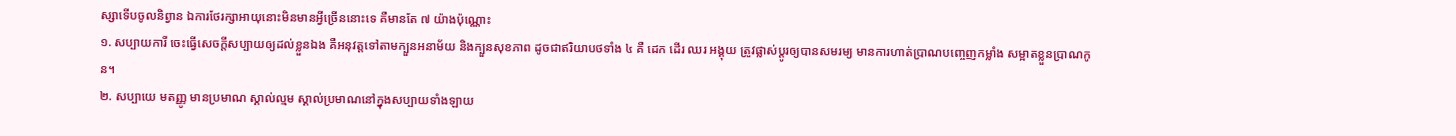ស្សាទើបចូលនិព្វាន ឯការថែរក្សាអាយុនោះមិនមានអ្វីច្រើននោះទេ គឺមានតែ ៧ យ៉ាងប៉ុណ្ណោះ
១. សប្បាយការី ចេះធ្វើសេចក្ដីសប្បាយឲ្យដល់ខ្លួនឯង គឺអនុវត្តទៅតាមក្បួនអនាម័យ និងក្បួនសុខភាព ដូចជាឥរិយាបថទាំង ៤ គឺ ដេក ដើរ ឈរ អង្គុយ ត្រូវផ្លាស់ប្ដូរឲ្យបានសមរម្យ មានការហាត់ប្រាណបញ្ចេញកម្លាំង សម្អាតខ្លួនប្រាណកូន។
២. សប្បាយេ មតញ្ញូ មានប្រមាណ ស្គាល់ល្មម ស្គាល់ប្រមាណនៅក្នុងសប្បាយទាំងឡាយ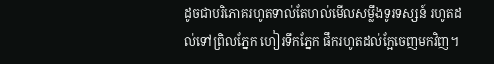ដូចជាបរិភោគរហូតទាល់តែហល់មើលសម្លឹងទូរទស្សន៍ រហូតដល់ទៅព្រិលភ្នែក ហៀរទឹកភ្នែក ផឹករហូតដល់ក្អែចេញមកវិញ។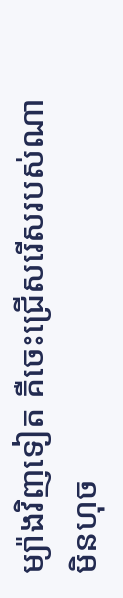ម្យ៉ាងវិញទៀត គឺចេះជ្រើសរើសរបស់ណាមិនហុច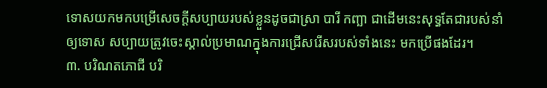ទោសយកមកបម្រើសេចក្ដីសប្បាយរបស់ខ្លួនដូចជាស្រា បារី កញ្ឆា ជាដើមនេះសុទ្ធតែជារបស់នាំឲ្យទោស សប្បាយត្រូវចេះស្គាល់ប្រមាណក្នុងការជ្រើសរើសរបស់ទាំងនេះ មកប្រើផងដែរ។
៣. បរិណតភោជី បរិ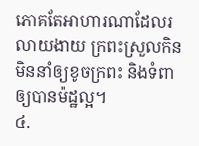ភោគតែអាហារណាដែលរលាយងាយ ក្រពះស្រួលកិន មិននាំឲ្យខូចក្រពះ និងទំពាឲ្យបានម៉ដ្ឋល្អ។
៤.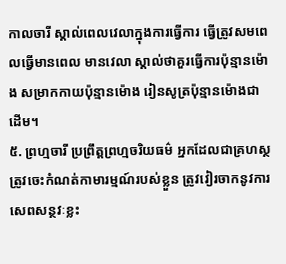កាលចារី ស្គាល់ពេលវេលាក្នុងការធ្វើការ ធ្វើត្រូវសមពេលធ្វើមានពេល មានវេលា ស្គាល់ថាគួរធ្វើការប៉ុន្មានម៉ោង សម្រាកកាយប៉ុន្មានម៉ោង រៀនសូត្រប៉ុន្មានម៉ោងជាដើម។
៥. ព្រហ្មចារី ប្រព្រឹត្តព្រហ្មចរិយធម៌ អ្នកដែលជាគ្រហស្ថត្រូវចេះកំណត់កាមារម្មណ៍របស់ខ្លួន ត្រូវវៀរចាកនូវការសេពសន្ថវៈខ្លះ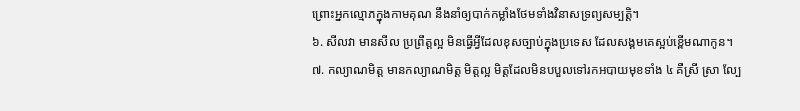ព្រោះអ្នកល្មោភក្នុងកាមគុណ នឹងនាំឲ្យបាក់កម្លាំងថែមទាំងវិនាសទ្រព្យសម្បត្តិ។
៦. សីលវា មានសីល ប្រព្រឹត្តល្អ មិនធ្វើអ្វីដែលខុសច្បាប់ក្នុងប្រទេស ដែលសង្គមគេស្អប់ខ្ពើមណាកូន។
៧. កល្យាណមិត្ត មានកល្យាណមិត្ត មិត្តល្អ មិត្តដែលមិនបបួលទៅរកអបាយមុខទាំង ៤ គឺស្រី ស្រា ល្បែ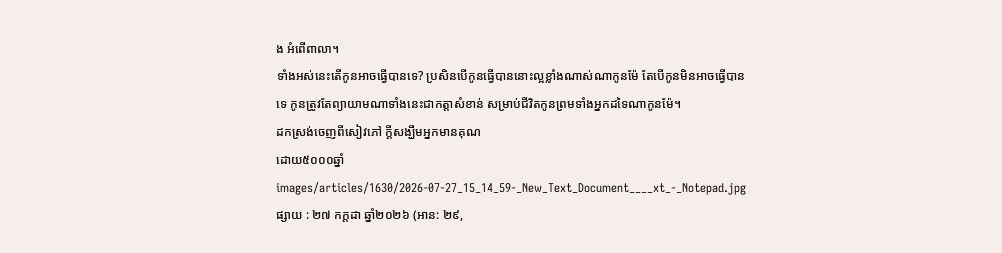ង អំពើពាលា។
ទាំងអស់នេះតើកូនអាចធ្វើបានទេ? ប្រសិនបើកូនធ្វើបាននោះល្អខ្លាំងណាស់ណាកូនម៉ែ តែបើកូនមិនអាចធ្វើបានទេ កូនត្រូវតែព្យាយាមណាទាំងនេះជាកត្តាសំខាន់ សម្រាប់ជីវិតកូនព្រមទាំងអ្នកដទៃណាកូនម៉ែ។
ដកស្រង់ចេញពីសៀវភៅ ក្តីសង្ឃឹមអ្នកមានគុណ
ដោយ៥០០០ឆ្នាំ
images/articles/1630/2026-07-27_15_14_59-_New_Text_Document____xt_-_Notepad.jpg
ផ្សាយ : ២៧ កក្តដា ឆ្នាំ២០២៦ (អាន: ២៩,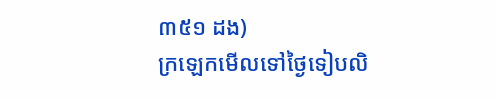៣៥១ ដង)
ក្រឡេកមើលទៅថ្ងៃទៀបលិ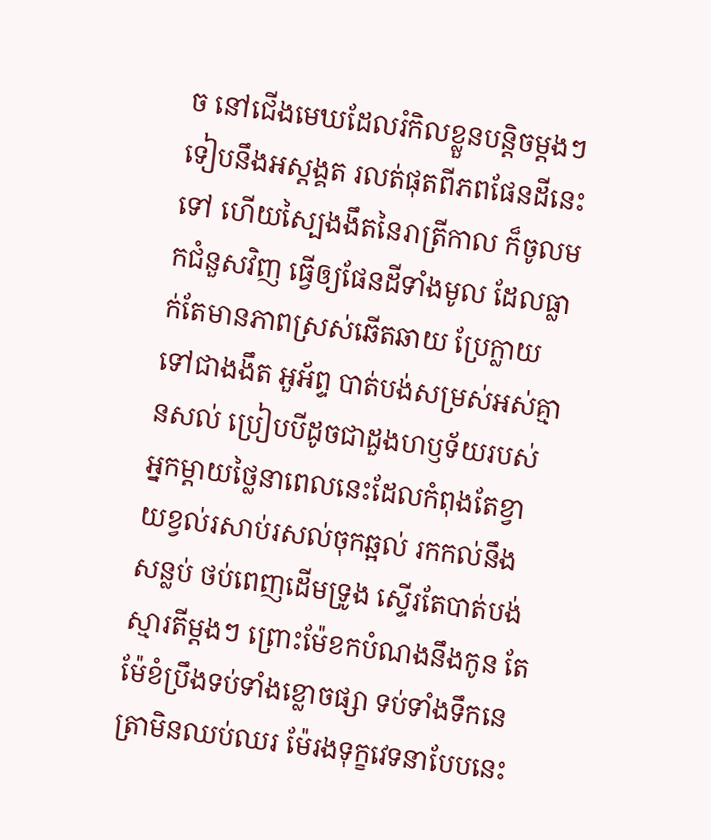ច នៅជើងមេឃដែលរំកិលខ្លួនបន្តិចម្ដងៗទៀបនឹងអស្ដង្គត រលត់ផុតពីភពផែនដីនេះទៅ ហើយស្បៃងងឹតនៃរាត្រីកាល ក៏ចូលមកជំនួសវិញ ធ្វើឲ្យផែនដីទាំងមូល ដែលធ្លាក់តែមានភាពស្រស់ឆើតឆាយ ប្រែក្លាយទៅជាងងឹត អួអ័ព្ទ បាត់បង់សម្រស់អស់គ្មានសល់ ប្រៀបបីដូចជាដួងហឫទ័យរបស់អ្នកម្ដាយថ្លៃនាពេលនេះដែលកំពុងតែខ្វាយខ្វល់រសាប់រសល់ចុកឆ្អល់ រកកល់នឹងសន្លប់ ថប់ពេញដើមទ្រូង ស្ទើរតែបាត់បង់ស្មារតីម្ដងៗ ព្រោះម៉ែខកបំណងនឹងកូន តែម៉ែខំប្រឹងទប់ទាំងខ្លោចផ្សា ទប់ទាំងទឹកនេត្រាមិនឈប់ឈរ ម៉ែរងទុក្ខវេទនាបែបនេះ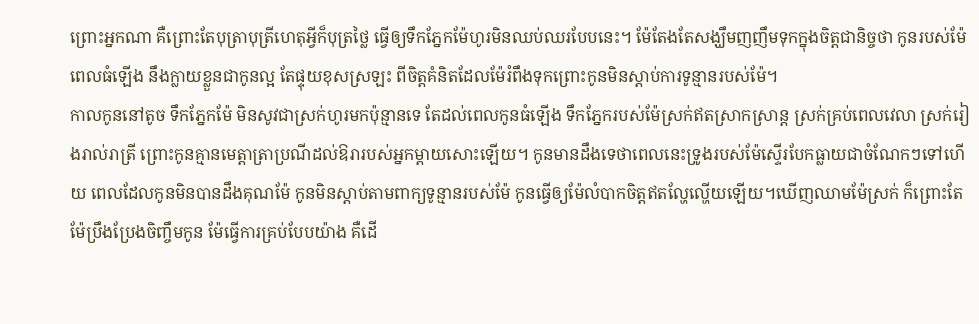ព្រោះអ្នកណា គឺព្រោះតែបុត្រាបុត្រីហេតុអ្វីក៏បុត្រថ្លៃ ធ្វើឲ្យទឹកភ្នែកម៉ែហូរមិនឈប់ឈរបែបនេះ។ ម៉ែតែងតែសង្ឃឹមញញឹមទុកក្នុងចិត្តជានិច្ចថា កូនរបស់ម៉ែពេលធំឡើង នឹងក្លាយខ្លួនជាកូនល្អ តែផ្ទុយខុសស្រឡះ ពីចិត្តគំនិតដែលម៉ែរំពឹងទុកព្រោះកូនមិនស្ដាប់ការទូន្មានរបស់ម៉ែ។
កាលកូននៅតូច ទឹកភ្នែកម៉ែ មិនសូវជាស្រក់ហូរមកប៉ុន្មានទេ តែដល់ពេលកូនធំឡើង ទឹកភ្នែករបស់ម៉ែស្រក់ឥតស្រាកស្រាន្ត ស្រក់គ្រប់ពេលវេលា ស្រក់រៀងរាល់រាត្រី ព្រោះកូនគ្មានមេត្តាត្រាប្រណីដល់ឱរារបស់អ្នកម្ដាយសោះឡើយ។ កូនមានដឹងទេថាពេលនេះទ្រូងរបស់ម៉ែស្ទើរបែកធ្លាយជាចំណែកៗទៅហើយ ពេលដែលកូនមិនបានដឹងគុណម៉ែ កូនមិនស្ដាប់តាមពាក្យទូន្មានរបស់ម៉ែ កូនធ្វើឲ្យម៉ែលំបាកចិត្តឥតល្ហែល្ហើយឡើយ។ឃើញឈាមម៉ែស្រក់ ក៏ព្រោះតែម៉ែប្រឹងប្រែងចិញ្ចឹមកូន ម៉ែធ្វើការគ្រប់បែបយ៉ាង គឺដើ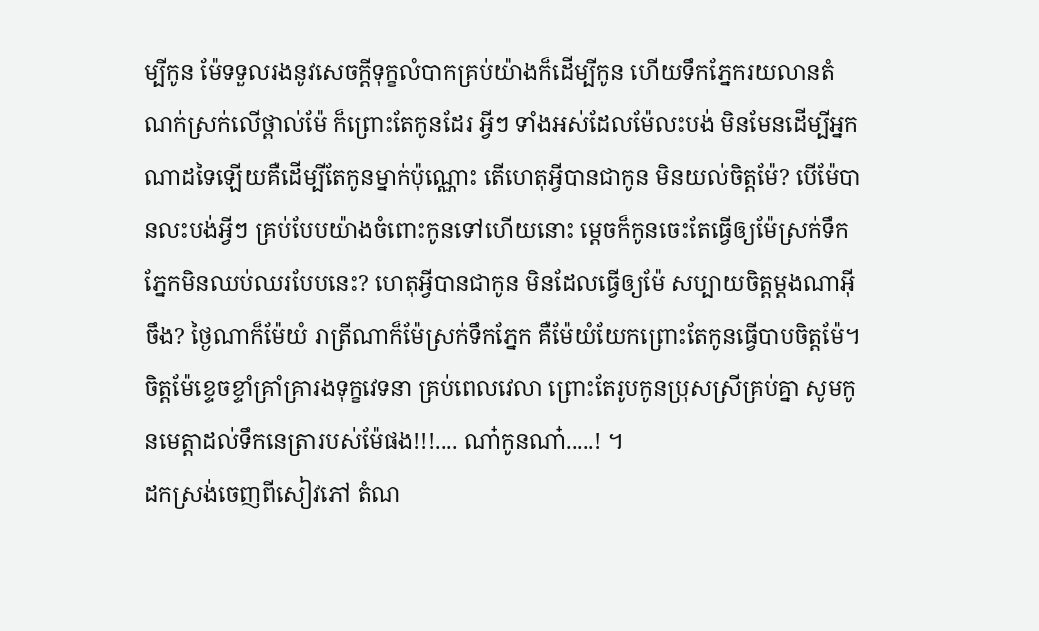ម្បីកូន ម៉ែទទួលរងនូវសេចក្ដីទុក្ខលំបាកគ្រប់យ៉ាងក៏ដើម្បីកូន ហើយទឹកភ្នែករយលានតំណក់ស្រក់លើថ្ពាល់ម៉ែ ក៏ព្រោះតែកូនដែរ អ្វីៗ ទាំងអស់ដែលម៉ែលះបង់ មិនមែនដើម្បីអ្នកណាដទៃឡើយគឺដើម្បីតែកូនម្នាក់ប៉ុណ្ណោះ តើហេតុអ្វីបានជាកូន មិនយល់ចិត្តម៉ែ? បើម៉ែបានលះបង់អ្វីៗ គ្រប់បែបយ៉ាងចំពោះកូនទៅហើយនោះ ម្ដេចក៏កូនចេះតែធ្វើឲ្យម៉ែស្រក់ទឹកភ្នែកមិនឈប់ឈរបែបនេះ? ហេតុអ្វីបានជាកូន មិនដែលធ្វើឲ្យម៉ែ សប្បាយចិត្តម្ដងណាអ៊ីចឹង? ថ្ងៃណាក៏ម៉ែយំ រាត្រីណាក៏ម៉ែស្រក់ទឹកភ្នែក គឺម៉ែយំយែកព្រោះតែកូនធ្វើបាបចិត្តម៉ែ។ ចិត្តម៉ែខ្ទេចខ្ទាំគ្រាំគ្រារងទុក្ខវេទនា គ្រប់ពេលវេលា ព្រោះតែរូបកូនប្រុសស្រីគ្រប់គ្នា សូមកូនមេត្តាដល់ទឹកនេត្រារបស់ម៉ែផង!!!.... ណា៎កូនណា៎.....! ។
ដកស្រង់ចេញពីសៀវភៅ តំណ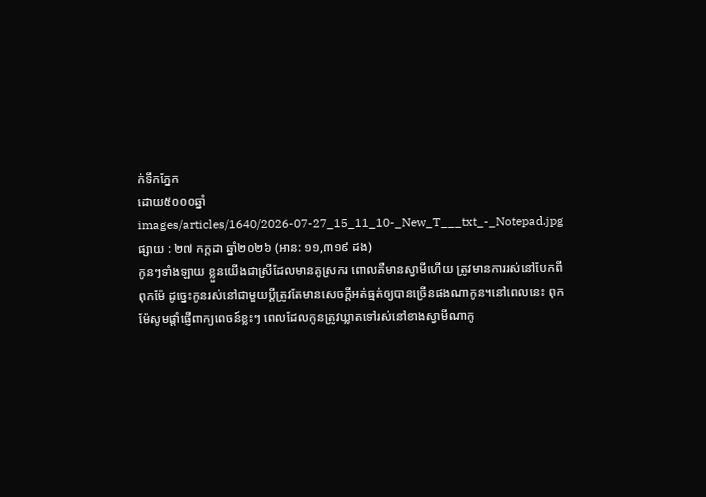ក់ទឹកភ្នែក
ដោយ៥០០០ឆ្នាំ
images/articles/1640/2026-07-27_15_11_10-_New_T___txt_-_Notepad.jpg
ផ្សាយ : ២៧ កក្តដា ឆ្នាំ២០២៦ (អាន: ១១,៣១៩ ដង)
កូនៗទាំងឡាយ ខ្លួនយើងជាស្រីដែលមានគូស្រករ ពោលគឺមានស្វាមីហើយ ត្រូវមានការរស់នៅបែកពីពុកម៉ែ ដូច្នេះកូនរស់នៅជាមួយប្ដីត្រូវតែមានសេចក្ដីអត់ធ្មត់ឲ្យបានច្រើនផងណាកូន។នៅពេលនេះ ពុកម៉ែសូមផ្ដាំផ្ញើពាក្យពេចន៍ខ្លះៗ ពេលដែលកូនត្រូវឃ្លាតទៅរស់នៅខាងស្វាមីណាកូ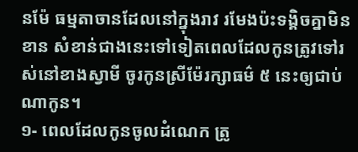នម៉ែ ធម្មតាចានដែលនៅក្នុងរាវ រមែងប៉ះទង្គិចគ្នាមិនខាន សំខាន់ជាងនេះទៅទៀតពេលដែលកូនត្រូវទៅរស់នៅខាងស្វាមី ចូរកូនស្រីម៉ែរក្សាធម៌ ៥ នេះឲ្យជាប់ណាកូន។
១- ពេលដែលកូនចូលដំណេក ត្រូ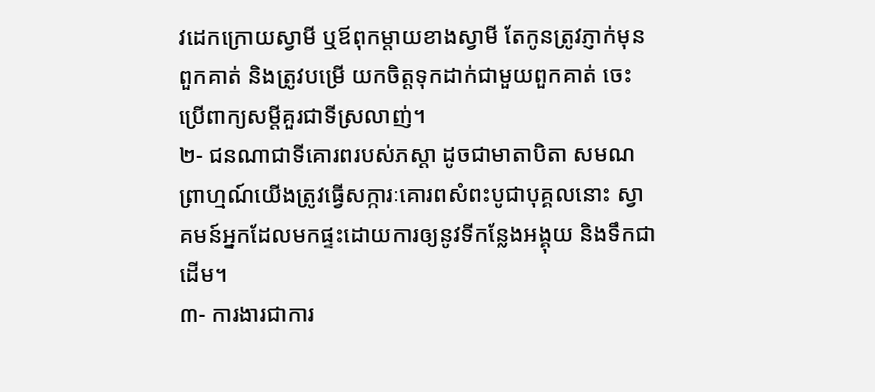វដេកក្រោយស្វាមី ឬឪពុកម្ដាយខាងស្វាមី តែកូនត្រូវភ្ញាក់មុនពួកគាត់ និងត្រូវបម្រើ យកចិត្តទុកដាក់ជាមួយពួកគាត់ ចេះប្រើពាក្យសម្ដីគួរជាទីស្រលាញ់។
២- ជនណាជាទីគោរពរបស់ភស្ដា ដូចជាមាតាបិតា សមណព្រាហ្មណ៍យើងត្រូវធ្វើសក្ការៈគោរពសំពះបូជាបុគ្គលនោះ ស្វាគមន៍អ្នកដែលមកផ្ទះដោយការឲ្យនូវទីកន្លែងអង្គុយ និងទឹកជាដើម។
៣- ការងារជាការ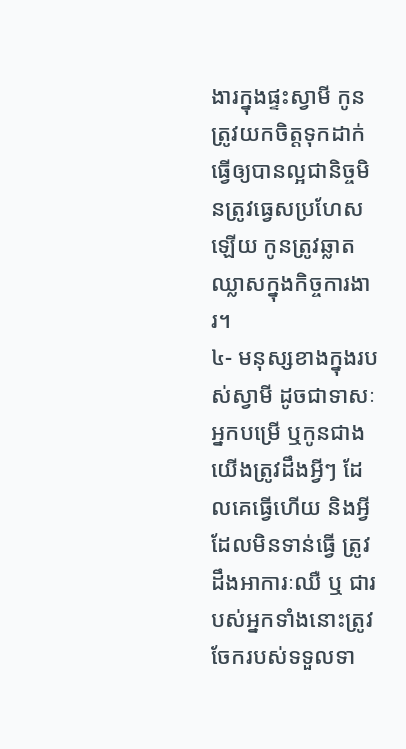ងារក្នុងផ្ទះស្វាមី កូនត្រូវយកចិត្តទុកដាក់ធ្វើឲ្យបានល្អជានិច្ចមិនត្រូវធ្វេសប្រហែសឡើយ កូនត្រូវឆ្លាតឈ្លាសក្នុងកិច្ចការងារ។
៤- មនុស្សខាងក្នុងរបស់ស្វាមី ដូចជាទាសៈអ្នកបម្រើ ឬកូនជាងយើងត្រូវដឹងអ្វីៗ ដែលគេធ្វើហើយ និងអ្វីដែលមិនទាន់ធ្វើ ត្រូវដឹងអាការៈឈឺ ឬ ជារបស់អ្នកទាំងនោះត្រូវចែករបស់ទទួលទា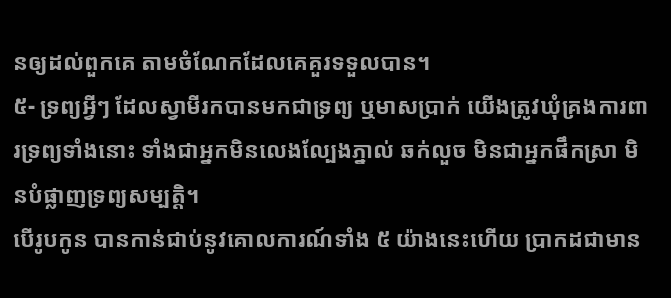នឲ្យដល់ពួកគេ តាមចំណែកដែលគេគួរទទួលបាន។
៥- ទ្រព្យអ្វីៗ ដែលស្វាមីរកបានមកជាទ្រព្យ ឬមាសប្រាក់ យើងត្រូវឃុំគ្រងការពារទ្រព្យទាំងនោះ ទាំងជាអ្នកមិនលេងល្បែងភ្នាល់ ឆក់លួច មិនជាអ្នកផឹកស្រា មិនបំផ្លាញទ្រព្យសម្បត្តិ។
បើរូបកូន បានកាន់ជាប់នូវគោលការណ៍ទាំង ៥ យ៉ាងនេះហើយ ប្រាកដជាមាន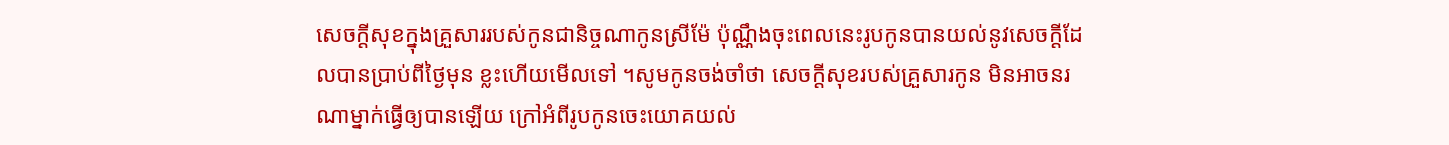សេចក្ដីសុខក្នុងគ្រួសាររបស់កូនជានិច្ចណាកូនស្រីម៉ែ ប៉ុណ្ណឹងចុះពេលនេះរូបកូនបានយល់នូវសេចក្ដីដែលបានប្រាប់ពីថ្ងៃមុន ខ្លះហើយមើលទៅ ។សូមកូនចង់ចាំថា សេចក្ដីសុខរបស់គ្រួសារកូន មិនអាចនរណាម្នាក់ធ្វើឲ្យបានឡើយ ក្រៅអំពីរូបកូនចេះយោគយល់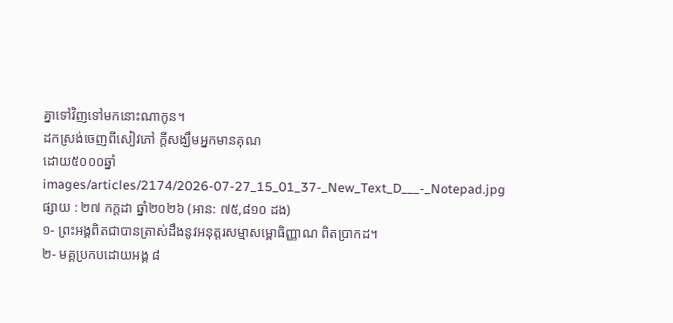គ្នាទៅវិញទៅមកនោះណាកូន។
ដកស្រង់ចេញពីសៀវភៅ ក្តីសង្ឃឹមអ្នកមានគុណ
ដោយ៥០០០ឆ្នាំ
images/articles/2174/2026-07-27_15_01_37-_New_Text_D___-_Notepad.jpg
ផ្សាយ : ២៧ កក្តដា ឆ្នាំ២០២៦ (អាន: ៧៥,៨១០ ដង)
១- ព្រះអង្គពិតជាបានត្រាស់ដឹងនូវអនុត្តរសម្មាសម្ពោធិញ្ញាណ ពិតប្រាកដ។
២- មគ្គប្រកបដោយអង្គ ៨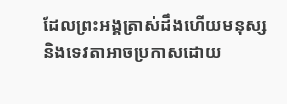ដែលព្រះអង្គត្រាស់ដឹងហើយមនុស្ស និងទេវតាអាចប្រកាសដោយ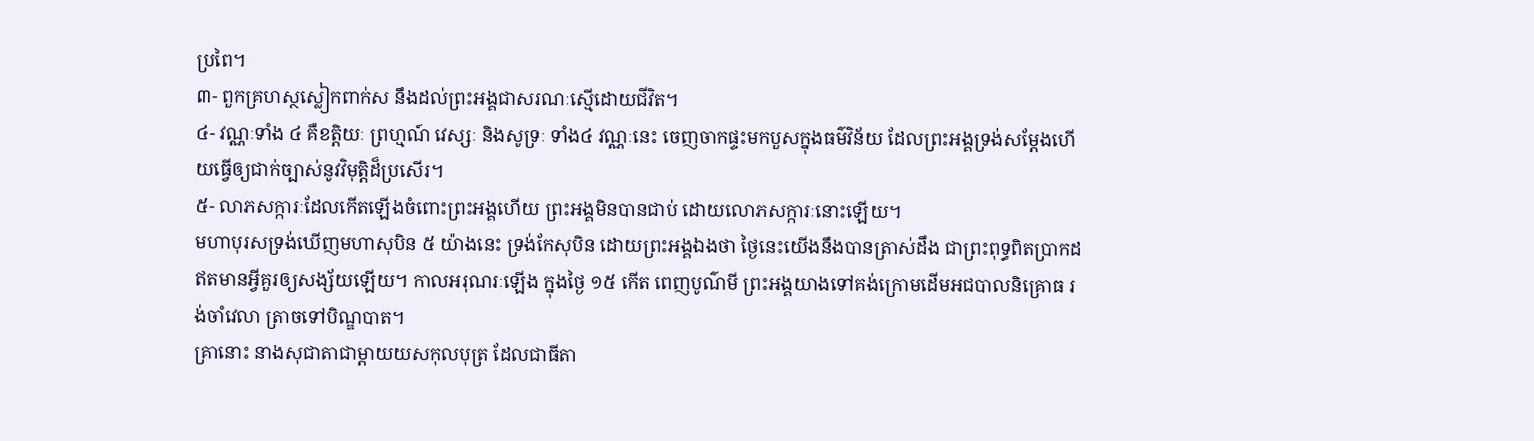ប្រពៃ។
៣- ពួកគ្រហស្ថស្លៀកពាក់ស នឹងដល់ព្រះអង្គជាសរណៈស្មើដោយជីវិត។
៤- វណ្ណៈទាំង ៤ គឺខត្តិយៈ ព្រហ្មណ៍ វេស្សៈ និងសូទ្រៈ ទាំង៤ វណ្ណៈនេះ ចេញចាកផ្ទះមកបួសក្នុងធម៌វិន័យ ដែលព្រះអង្គទ្រង់សម្ដែងហើយធ្វើឲ្យជាក់ច្បាស់នូវវិមុត្តិដ៏ប្រសើរ។
៥- លាភសក្ការៈដែលកើតឡើងចំពោះព្រះអង្គហើយ ព្រះអង្គមិនបានជាប់ ដោយលោភសក្ការៈនោះឡើយ។
មហាបុរសទ្រង់ឃើញមហាសុបិន ៥ យ៉ាងនេះ ទ្រង់កែសុបិន ដោយព្រះអង្គឯងថា ថ្ងៃនេះយើងនឹងបានត្រាស់ដឹង ជាព្រះពុទ្ធពិតប្រាកដ ឥតមានអ្វីគួរឲ្យសង្ស័យឡើយ។ កាលអរុណរៈឡើង ក្នុងថ្ងៃ ១៥ កើត ពេញបូណ៌មី ព្រះអង្គយាងទៅគង់ក្រោមដើមអជបាលនិគ្រោធ រង់ចាំវេលា ត្រាចទៅបិណ្ឌបាត។
គ្រានោះ នាងសុជាតាជាម្ដាយយសកុលបុត្រ ដែលជាធីតា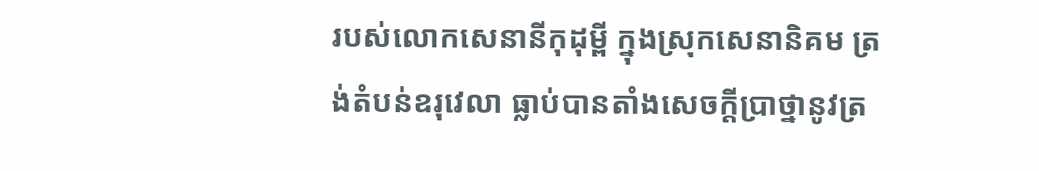របស់លោកសេនានីកុដុម្ពី ក្នុងស្រុកសេនានិគម ត្រង់តំបន់ឧរុវេលា ធ្លាប់បានតាំងសេចក្ដីប្រាថ្នានូវត្រ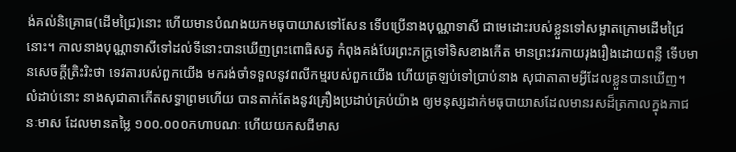ង់គល់និគ្រោធ(ដើមជ្រៃ)នោះ ហើយមានបំណងយកមធុបាយាសទៅសែន ទើបប្រើនាងបុណ្ណាទាសី ជាមេដោះរបស់ខ្លួនទៅសម្អាតក្រោមដើមជ្រៃនោះ។ កាលនាងបុណ្ណាទាសីទៅដល់ទីនោះបានឃើញព្រះពោធិសត្វ កំពុងគង់បែរព្រះភក្ត្រទៅទិសខាងកើត មានព្រះវរកាយរុងរឿងដោយពន្លឺ ទើបមានសេចក្ដីត្រិះរិះថា ទេវតារបស់ពួកយើង មករង់ចាំទទួលនូវពលីកម្មរបស់ពួកយើង ហើយត្រឡប់ទៅប្រាប់នាង សុជាតាតាមអ្វីដែលខ្លួនបានឃើញ។
លំដាប់នោះ នាងសុជាតាកើតសទ្ធាព្រមហើយ បានតាក់តែងនូវគ្រឿងប្រដាប់គ្រប់យ៉ាង ឲ្យមនុស្សដាក់មធុបាយាសដែលមានរសដ៏ត្រកាលក្នុងភាជនៈមាស ដែលមានតម្លៃ ១០០.០០០កហាបណៈ ហើយយកសជីមាស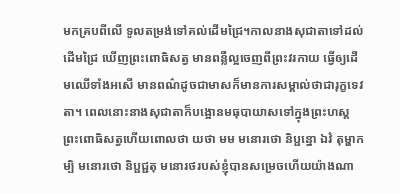មកគ្របពីលើ ទូលតម្រង់ទៅគល់ដើមជ្រៃ។កាលនាងសុជាតាទៅដល់ដើមជ្រៃ ឃើញព្រះពោធិសត្វ មានពន្លឺល្អចេញពីព្រះវរកាយ ធ្វើឲ្យដើមឈើទាំងអសើ មានពណ៌ដូចជាមាសក៏មានការសម្គាល់ថាជារុក្ខទេវតា។ ពេលនោះនាងសុជាតាក៏បង្អោនមធុបាយាសទៅក្នុងព្រះហស្តព្រះពោធិសត្វហើយពោលថា យថា មម មនោរថោ និប្ផន្នោ ឯវំ តុម្ហាកម្បិ មនោរថោ និប្ផជ្ជតុ មនោរថរបស់ខ្ញុំបានសម្រេចហើយយ៉ាងណា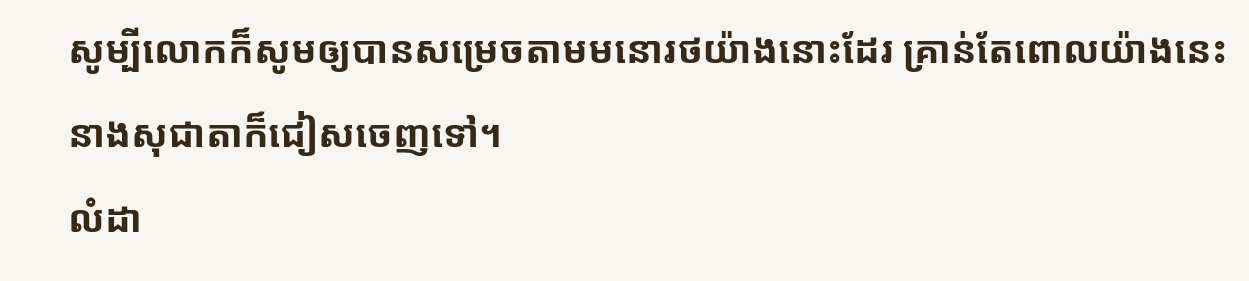សូម្បីលោកក៏សូមឲ្យបានសម្រេចតាមមនោរថយ៉ាងនោះដែរ គ្រាន់តែពោលយ៉ាងនេះ នាងសុជាតាក៏ជៀសចេញទៅ។
លំដា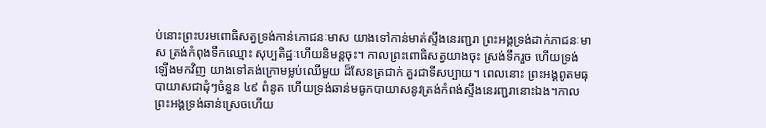ប់នោះព្រះបរមពោធិសត្វទ្រង់កាន់ភោជនៈមាស យាងទៅកាន់មាត់ស្ទឹងនេរញ្ជរា ព្រះអង្គទ្រង់ដាក់ភាជនៈមាស ត្រង់កំពុងទឹកឈ្មោះ សុប្បតិដ្ឋៈហើយនិមន្តចុះ។ កាលព្រះពោធិសត្វយាងចុះ ស្រង់ទឹករួច ហើយទ្រង់ឡើងមកវិញ យាងទៅគង់ក្រោមម្លប់ឈើមួយ ដ៏សែនត្រជាក់ គួរជាទីសប្បាយ។ ពេលនោះ ព្រះអង្គពូតមធុបាយាសជាដុំៗចំនួន ៤៩ ពំនូត ហើយទ្រង់ឆាន់មធូកបាយាសនូវត្រង់កំពង់ស្ទឹងនេរញ្ជរានោះឯង។កាលព្រះអង្គទ្រង់ឆាន់ស្រេចហើយ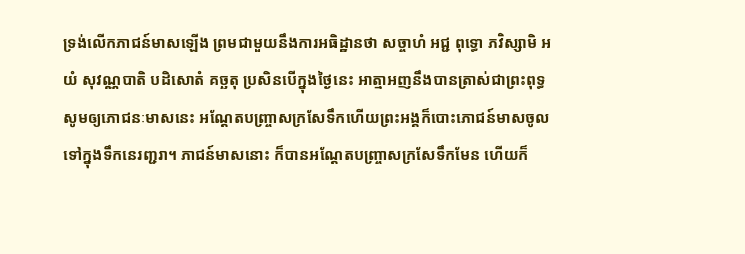ទ្រង់លើកភាជន៍មាសឡើង ព្រមជាមួយនឹងការអធិដ្ឋានថា សច្ចាហំ អជ្ជ ពុទ្ធោ ភវិស្សាមិ អយំ សុវណ្ណបាតិ បដិសោតំ គច្ឆតុ ប្រសិនបើក្នុងថ្ងៃនេះ អាត្មាអញនឹងបានត្រាស់ជាព្រះពុទ្ធ សូមឲ្យភោជនៈមាសនេះ អណ្ដែតបញ្ច្រាសក្រសែទឹកហើយព្រះអង្គក៏បោះភោជន៍មាសចូលទៅក្នុងទឹកនេរញ្ជរា។ ភាជន៍មាសនោះ ក៏បានអណ្ដែតបញ្ច្រាសក្រសែទឹកមែន ហើយក៏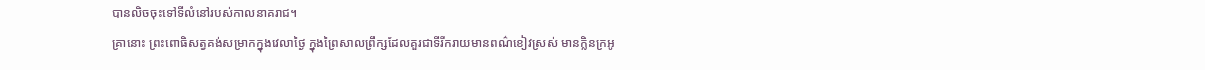បានលិចចុះទៅទីលំនៅរបស់កាលនាគរាជ។
គ្រានោះ ព្រះពោធិសត្វគង់សម្រាកក្នុងវេលាថ្ងៃ ក្នុងព្រៃសាលព្រឹក្សដែលគួរជាទីរីករាយមានពណ៌ខៀវស្រស់ មានក្លិនក្រអូ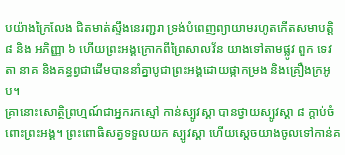បយ៉ាងក្រៃលែង ជិតមាត់ស្ទឹងនេរញ្ជរា ទ្រង់បំពេញព្យាយាមរហូតកើតសមាបត្តិ ៨ និង អភិញ្ញា ៦ ហើយព្រះអង្គក្រោកពីព្រៃសាលវ័ន យាងទៅតាមផ្លូវ ពួក ទេវតា នាគ និងគន្ធព្វជាដើមបាននាំគ្នាបូជាព្រះអង្គដោយផ្កាកម្រង និងគ្រឿងក្រអូប។
គ្រានោះសោត្ថិព្រហ្មណ៍ជាអ្នករកស្មៅ កាន់ស្បូវស្គា បានថ្វាយស្បូវស្គា ៨ ក្ដាប់ចំពោះព្រះអង្គ។ ព្រះពោធិសត្វទទួលយក ស្បូវស្គា ហើយស្ដេចយាងចូលទៅកាន់គ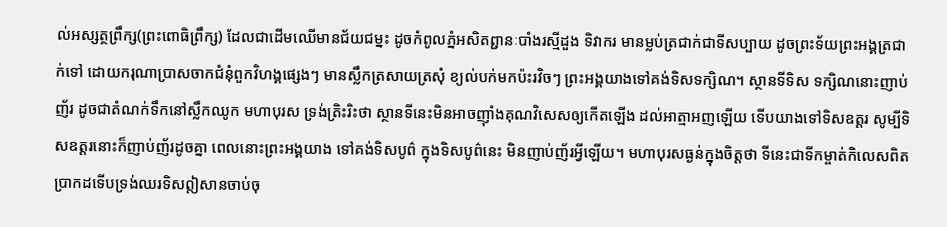ល់អស្សត្ថព្រឹក្ស(ព្រះពោធិព្រឹក្ស) ដែលជាដើមឈើមានជ័យជម្នះ ដូចកំពូលភ្នំអសិតព្ជានៈបាំងរស្មីដួង ទិវាករ មានម្លប់ត្រជាក់ជាទីសប្បាយ ដូចព្រះទ័យព្រះអង្គត្រជាក់ទៅ ដោយករុណាប្រាសចាកជំនុំពួកវិហង្គផ្សេងៗ មានស្លឹកត្រសាយត្រសុំ ខ្យល់បក់មកប៉ះរវិចៗ ព្រះអង្គយាងទៅគង់ទិសទក្សិណ។ ស្ថានទីទិស ទក្សិណនោះញាប់ញ័រ ដូចជាតំណក់ទឹកនៅស្លឹកឈូក មហាបុរស ទ្រង់ត្រិះរិះថា ស្ថានទីនេះមិនអាចញ៉ាំងគុណវិសេសឲ្យកើតឡើង ដល់អាត្មាអញឡើយ ទើបយាងទៅទិសឧត្ដរ សូម្បីទិសឧត្ដរនោះក៏ញាប់ញ័រដូចគ្នា ពេលនោះព្រះអង្គយាង ទៅគង់ទិសបូព៌ ក្នុងទិសបូព៌នេះ មិនញាប់ញ័រអ្វីឡើយ។ មហាបុរសធ្ងន់ក្នុងចិត្តថា ទីនេះជាទីកម្ចាត់កិលេសពិតប្រាកដទើបទ្រង់ឈរទិសឦសានចាប់ចុ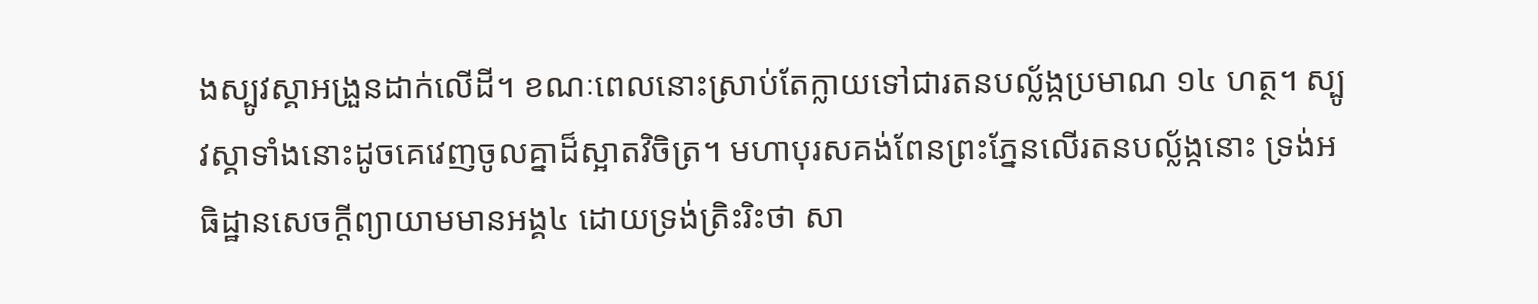ងស្បូវស្គាអង្រួនដាក់លើដី។ ខណៈពេលនោះស្រាប់តែក្លាយទៅជារតនបល្ល័ង្កប្រមាណ ១៤ ហត្ថ។ ស្បូវស្គាទាំងនោះដូចគេវេញចូលគ្នាដ៏ស្អាតវិចិត្រ។ មហាបុរសគង់ពែនព្រះភ្នែនលើរតនបល្ល័ង្កនោះ ទ្រង់អធិដ្ឋានសេចក្ដីព្យាយាមមានអង្គ៤ ដោយទ្រង់ត្រិះរិះថា សា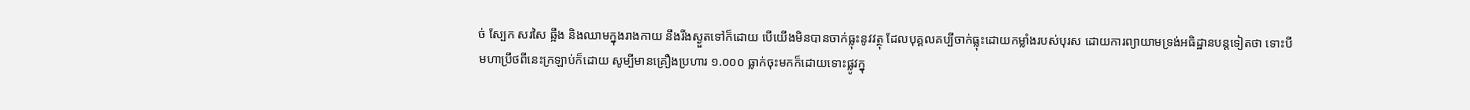ច់ ស្បែក សរសៃ ឆ្អឹង និងឈាមក្នុងរាងកាយ នឹងរីងស្ងួតទៅក៏ដោយ បើយើងមិនបានចាក់ធ្លុះនូវវត្ថុ ដែលបុគ្គលគប្បីចាក់ធ្លុះដោយកម្លាំងរបស់បុរស ដោយការព្យាយាមទ្រង់អធិដ្ឋានបន្តទៀតថា ទោះបីមហាប្រឹថពីនេះក្រឡាប់ក៏ដោយ សូម្បីមានគ្រឿងប្រហារ ១.០០០ ធ្លាក់ចុះមកក៏ដោយទោះផ្លូវក្នុ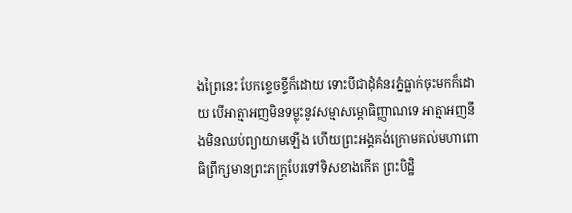ងព្រៃនេះ បែកខ្ទេចខ្ទីក៏ដោយ ទោះបីជាដុំគំនរភ្នំធ្លាក់ចុះមកក៏ដោយ បើអាត្មាអញមិនទម្លុះនូវសម្មាសម្ពោធិញ្ញាណទេ អាត្មាអញនឹងមិនឈប់ព្យាយាមឡើង ហើយព្រះអង្គគង់ក្រោមគល់មហាពោធិព្រឹក្សមានព្រះភក្ត្របែរទៅទិសខាងកើត ព្រះបិដ្ឋិ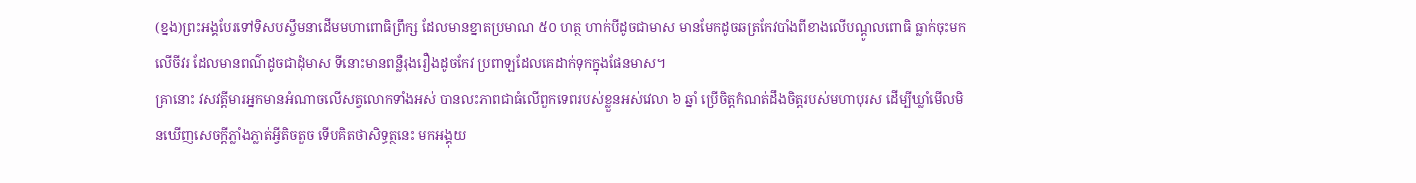(ខ្នង)ព្រះអង្គបែរទៅទិសបស្ចឹមនាដើមមហាពោធិព្រឹក្ស ដែលមានខ្នាតប្រមាណ ៥០ ហត្ថ ហាក់បីដូចជាមាស មានមែកដូចឆត្រកែវបាំងពីខាងលើបណ្ដូលពោធិ ធ្លាក់ចុះមកលើចីវរ ដែលមានពណ៌ដូចជាដុំមាស ទីនោះមានពន្លឺរុងរឿងដូចកែវ ប្រពាឡដែលគេដាក់ទុកក្នុងផែនមាស។
គ្រានោះ វសវត្តីមារអ្នកមានអំណាចលើសត្វលោកទាំងអស់ បានលះភាពជាធំលើពួកទេពរបស់ខ្លួនអស់វេលា ៦ ឆ្នាំ ប្រើចិត្តកំណត់ដឹងចិត្តរបស់មហាបុរស ដើម្បីឃ្លាំមើលមិនឃើញសេចក្ដីភ្លាំងភ្លាត់អ្វីតិចតួច ទើបគិតថាសិទ្ធត្ថនេះ មកអង្គុយ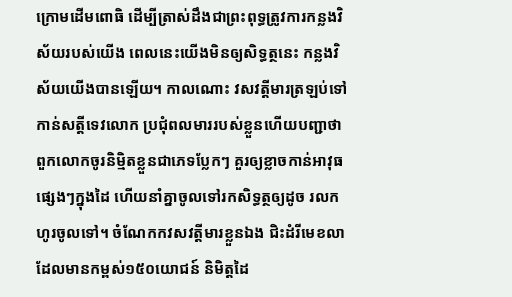ក្រោមដើមពោធិ ដើម្បីត្រាស់ដឹងជាព្រះពុទ្ធត្រូវការកន្លងវិស័យរបស់យើង ពេលនេះយើងមិនឲ្យសិទ្ធត្ថនេះ កន្លងវិស័យយើងបានឡើយ។ កាលណោះ វសវត្តីមារត្រឡប់ទៅកាន់សត្តីទេវលោក ប្រជុំពលមាររបស់ខ្លួនហើយបញ្ជាថា ពួកលោកចូរនិម្មិតខ្លួនជាភេទប្លែកៗ គួរឲ្យខ្លាចកាន់អាវុធផ្សេងៗក្នុងដៃ ហើយនាំគ្នាចូលទៅរកសិទ្ធត្ថឲ្យដូច រលកហូរចូលទៅ។ ចំណែកកវសវត្តីមារខ្លួនឯង ជិះដំរីមេខលា ដែលមានកម្ពស់១៥០យោជន៍ និមិត្តដៃ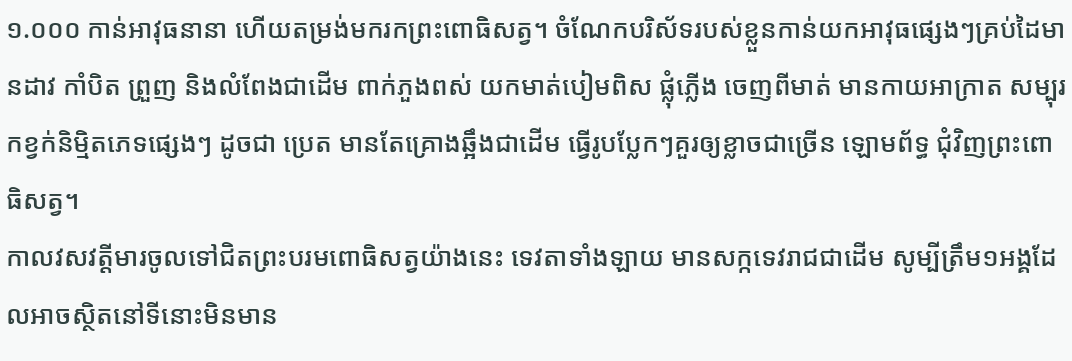១.០០០ កាន់អាវុធនានា ហើយតម្រង់មករកព្រះពោធិសត្វ។ ចំណែកបរិស័ទរបស់ខ្លួនកាន់យកអាវុធផ្សេងៗគ្រប់ដៃមានដាវ កាំបិត ព្រួញ និងលំពែងជាដើម ពាក់ភួងពស់ យកមាត់បៀមពិស ផ្លុំភ្លើង ចេញពីមាត់ មានកាយអាក្រាត សម្បុរកខ្វក់និម្មិតភេទផ្សេងៗ ដូចជា ប្រេត មានតែគ្រោងឆ្អឹងជាដើម ធ្វើរូបប្លែកៗគួរឲ្យខ្លាចជាច្រើន ឡោមព័ទ្ធ ជុំវិញព្រះពោធិសត្វ។
កាលវសវត្តីមារចូលទៅជិតព្រះបរមពោធិសត្វយ៉ាងនេះ ទេវតាទាំងឡាយ មានសក្កទេវរាជជាដើម សូម្បីត្រឹម១អង្គដែលអាចស្ថិតនៅទីនោះមិនមាន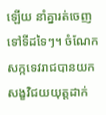ឡើយ នាំគ្នារត់ចេញទៅទីដទៃៗ។ ចំណែកសក្កទេវរាជបានយកសង្ខវិជយយុត្តដាក់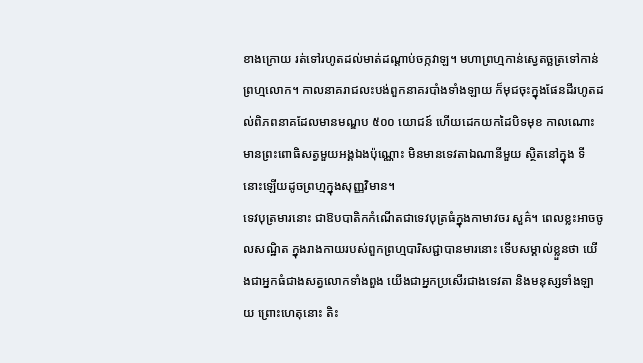ខាងក្រោយ រត់ទៅរហូតដល់មាត់ដណ្ដាប់ចក្កវាឡ។ មហាព្រហ្មកាន់ស្វេតច្ឆត្រទៅកាន់ព្រហ្មលោក។ កាលនាគរាជលះបង់ពួកនាគរបាំងទាំងឡាយ ក៏មុជចុះក្នុងផែនដីរហូតដល់ពិភពនាគដែលមានមណ្ឌប ៥០០ យោជន៍ ហើយដេកយកដៃបិទមុខ កាលណោះមានព្រះពោធិសត្វមួយអង្គឯងប៉ុណ្ណោះ មិនមានទេវតាឯណានីមួយ ស្ថិតនៅក្នុង ទីនោះឡើយដូចព្រហ្មក្នុងសុញ្ញវិមាន។
ទេវបុត្រមារនោះ ជាឱបបាតិកកំណើតជាទេវបុត្រធំក្នុងកាមាវចរ សួគ៌។ ពេលខ្លះអាចចូលសណ្ឋិត ក្នុងរាងកាយរបស់ពួកព្រហ្មបារិសជ្ជាបានមារនោះ ទើបសម្គាល់ខ្លួនថា យើងជាអ្នកធំជាងសត្វលោកទាំងពួង យើងជាអ្នកប្រសើរជាងទេវតា និងមនុស្សទាំងឡាយ ព្រោះហេតុនោះ តិះ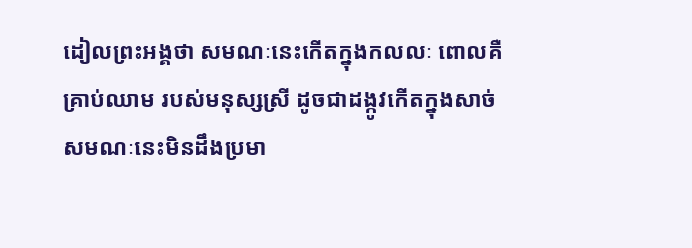ដៀលព្រះអង្គថា សមណៈនេះកើតក្នុងកលលៈ ពោលគឺគ្រាប់ឈាម របស់មនុស្សស្រី ដូចជាដង្កូវកើតក្នុងសាច់ សមណៈនេះមិនដឹងប្រមា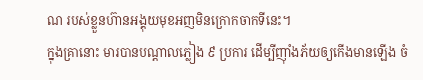ណ របស់ខ្លួនហ៊ានអង្គុយមុខអញមិនក្រោកចាកទីនេះ។
ក្នុងគ្រានោះ មារបានបណ្ដាលភ្លៀង ៩ ប្រការ ដើម្បីញ៉ាំងភ័យឲ្យកើងមានឡើង ចំ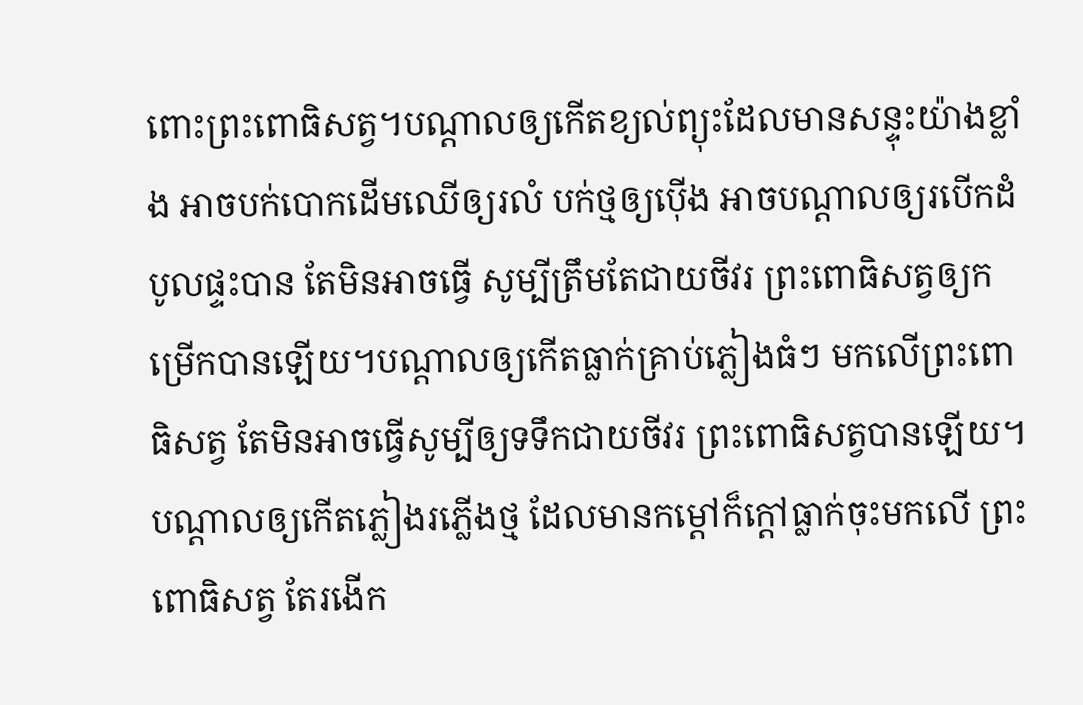ពោះព្រះពោធិសត្វ។បណ្ដាលឲ្យកើតខ្យល់ព្យុះដែលមានសន្ទុះយ៉ាងខ្លាំង អាចបក់បោកដើមឈើឲ្យរលំ បក់ថ្មឲ្យប៉ើង អាចបណ្ដាលឲ្យរបើកដំបូលផ្ទះបាន តែមិនអាចធ្វើ សូម្បីត្រឹមតែជាយចីវរ ព្រះពោធិសត្វឲ្យកម្រើកបានឡើយ។បណ្ដាលឲ្យកើតធ្លាក់គ្រាប់ភ្លៀងធំៗ មកលើព្រះពោធិសត្វ តែមិនអាចធ្វើសូម្បីឲ្យទទឹកជាយចីវរ ព្រះពោធិសត្វបានឡើយ។បណ្ដាលឲ្យកើតភ្លៀងរភ្លើងថ្ម ដែលមានកម្ដៅក៏ក្ដៅធ្លាក់ចុះមកលើ ព្រះពោធិសត្វ តែរងើក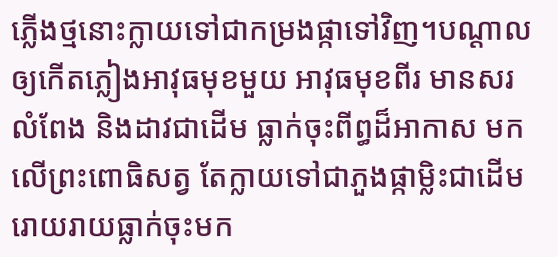ភ្លើងថ្មនោះក្លាយទៅជាកម្រងផ្កាទៅវិញ។បណ្ដាលឲ្យកើតភ្លៀងអាវុធមុខមួយ អាវុធមុខពីរ មានសរ លំពែង និងដាវជាដើម ធ្លាក់ចុះពីព្ធដ៏អាកាស មកលើព្រះពោធិសត្វ តែក្លាយទៅជាភួងផ្កាម្លិះជាដើម រោយរាយធ្លាក់ចុះមក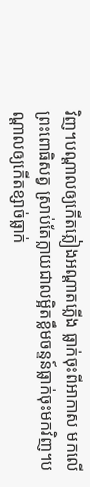វិញ។បណ្ដាលឲ្យកើតភ្លៀងអណ្ដាតភ្លើង ធ្លាក់ចុះពីអាកាស មកលើព្រះពោធិសត្វ ស្រាប់តែក្លាយជាលម្អិតខ្លឹមចន្ទន៍ធ្លាក់ចុះមកវិញ។បណ្ដាលឲ្យកើតខ្សាច់ធ្លាក់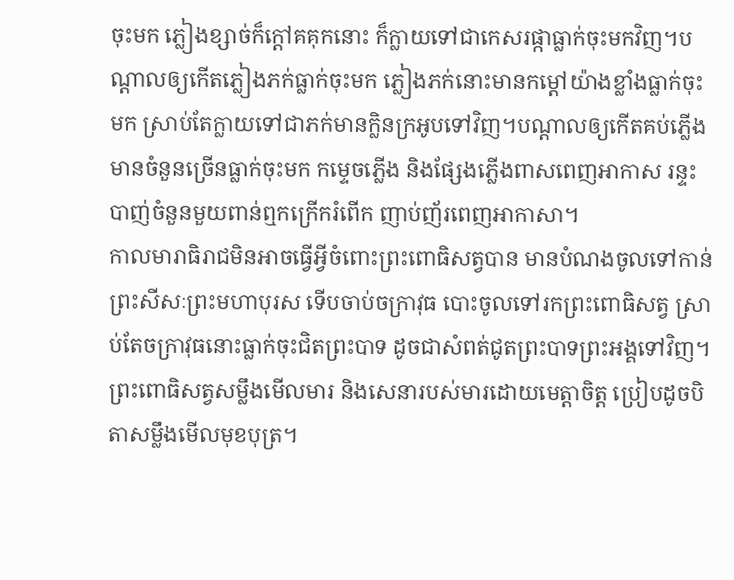ចុះមក ភ្លៀងខ្សាច់ក៏ក្ដៅគគុកនោះ ក៏ក្លាយទៅជាកេសរផ្កាធ្លាក់ចុះមកវិញ។បណ្ដាលឲ្យកើតភ្លៀងភក់ធ្លាក់ចុះមក ភ្លៀងភក់នោះមានកម្ដៅយ៉ាងខ្លាំងធ្លាក់ចុះមក ស្រាប់តែក្លាយទៅជាភក់មានក្លិនក្រអូបទៅវិញ។បណ្ដាលឲ្យកើតគប់ភ្លើងមានចំនួនច្រើនធ្លាក់ចុះមក កម្ទេចភ្លើង និងផ្សែងភ្លើងពាសពេញអាកាស រន្ទះបាញ់ចំនួនមួយពាន់ឮកក្រើករំពើក ញាប់ញ័រពេញអាកាសា។
កាលមារាធិរាជមិនអាចធ្វើអ្វីចំពោះព្រះពោធិសត្វបាន មានបំណងចូលទៅកាន់ព្រះសីសៈព្រះមហាបុរស ទើបចាប់ចក្រាវុធ បោះចូលទៅរកព្រះពោធិសត្វ ស្រាប់តែចក្រាវុធនោះធ្លាក់ចុះជិតព្រះបាទ ដូចជាសំពត់ជូតព្រះបាទព្រះអង្គទៅវិញ។ ព្រះពោធិសត្វសម្លឹងមើលមារ និងសេនារបស់មារដោយមេត្តាចិត្ត ប្រៀបដូចបិតាសម្លឹងមើលមុខបុត្រ។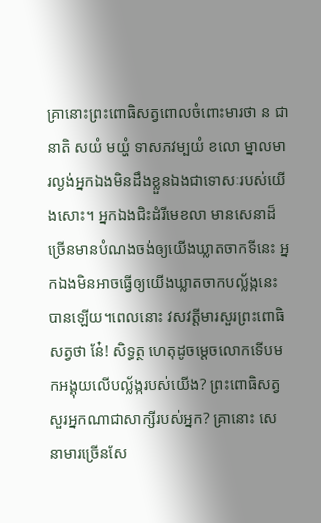គ្រានោះព្រះពោធិសត្វពោលចំពោះមារថា ន ជានាតិ សយំ មយ្ហំ ទាសភវម្បយំ ខលោ ម្នាលមារល្ងង់អ្នកឯងមិនដឹងខ្លួនឯងជាទោសៈរបស់យើងសោះ។ អ្នកឯងជិះដំរីមេខលា មានសេនាដ៏ច្រើនមានបំណងចង់ឲ្យយើងឃ្លាតចាកទីនេះ អ្នកឯងមិនអាចធ្វើឲ្យយើងឃ្លាតចាកបល្ល័ង្កនេះបានឡើយ។ពេលនោះ វសវត្តីមារសួរព្រះពោធិសត្វថា នែ៎! សិទ្ធត្ថ ហេតុដូចម្ដេចលោកទើបមកអង្គុយលើបល្ល័ង្ករបស់យើង? ព្រះពោធិសត្វសួរអ្នកណាជាសាក្សីរបស់អ្នក? គ្រានោះ សេនាមារច្រើនសែ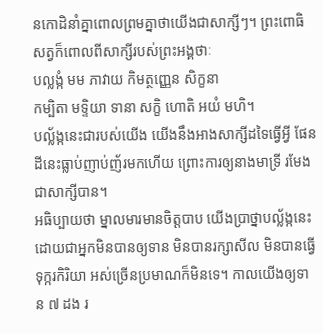នកោដិនាំគ្នាពោលព្រមគ្នាថាយើងជាសាក្សីៗ។ ព្រះពោធិសត្វក៏ពោលពីសាក្សីរបស់ព្រះអង្គថាៈ
បល្លង្កំ មម ភាវាយ កិមត្ថញ្ញេន សិក្ខនា
កម្បិតា មទ្ទិយា ទានា សក្ខិ ហោតិ អយំ មហិ។
បល្ល័ង្កនេះជារបស់យើង យើងនឹងអាងសាក្សីដទៃធ្វើអ្វី ផែនដីនេះធ្លាប់ញាប់ញ័រមកហើយ ព្រោះការឲ្យនាងមាទ្រី រមែងជាសាក្សីបាន។
អធិប្បាយថា ម្នាលមារមានចិត្តបាប យើងប្រាថ្នាបល្ល័ង្កនេះ ដោយជាអ្នកមិនបានឲ្យទាន មិនបានរក្សាសីល មិនបានធ្វើទុក្ករកិរិយា អស់ច្រើនប្រមាណក៏មិនទេ។ កាលយើងឲ្យទាន ៧ ដង រ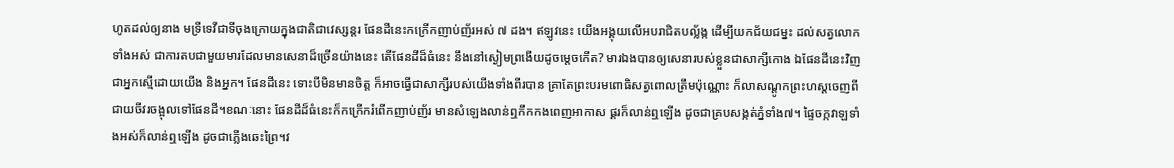ហូតដល់ឲ្យនាង មទ្រីទេវីជាទីចុងក្រោយក្នុងជាតិជាវេស្សន្តរ ផែនដីនេះកក្រើកញាប់ញ័រអស់ ៧ ដង។ ឥឡូវនេះ យើងអង្គុយលើអបរាជិតបល្ល័ង្ក ដើម្បីយកជ័យជម្នះ ដល់សត្វលោកទាំងអស់ ជាការតបជាមួយមារដែលមានសេនាដ៏ច្រើនយ៉ាងនេះ តើផែនដីដ៏ធំនេះ នឹងនៅស្ងៀមព្រងើយដូចម្ដេចកើត? មារឯងបានឲ្យសេនារបស់ខ្លួនជាសាក្សីកោង ឯផែនដីនេះវិញ ជាអ្នកស្មើដោយយើង និងអ្នក។ ផែនដីនេះ ទោះបីមិនមានចិត្ត ក៏អាចធ្វើជាសាក្សីរបស់យើងទាំងពីរបាន គ្រាតែព្រះបរមពោធិសត្វពោលត្រឹមប៉ុណ្ណោះ ក៏លាសណ្ដូកព្រះហស្ដចេញពីជាយចីវរចង្អុលទៅផែនដី។ខណៈនោះ ផែនដីដ៏ធំនេះក៏កក្រើករំពើកញាប់ញ័រ មានសំឡេងលាន់ឮកឹកកងពេញអាកាស ផ្គរក៏លាន់ឮឡើង ដូចជាគ្របសង្កត់ភ្នំទាំង៧។ ផ្ទៃចក្កវាឡទាំងអស់ក៏លាន់ឮឡើង ដូចជាភ្លើងឆេះព្រៃ។វ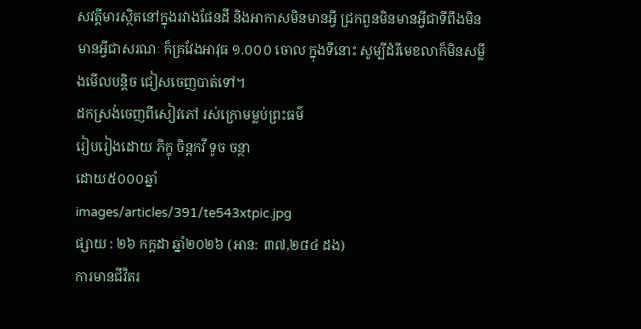សវត្តីមារស្ថិតនៅក្នុងរវាងផែនដី និងអាកាសមិនមានអ្វី ជ្រកពួនមិនមានអ្វីជាទីពឹងមិនមានអ្វីជាសរណៈ ក៏គ្រវែងអាវុធ ១.០០០ ចោល ក្នុងទីនោះ សូម្បីដំរីមេខលាក៏មិនសម្លឹងមើលបន្តិច ជៀសចេញបាត់ទៅ។
ដកស្រង់ចេញពីសៀវភៅ រស់ក្រោមម្លប់ព្រះធម៌
រៀបរៀងដោយ ភិក្ខុ ចិន្តកវី ទូច ចន្ថា
ដោយ៥០០០ឆ្នាំ
images/articles/391/te543xtpic.jpg
ផ្សាយ : ២៦ កក្តដា ឆ្នាំ២០២៦ (អាន: ៣៧,២៨៤ ដង)
ការមានជីវិតរ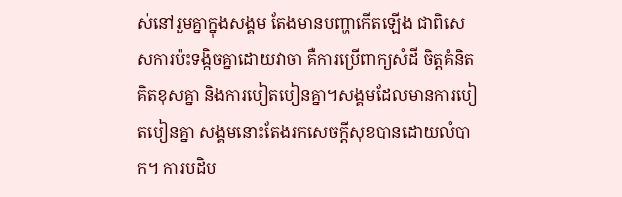ស់នៅរួមគ្នាក្នុងសង្គម តែងមានបញ្ហាកើតឡើង ជាពិសេសការប៉ះទង្កិចគ្នាដោយវាចា គឺការប្រើពាក្យសំដី ចិត្តគំនិតគិតខុសគ្នា និងការបៀតបៀនគ្នា។សង្គមដែលមានការបៀតបៀនគ្នា សង្គមនោះតែងរកសេចក្តីសុខបានដោយលំបាក។ ការបដិប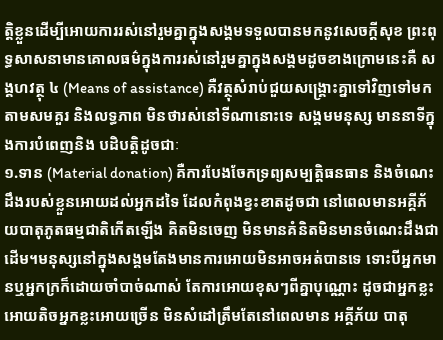ត្តិខ្លួនដើម្បីអោយការរស់នៅរួមគ្នាក្នុងសង្គមទទួលបានមកនូវសេចក្តីសុខ ព្រះពុទ្ធសាសនាមានគោលធម៌ក្នុងការរស់នៅរួមគ្នាក្នុងសង្គមដូចខាងក្រោមនេះគឺ សង្គហវត្ថុ ៤ (Means of assistance) គឺវត្ថុសំរាប់ជួយសង្គ្រោះគ្នាទៅវិញទៅមក តាមសមគួរ និងលទ្ធភាព មិនថារស់នៅទីណានោះទេ សង្គមមនុស្ស មាននាទីក្នុងការបំពេញនិង បដិបត្តិដូចជាៈ
១.ទាន (Material donation) គឺការបែងចែកទ្រព្យសម្បត្តិធនធាន និងចំណេះដឹងរបស់ខ្លួនអោយដល់អ្នកដទៃ ដែលកំពុងខ្វះខាតដូចជា នៅពេលមានអគ្គីភ័យបាតុភូតធម្មជាតិកើតឡើង គិតមិនចេញ មិនមានគំនិតមិនមានចំណេះដឹងជាដើម។មនុស្សនៅក្នុងសង្គមតែងមានការអោយមិនអាចអត់បានទេ ទោះបីអ្នកមានឬអ្នកក្រក៏ដោយចាំបាច់ណាស់ តែការអោយខុសៗពីគ្នាបុណ្ណោះ ដូចជាអ្នកខ្លះអោយតិចអ្នកខ្លះអោយច្រើន មិនសំដៅត្រឹមតែនៅពេលមាន អគ្គីភ័យ បាតុ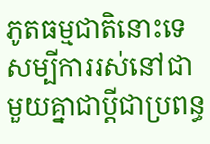ភូតធម្មជាតិនោះទេ សម្បីការរស់នៅជាមួយគ្នាជាប្តីជាប្រពន្ធ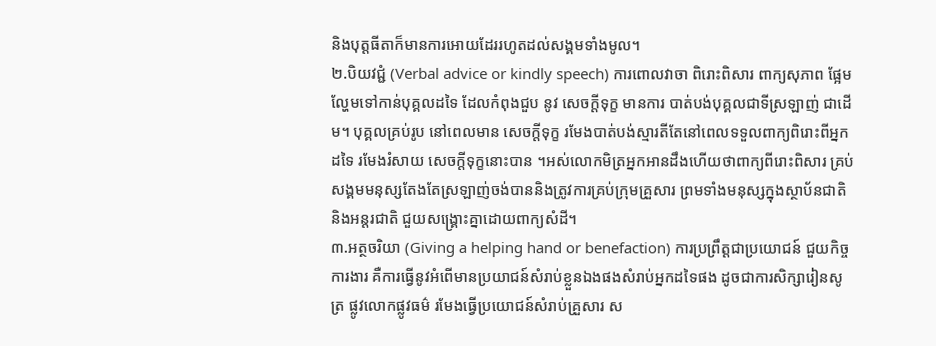និងបុត្តធីតាក៏មានការអោយដែររហូតដល់សង្គមទាំងមូល។
២.បិយវជ្ជំ (Verbal advice or kindly speech) ការពោលវាចា ពិរោះពិសារ ពាក្យសុភាព ផ្អែមល្ហែមទៅកាន់បុគ្គលដទៃ ដែលកំពុងជួប នូវ សេចក្តីទុក្ខ មានការ បាត់បង់បុគ្គលជាទីស្រឡាញ់ ជាដើម។ បុគ្គលគ្រប់រូប នៅពេលមាន សេចក្តីទុក្ខ រមែងបាត់បង់ស្មារតីតែនៅពេលទទួលពាក្យពិរោះពីអ្នកដទៃ រមែងរំសាយ សេចក្តីទុក្ខនោះបាន ។អស់លោកមិត្រអ្នកអានដឹងហើយថាពាក្យពីរោះពិសារ គ្រប់សង្គមមនុស្សតែងតែស្រឡាញ់ចង់បាននិងត្រូវការគ្រប់ក្រុមគ្រួសារ ព្រមទាំងមនុស្សក្នុងស្ថាប័នជាតិនិងអន្តរជាតិ ជួយសង្គ្រោះគ្នាដោយពាក្យសំដី។
៣.អត្ថចរិយា (Giving a helping hand or benefaction) ការប្រព្រឹត្តជាប្រយោជន៍ ជួយកិច្ចការងារ គឺការធ្វើនូវអំពើមានប្រយាជន៍សំរាប់ខ្លួនឯងផងសំរាប់អ្នកដទៃផង ដូចជាការសិក្សារៀនសូត្រ ផ្លូវលោកផ្លូវធម៌ រមែងធ្វើប្រយោជន៍សំរាប់គ្រួសារ ស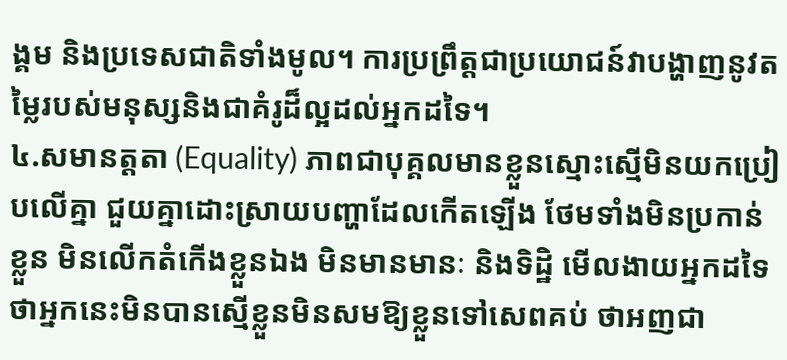ង្គម និងប្រទេសជាតិទាំងមូល។ ការប្រព្រឹត្តជាប្រយោជន៍វាបង្ហាញនូវតម្លៃរបស់មនុស្សនិងជាគំរូដ៏ល្អដល់អ្នកដទៃ។
៤.សមានត្តតា (Equality) ភាពជាបុគ្គលមានខ្លួនស្មោះស្មើមិនយកប្រៀបលើគ្នា ជួយគ្នាដោះស្រាយបញ្ហាដែលកើតឡើង ថែមទាំងមិនប្រកាន់ខ្លួន មិនលើកតំកើងខ្លួនឯង មិនមានមានៈ និងទិដ្ឋិ មើលងាយអ្នកដទៃថាអ្នកនេះមិនបានស្មើខ្លួនមិនសមឱ្យខ្លួនទៅសេពគប់ ថាអញជា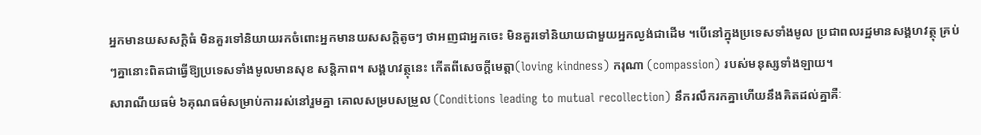អ្នកមានយសសក្តិធំ មិនគួរទៅនិយាយរកចំពោះអ្នកមានយសសក្តិតូចៗ ថាអញជាអ្នកចេះ មិនគួរទៅនិយាយជាមួយអ្នកល្ងង់ជាដើម ។បើនៅក្នុងប្រទេសទាំងមូល ប្រជាពលរដ្ឋមានសង្គហវត្ថុ គ្រប់ៗគ្នានោះពិតជាធ្វើឱ្យប្រទេសទាំងមូលមានសុខ សន្តិភាព។ សង្គហវត្ថុនេះ កើតពីសេចក្តីមេត្តា(loving kindness) ករុណា (compassion) របស់មនុស្សទាំងឡាយ។
សារាណីយធម៌ ៦គុណធម៌សម្រាប់ការរស់នៅរួមគ្នា គោលសម្របសម្រួល (Conditions leading to mutual recollection) នឹករលឹករកគ្នាហើយនឹងគិតដល់គ្នាគឺៈ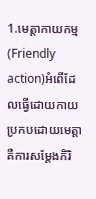1.មេត្តាកាយកម្ម (Friendly action)អំពើដែលធ្វើដោយកាយប្រកបដោយមេត្តាគឺការសម្តែងកិរិ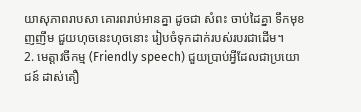យាសុភាពរាបសា គោរពរាប់អានគ្នា ដូចជា សំពះ ចាប់ដៃគ្នា ទឹកមុខញញឹម ជួយហុចនេះហុចនោះ រៀបចំទុកដាក់របស់របរជាដើម។
2. មេត្តាវចីកម្ម (Friendly speech) ជួយប្រាប់អ្វីដែលជាប្រយោជន៍ ដាស់តឿ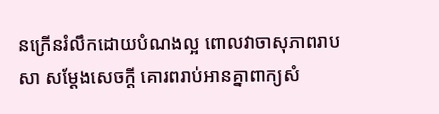នក្រើនរំលឹកដោយបំណងល្អ ពោលវាចាសុភាពរាបសា សម្តែងសេចក្តី គោរពរាប់អានគ្នាពាក្យសំ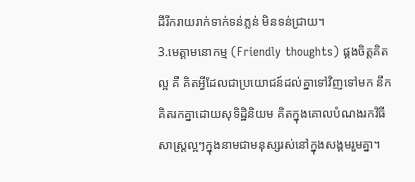ដីរីករាយរាក់ទាក់ទន់ភ្លន់ មិនទន់ជ្រាយ។
3.មេត្តាមនោកម្ម (Friendly thoughts) ផ្គងចិត្តគិតល្អ គឺ គិតអ្វីដែលជាប្រយោជន៍ដល់គ្នាទៅវិញទៅមក នឹកគិតរកគ្នាដោយសុទិដ្ឋិនិយម គិតក្នុងគោលបំណងរកវិធីសាស្ត្រល្អៗក្នុងនាមជាមនុស្សរស់នៅក្នុងសង្គមរួមគ្នា។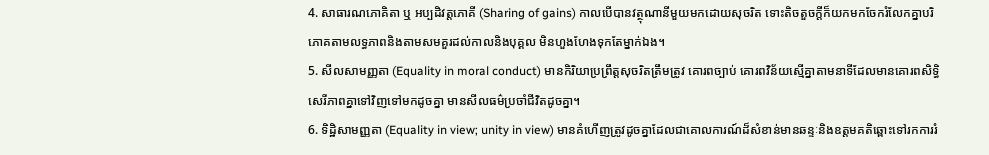4. សាធារណភោគិតា ឬ អប្បដិវត្តភោគី (Sharing of gains) កាលបើបានវត្ថុណានីមួយមកដោយសុចរិត ទោះតិចតួចក្តីក៏យកមកចែករំលែកគ្នាបរិភោគតាមលទ្ធភាពនិងតាមសមគួរដល់កាលនិងបុគ្គល មិនហួងហែងទុកតែម្នាក់ឯង។
5. សីលសាមញ្ញតា (Equality in moral conduct) មានកិរិយាប្រព្រឹត្តសុចរិតត្រឹមត្រូវ គោរពច្បាប់ គោរពវិន័យស្មើគ្នាតាមនាទីដែលមានគោរពសិទ្ធិសេរីភាពគ្នាទៅវិញទៅមកដូចគ្នា មានសីលធម៌ប្រចាំជីវិតដូចគ្នា។
6. ទិដ្ឋិសាមញ្ញតា (Equality in view; unity in view) មានគំហើញត្រូវដូចគ្នាដែលជាគោលការណ៍ដ៏សំខាន់មានឆន្ទៈនិងឧត្តមគតិឆ្ពោះទៅរកការរំ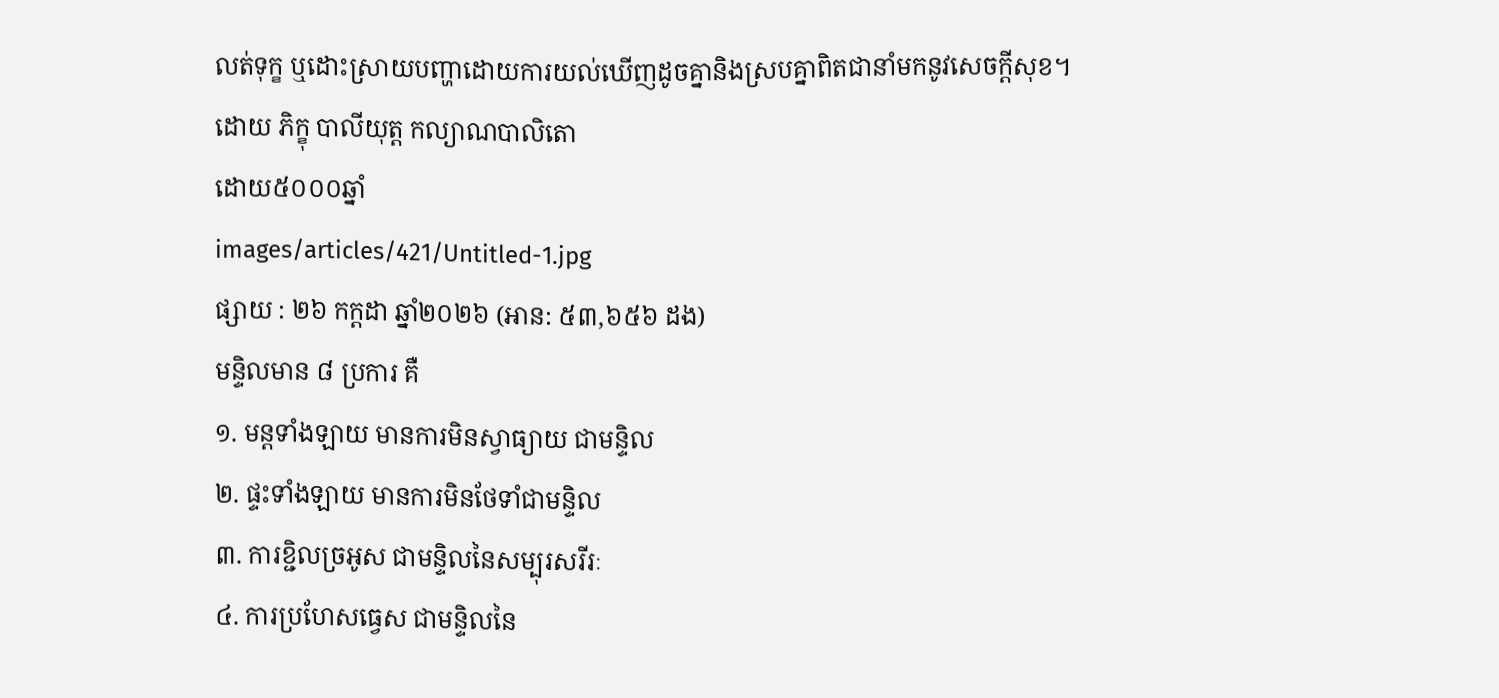លត់ទុក្ខ ឬដោះស្រាយបញ្ហាដោយការយល់ឃើញដូចគ្នានិងស្របគ្នាពិតជានាំមកនូវសេចក្តីសុខ។
ដោយ ភិក្ខុ បាលីយុត្ត កល្យាណបាលិតោ
ដោយ៥០០០ឆ្នាំ
images/articles/421/Untitled-1.jpg
ផ្សាយ : ២៦ កក្តដា ឆ្នាំ២០២៦ (អាន: ៥៣,៦៥៦ ដង)
មន្ទិលមាន ៨ ប្រការ គឺ
១. មន្តទាំងឡាយ មានការមិនស្វាធ្យាយ ជាមន្ទិល
២. ផ្ទះទាំងឡាយ មានការមិនថែទាំជាមន្ទិល
៣. ការខ្ជិលច្រអូស ជាមន្ទិលនៃសម្បុរសរីរៈ
៤. ការប្រហែសធ្វេស ជាមន្ទិលនៃ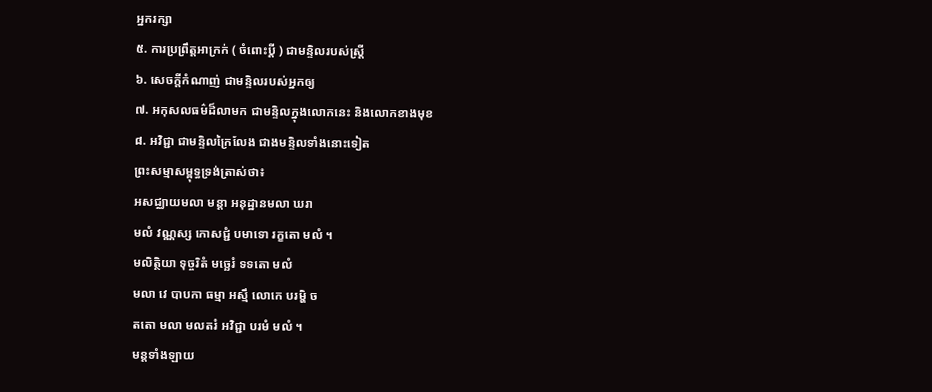អ្នករក្សា
៥. ការប្រព្រឹត្តអាក្រក់ ( ចំពោះប្តី ) ជាមន្ទិលរបស់ស្ត្រី
៦. សេចក្តីកំណាញ់ ជាមន្ទិលរបស់អ្នកឲ្យ
៧. អកុសលធម៌ដ៏លាមក ជាមន្ទិលក្នុងលោកនេះ និងលោកខាងមុខ
៨. អវិជ្ជា ជាមន្ទិលក្រៃលែង ជាងមន្ទិលទាំងនោះទៀត
ព្រះសម្មាសម្ពុទ្ធទ្រង់ត្រាស់ថា៖
អសជ្ឈាយមលា មន្តា អនុដ្ឋានមលា ឃរា
មលំ វណ្ណស្ស កោសជ្ជំ បមាទោ រក្ខតោ មលំ ។
មលិត្ថិយា ទុច្ចរិតំ មច្ឆេរំ ទទតោ មលំ
មលា វេ បាបកា ធម្មា អស្មឹ លោកេ បរម្ហិ ច
តតោ មលា មលតរំ អវិជ្ជា បរមំ មលំ ។
មន្តទាំងឡាយ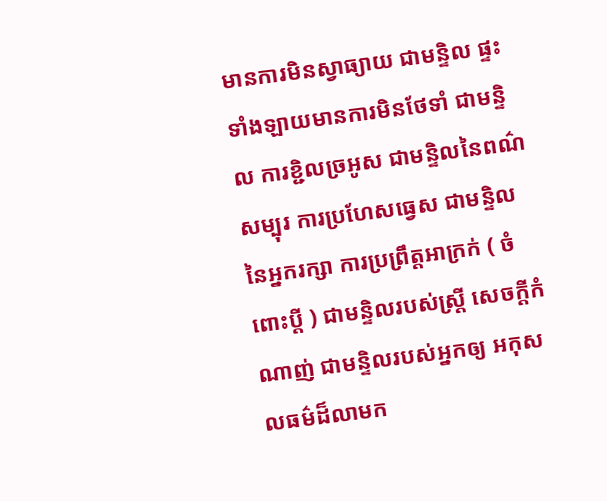មានការមិនស្វាធ្យាយ ជាមន្ទិល ផ្ទះទាំងឡាយមានការមិនថែទាំ ជាមន្ទិល ការខ្ជិលច្រអូស ជាមន្ទិលនៃពណ៌សម្បុរ ការប្រហែសធ្វេស ជាមន្ទិលនៃអ្នករក្សា ការប្រព្រឹត្តអាក្រក់ ( ចំពោះប្តី ) ជាមន្ទិលរបស់ស្ត្រី សេចក្តីកំណាញ់ ជាមន្ទិលរបស់អ្នកឲ្យ អកុសលធម៌ដ៏លាមក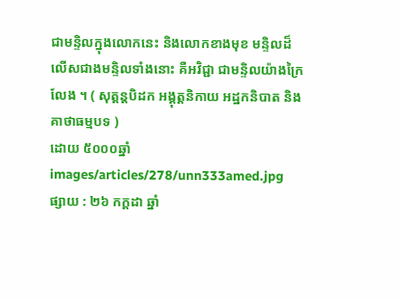ជាមន្ទិលក្នុងលោកនេះ និងលោកខាងមុខ មន្ទិលដ៏លើសជាងមន្ទិលទាំងនោះ គឺអវិជ្ជា ជាមន្ទិលយ៉ាងក្រៃលែង ។ ( សុត្តន្តបិដក អង្គុត្តនិកាយ អដ្ឋកនិបាត និងគាថាធម្មបទ )
ដោយ ៥០០០ឆ្នាំ
images/articles/278/unn333amed.jpg
ផ្សាយ : ២៦ កក្តដា ឆ្នាំ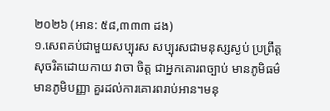២០២៦ (អាន: ៥៨,៣៣៣ ដង)
១.សេពគប់ជាមួយសប្បុរស សប្បុរសជាមនុស្សស្ងប់ ប្រព្រឹត្តសុចរិតដោយកាយ វាចា ចិត្ត ជាអ្នកគោរពច្បាប់ មានភូមិធម៌ មានភូមិបញ្ញា គួរដល់ការគោរពរាប់អាន។មនុ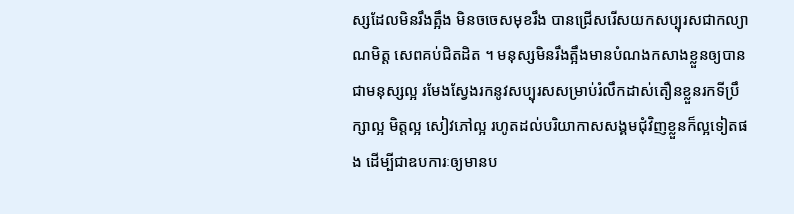ស្សដែលមិនរឹងត្អឹង មិនចចេសមុខរឹង បានជ្រើសរើសយកសប្បុរសជាកល្យាណមិត្ត សេពគប់ជិតដិត ។ មនុស្សមិនរឹងត្អឹងមានបំណងកសាងខ្លួនឲ្យបានជាមនុស្សល្អ រមែងស្វែងរកនូវសប្បុរសសម្រាប់រំលឹកដាស់តឿនខ្លួនរកទីប្រឹក្សាល្អ មិត្តល្អ សៀវភៅល្អ រហូតដល់បរិយាកាសសង្គមជុំវិញខ្លួនក៏ល្អទៀតផង ដើម្បីជាឧបការៈឲ្យមានប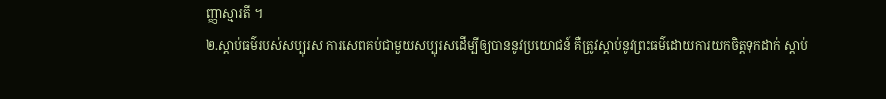ញ្ញាស្មារតី ។
២.ស្តាប់ធម៌របស់សប្បុរស ការសេពគប់ជាមួយសប្បុរសដើម្បីឲ្យបាននូវប្រយោជន៍ គឺត្រូវស្តាប់នូវព្រះធម៌ដោយការយកចិត្តទុកដាក់ ស្តាប់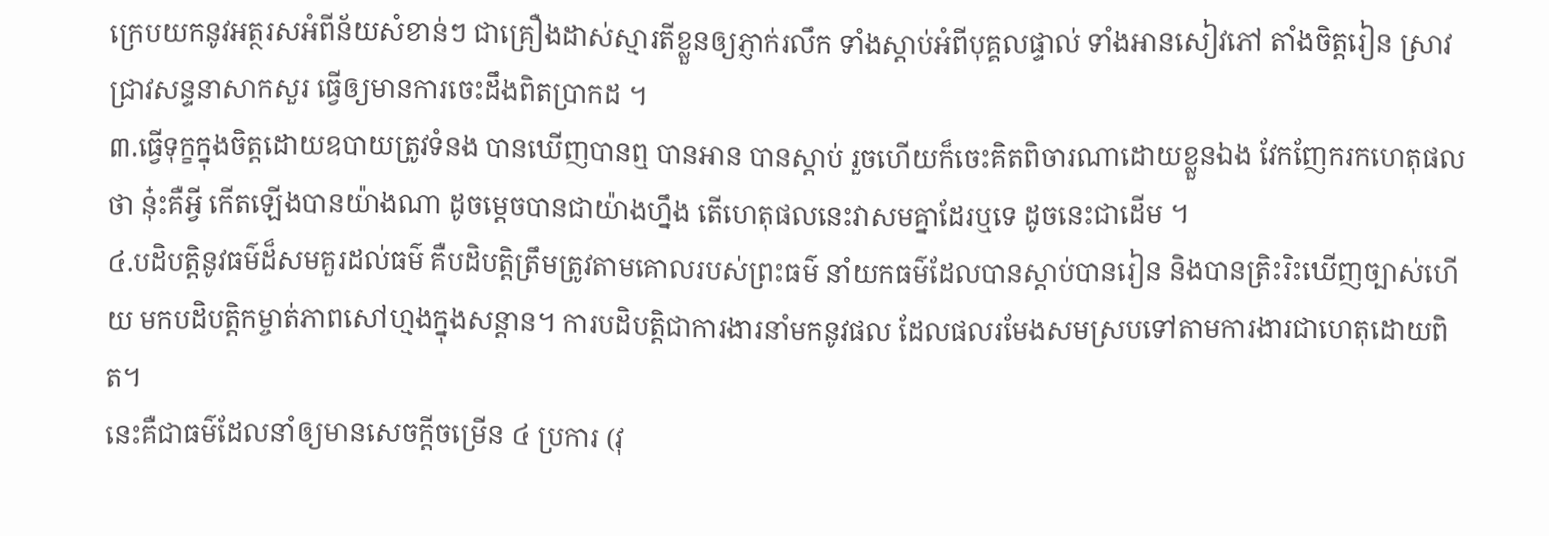ក្រេបយកនូវអត្ថរសអំពីន័យសំខាន់ៗ ជាគ្រឿងដាស់ស្មារតីខ្លួនឲ្យភ្ញាក់រលឹក ទាំងស្តាប់អំពីបុគ្គលផ្ទាល់ ទាំងអានសៀវភៅ តាំងចិត្តរៀន ស្រាវជ្រាវសន្ទនាសាកសួរ ធ្វើឲ្យមានការចេះដឹងពិតប្រាកដ ។
៣.ធ្វើទុក្ខក្នុងចិត្តដោយឧបាយត្រូវទំនង បានឃើញបានឮ បានអាន បានស្តាប់ រួចហើយក៏ចេះគិតពិចារណាដោយខ្លួនឯង វែកញែករកហេតុផលថា នុ៎ះគឺអ្វី កើតឡើងបានយ៉ាងណា ដូចម្តេចបានជាយ៉ាងហ្នឹង តើហេតុផលនេះវាសមគ្នាដែរឬទេ ដូចនេះជាដើម ។
៤.បដិបត្តិនូវធម៌ដ៏សមគួរដល់ធម៌ គឺបដិបត្តិត្រឹមត្រូវតាមគោលរបស់ព្រះធម៌ នាំយកធម៌ដែលបានស្តាប់បានរៀន និងបានត្រិះរិះឃើញច្បាស់ហើយ មកបដិបត្តិកម្ចាត់ភាពសៅហ្មងក្នុងសន្តាន។ ការបដិបត្តិជាការងារនាំមកនូវផល ដែលផលរមែងសមស្របទៅតាមការងារជាហេតុដោយពិត។
នេះគឺជាធម៌ដែលនាំឲ្យមានសេចក្តីចម្រើន ៤ ប្រការ (វុ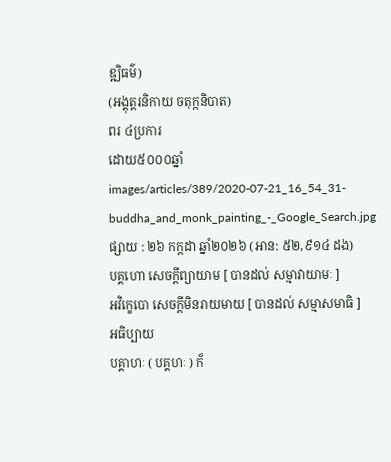ឌ្ឍិធម៌)
(អង្គុត្តរនិកាយ ចតុក្កនិបាត)
ពរ ៤ប្រការ
ដោយ៥០០០ឆ្នាំ
images/articles/389/2020-07-21_16_54_31-buddha_and_monk_painting_-_Google_Search.jpg
ផ្សាយ : ២៦ កក្តដា ឆ្នាំ២០២៦ (អាន: ៥២,៩១៤ ដង)
បគ្គហោ សេចក្តីព្យាយាម [ បានដល់ សម្មាវាយាមៈ ]
អវិក្ខេបោ សេចក្តីមិនរាយមាយ [ បានដល់ សម្មាសមាធិ ]
អធិប្បាយ
បគ្គាហៈ ( បគ្គហៈ ) ក៏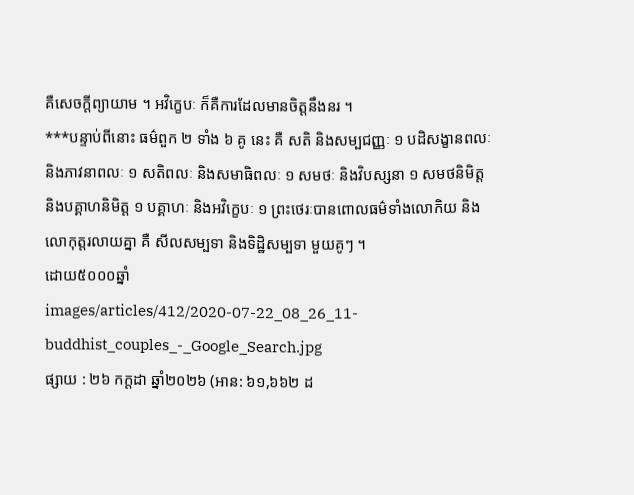គឺសេចក្តីព្យាយាម ។ អវិក្ខេបៈ ក៏គឺការដែលមានចិត្តនឹងនរ ។
***បន្ទាប់ពីនោះ ធម៌ពួក ២ ទាំង ៦ គូ នេះ គឺ សតិ និងសម្បជញ្ញៈ ១ បដិសង្ខានពលៈ និងភាវនាពលៈ ១ សតិពលៈ និងសមាធិពលៈ ១ សមថៈ និងវិបស្សនា ១ សមថនិមិត្ត និងបគ្គាហនិមិត្ត ១ បគ្គាហៈ និងអវិក្ខេបៈ ១ ព្រះថេរៈបានពោលធម៌ទាំងលោកិយ និងលោកុត្តរលាយគ្នា គឺ សីលសម្បទា និងទិដ្ឋិសម្បទា មួយគូៗ ។
ដោយ៥០០០ឆ្នាំ
images/articles/412/2020-07-22_08_26_11-buddhist_couples_-_Google_Search.jpg
ផ្សាយ : ២៦ កក្តដា ឆ្នាំ២០២៦ (អាន: ៦១,៦៦២ ដ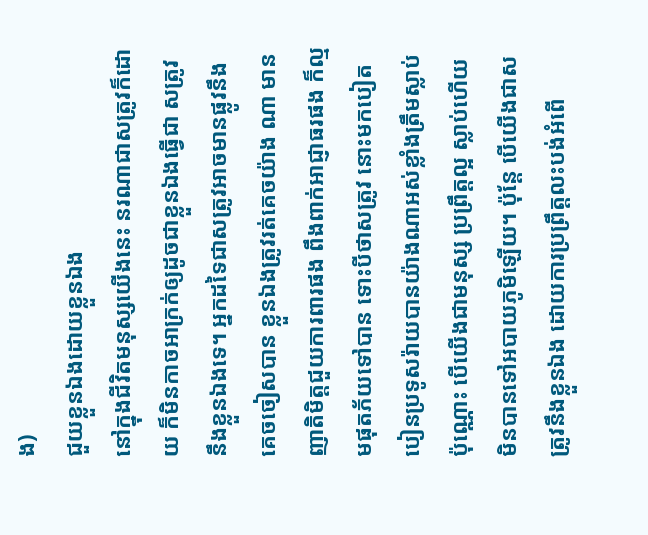ង)
ជួយខ្លួនឯងដោយខ្លួនឯង
នៅក្នុងជីវិតមនុស្សយើងនេះ នរណាជាសត្រូវក៏ដោយ ក៏មិនកាចអាក្រក់ឲ្យដូចជាខ្លួនឯងធ្វើជា សត្រូវនឹងខ្លួនឯងទេ។ អ្នកដទៃជាសត្រូវអាចមានផ្លូវនឹងគេចចៀសបាន ខ្លួនឯងត្រូវរត់គេចយ៉ាង ណា មានញាតិមិត្តជួយការពារផង ពឹងពាក់អាជ្ញាធរផង ក៏ល្មមផុតភ័យទៅបាន ទោះបីថាសត្រូវ នោះមកបៀតបៀនប្រទូសរ៉ាយបានយ៉ាងណាអស់ខ្លាំងត្រឹមស្លាប់ប៉ុណ្ណោះ បើយើងជាមនុស្ស ប្រព្រឹត្តល្អ ស្លាប់ហើយមិនបានទៅអបាយភូមិឡើយ។ ប៉ុន្តែ បើយើងជាសត្រូវនឹងខ្លួនឯង ដោយការប្រព្រឹត្តលះបង់អំពើ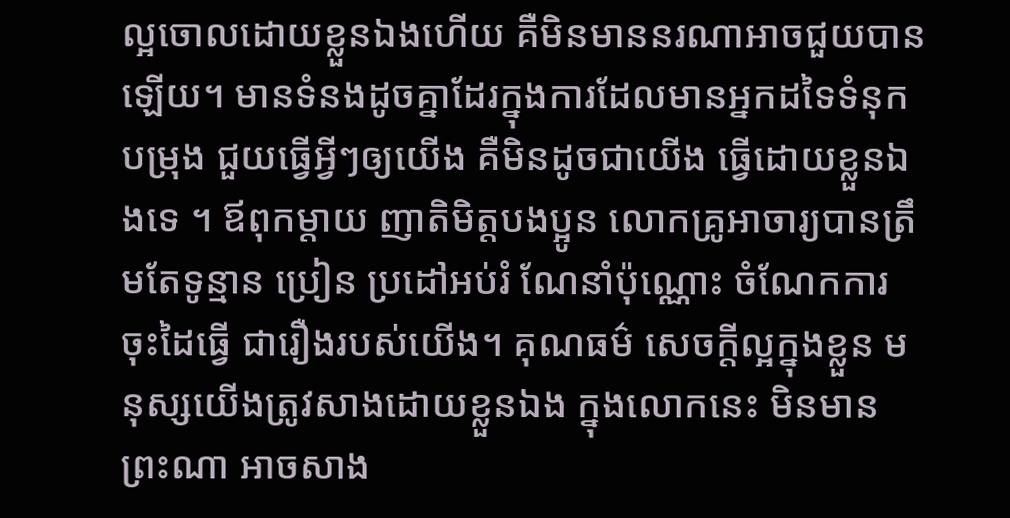ល្អចោលដោយខ្លួនឯងហើយ គឺមិនមាននរណាអាចជួយបានឡើយ។ មានទំនងដូចគ្នាដែរក្នុងការដែលមានអ្នកដទៃទំនុកបម្រុង ជួយធ្វើអ្វីៗឲ្យយើង គឺមិនដូចជាយើង ធ្វើដោយខ្លួនឯងទេ ។ ឪពុកម្តាយ ញាតិមិត្តបងប្អូន លោកគ្រូអាចារ្យបានត្រឹមតែទូន្មាន ប្រៀន ប្រដៅអប់រំ ណែនាំប៉ុណ្ណោះ ចំណែកការចុះដៃធ្វើ ជារឿងរបស់យើង។ គុណធម៌ សេចក្តីល្អក្នុងខ្លួន មនុស្សយើងត្រូវសាងដោយខ្លួនឯង ក្នុងលោកនេះ មិនមានព្រះណា អាចសាង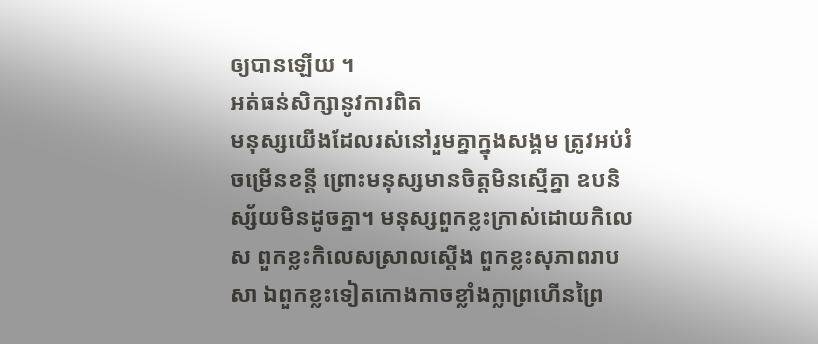ឲ្យបានឡើយ ។
អត់ធន់សិក្សានូវការពិត
មនុស្សយើងដែលរស់នៅរួមគ្នាក្នុងសង្គម ត្រូវអប់រំចម្រើនខន្តី ព្រោះមនុស្សមានចិត្តមិនស្មើគ្នា ឧបនិស្ស័យមិនដូចគ្នា។ មនុស្សពួកខ្លះក្រាស់ដោយកិលេស ពួកខ្លះកិលេសស្រាលស្តើង ពួកខ្លះសុភាពរាបសា ឯពួកខ្លះទៀតកោងកាចខ្លាំងក្លាព្រហើនព្រៃ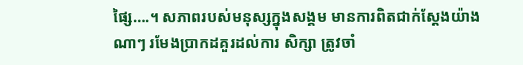ផ្សៃ….។ សភាពរបស់មនុស្សក្នុងសង្គម មានការពិតជាក់ស្តែងយ៉ាងណាៗ រមែងប្រាកដគួរដល់ការ សិក្សា ត្រូវចាំ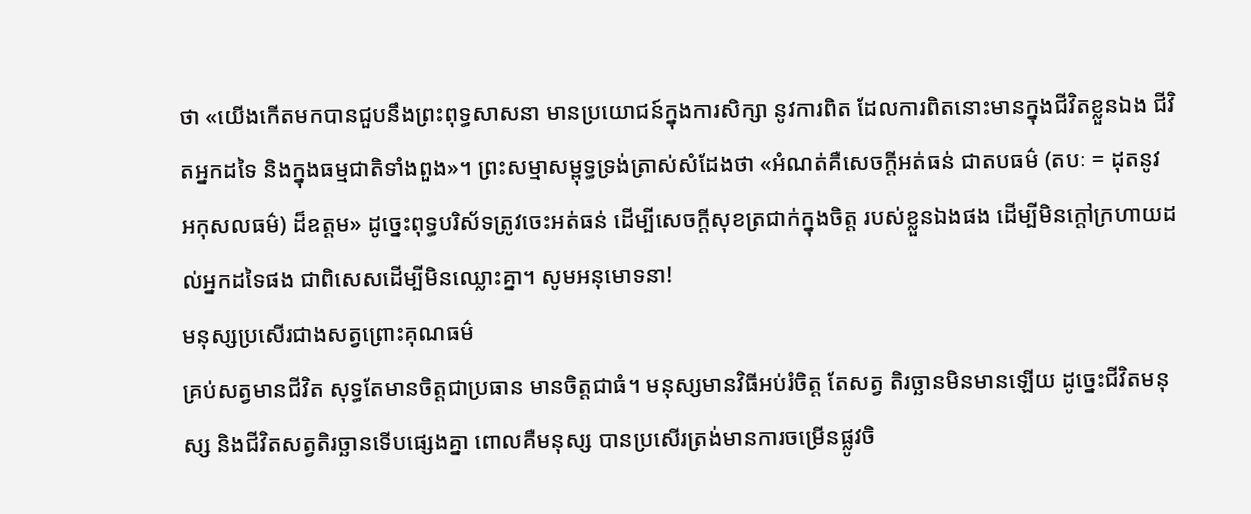ថា «យើងកើតមកបានជួបនឹងព្រះពុទ្ធសាសនា មានប្រយោជន៍ក្នុងការសិក្សា នូវការពិត ដែលការពិតនោះមានក្នុងជីវិតខ្លួនឯង ជីវិតអ្នកដទៃ និងក្នុងធម្មជាតិទាំងពួង»។ ព្រះសម្មាសម្ពុទ្ធទ្រង់ត្រាស់សំដែងថា «អំណត់គឺសេចក្តីអត់ធន់ ជាតបធម៌ (តបៈ = ដុតនូវ អកុសលធម៌) ដ៏ឧត្តម» ដូច្នេះពុទ្ធបរិស័ទត្រូវចេះអត់ធន់ ដើម្បីសេចក្តីសុខត្រជាក់ក្នុងចិត្ត របស់ខ្លួនឯងផង ដើម្បីមិនក្តៅក្រហាយដល់អ្នកដទៃផង ជាពិសេសដើម្បីមិនឈ្លោះគ្នា។ សូមអនុមោទនា!
មនុស្សប្រសើរជាងសត្វព្រោះគុណធម៌
គ្រប់សត្វមានជីវិត សុទ្ធតែមានចិត្តជាប្រធាន មានចិត្តជាធំ។ មនុស្សមានវិធីអប់រំចិត្ត តែសត្វ តិរច្ឆានមិនមានឡើយ ដូច្នេះជីវិតមនុស្ស និងជីវិតសត្វតិរច្ឆានទើបផ្សេងគ្នា ពោលគឺមនុស្ស បានប្រសើរត្រង់មានការចម្រើនផ្លូវចិ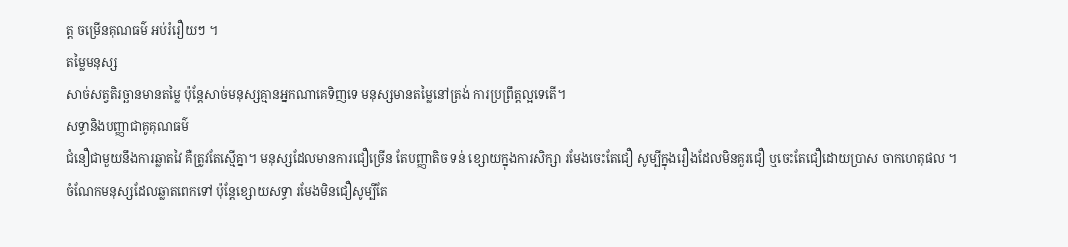ត្ត ចម្រើនគុណធម៌ អប់រំរឿយៗ ។
តម្លៃមនុស្ស
សាច់សត្វតិរច្ឆានមានតម្លៃ ប៉ុន្តែសាច់មនុស្សគ្មានអ្នកណាគេទិញទេ មនុស្សមានតម្លៃនៅត្រង់ ការប្រព្រឹត្តល្អទេតើ។
សទ្ធានិងបញ្ញាជាគូគុណធម៌
ជំនឿជាមួយនឹងការឆ្លាតវៃ គឺត្រូវតែស្មើគ្នា។ មនុស្សដែលមានការជឿច្រើន តែបញ្ញាតិច ទន់ ខ្សោយក្នុងការសិក្សា រមែងចេះតែជឿ សូម្បីក្នុងរឿងដែលមិនគួរជឿ ឬចេះតែជឿដោយប្រាស ចាកហេតុផល ។ ចំណែកមនុស្សដែលឆ្លាតពេកទៅ ប៉ុន្តែខ្សោយសទ្ធា រមែងមិនជឿសូម្បីតែ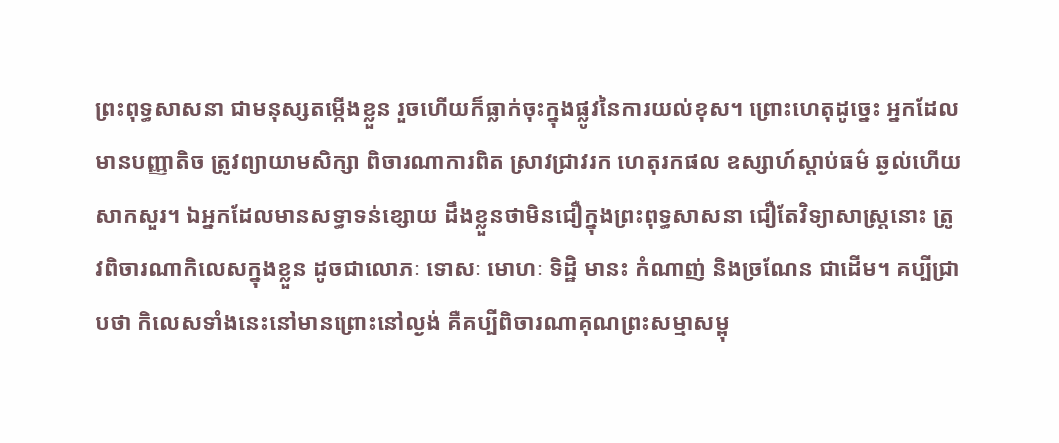ព្រះពុទ្ធសាសនា ជាមនុស្សតម្កើងខ្លួន រួចហើយក៏ធ្លាក់ចុះក្នុងផ្លូវនៃការយល់ខុស។ ព្រោះហេតុដូច្នេះ អ្នកដែលមានបញ្ញាតិច ត្រូវព្យាយាមសិក្សា ពិចារណាការពិត ស្រាវជ្រាវរក ហេតុរកផល ឧស្សាហ៍ស្តាប់ធម៌ ឆ្ងល់ហើយសាកសួរ។ ឯអ្នកដែលមានសទ្ធាទន់ខ្សោយ ដឹងខ្លួនថាមិនជឿក្នុងព្រះពុទ្ធសាសនា ជឿតែវិទ្យាសាស្ត្រនោះ ត្រូវពិចារណាកិលេសក្នុងខ្លួន ដូចជាលោភៈ ទោសៈ មោហៈ ទិដ្ឋិ មានះ កំណាញ់ និងច្រណែន ជាដើម។ គប្បីជ្រាបថា កិលេសទាំងនេះនៅមានព្រោះនៅល្ងង់ គឺគប្បីពិចារណាគុណព្រះសម្មាសម្ពុ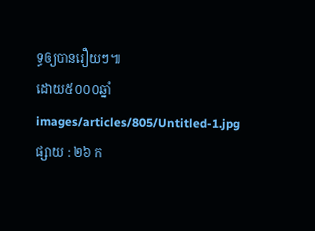ទ្ធឲ្យបានរឿយៗ៕
ដោយ៥០០០ឆ្នាំ
images/articles/805/Untitled-1.jpg
ផ្សាយ : ២៦ ក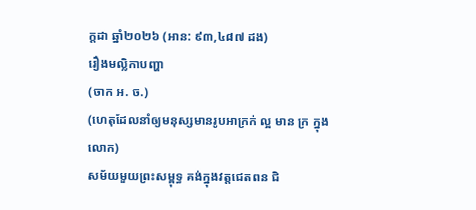ក្តដា ឆ្នាំ២០២៦ (អាន: ៩៣,៤៨៧ ដង)
រឿងមល្លិកាបញ្ហា
(ចាក អ. ច.)
(ហេតុដែលនាំឲ្យមនុស្សមានរូបអាក្រក់ ល្អ មាន ក្រ ក្នុងលោក)
សម័យមួយព្រះសម្ពុទ្ធ គង់ក្នុងវត្តជេតពន ជិ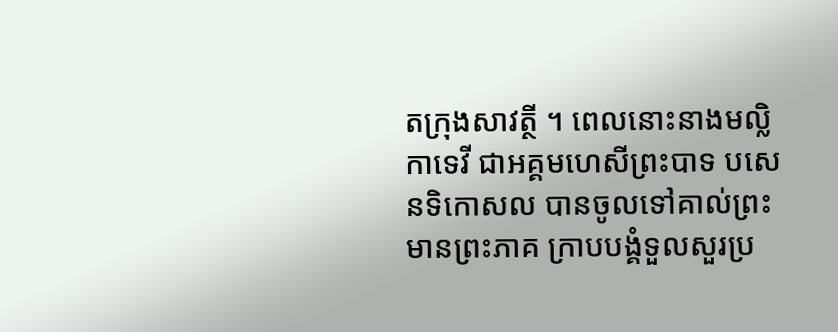តក្រុងសាវត្ថី ។ ពេលនោះនាងមល្លិកាទេវី ជាអគ្គមហេសីព្រះបាទ បសេនទិកោសល បានចូលទៅគាល់ព្រះមានព្រះភាគ ក្រាបបង្គំទួលសួរប្រ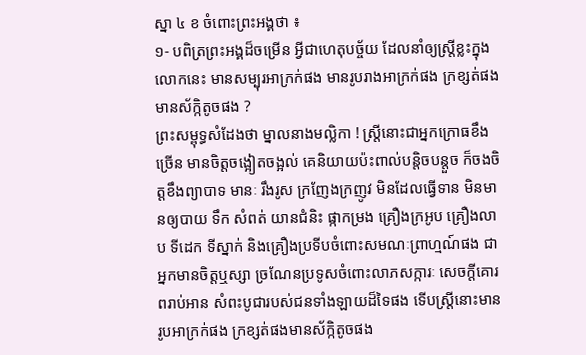ស្នា ៤ ខ ចំពោះព្រះអង្គថា ៖
១- បពិត្រព្រះអង្គដ៏ចម្រើន អ្វីជាហេតុបច្ច័យ ដែលនាំឲ្យស្រ្តីខ្លះក្នុងលោកនេះ មានសម្បុរអាក្រក់ផង មានរូបរាងអាក្រក់ផង ក្រខ្សត់ផង មានស័ក្កិតូចផង ?
ព្រះសម្ពុទ្ធសំដែងថា ម្នាលនាងមល្លិកា ! ស្រ្តីនោះជាអ្នកក្រោធខឹងច្រើន មានចិត្តចង្អៀតចង្អល់ គេនិយាយប៉ះពាល់បន្តិចបន្តួច ក៏ចងចិត្តខឹងព្យាបាទ មានៈ រឹងរូស ក្រញែងក្រញូវ មិនដែលធ្វើទាន មិនមានឲ្យបាយ ទឹក សំពត់ យានជំនិះ ផ្កាកម្រង គ្រឿងក្រអូប គ្រឿងលាប ទីដេក ទីស្នាក់ និងគ្រឿងប្រទីបចំពោះសមណៈព្រាហ្មណ៍ផង ជាអ្នកមានចិត្តឬស្សា ច្រណែនប្រទូសចំពោះលាភសក្ការៈ សេចក្តីគោរពរាប់អាន សំពះបូជារបស់ជនទាំងឡាយដ៏ទៃផង ទើបស្ត្រីនោះមានរូបអាក្រក់ផង ក្រខ្សត់ផងមានស័ក្កិតូចផង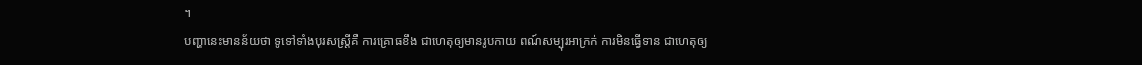។
បញ្ហានេះមានន័យថា ទូទៅទាំងបុរសស្រ្តីគឺ ការគ្រោធខឹង ជាហេតុឲ្យមានរូបកាយ ពណ៍សម្បុរអាក្រក់ ការមិនធ្វើទាន ជាហេតុឲ្យ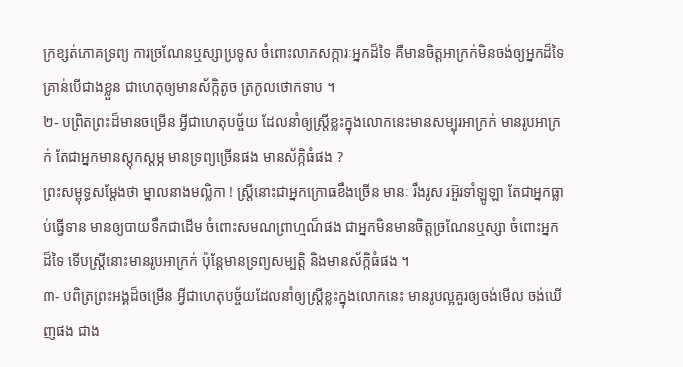ក្រខ្សត់ភោគទ្រព្យ ការច្រណែនឬស្សាប្រទូស ចំពោះលាភសក្ការៈអ្នកដ៏ទៃ គឺមានចិត្តអាក្រក់មិនចង់ឲ្យអ្នកដ៏ទៃគ្រាន់បើជាងខ្លួន ជាហេតុឲ្យមានស័ក្កិតូច ត្រកូលថោកទាប ។
២- បព្រិតព្រះដ៏មានចម្រើន អ្វីជាហេតុបច្ច័យ ដែលនាំឲ្យស្ត្រីខ្លះក្នុងលោកនេះមានសម្បុរអាក្រក់ មានរូបអាក្រក់ តែជាអ្នកមានស្តុកស្តម្ភ មានទ្រព្យច្រើនផង មានស័ក្កិធំផង ?
ព្រះសម្ពុទ្ធសម្តែងថា ម្នាលនាងមល្លិកា ! ស្រី្តនោះជាអ្នកក្រោធខឹងច្រើន មានៈ រឹងរូស រអ៊ួរទាំឡូឡា តែជាអ្នកធ្លាប់ធ្វើទាន មានឲ្យបាយទឹកជាដើម ចំពោះសមណព្រាហ្មណ៏ផង ជាអ្នកមិនមានចិត្តច្រណែនឬស្សា ចំពោះអ្នកដ៏ទៃ ទើបស្ត្រីនោះមានរូបអាក្រក់ ប៉ុន្តែមានទ្រព្យសម្បត្តិ និងមានស័ក្កិធំផង ។
៣- បពិត្រព្រះអង្គដ៏ចម្រើន អ្វីជាហេតុបច្ច័យដែលនាំឲ្យស្ត្រីខ្លះក្នុងលោកនេះ មានរូបល្អគួរឲ្យចង់មើល ចង់ឃើញផង ជាង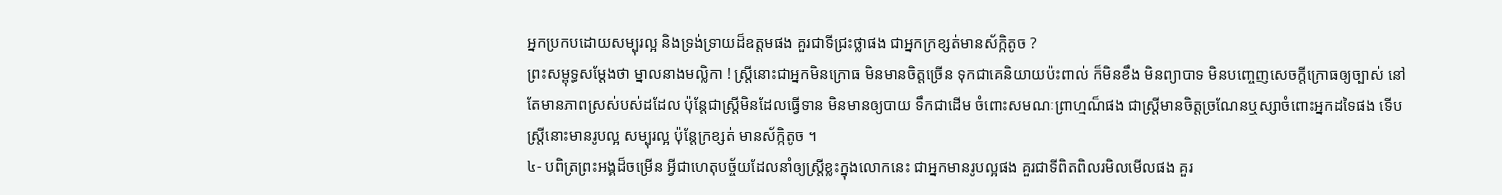អ្នកប្រកបដោយសម្បុរល្អ និងទ្រង់ទ្រាយដ៏ឧត្តមផង គួរជាទីជ្រះថ្លាផង ជាអ្នកក្រខ្សត់មានស័ក្កិតូច ?
ព្រះសម្ពុទ្ធសម្តែងថា ម្នាលនាងមល្លិកា ! ស្ត្រីនោះជាអ្នកមិនក្រោធ មិនមានចិត្តច្រើន ទុកជាគេនិយាយប៉ះពាល់ ក៏មិនខឹង មិនព្យាបាទ មិនបញ្ចេញសេចក្តីក្រោធឲ្យច្បាស់ នៅតែមានភាពស្រស់បស់ដដែល ប៉ុន្តែជាស្រ្តីមិនដែលធ្វើទាន មិនមានឲ្យបាយ ទឹកជាដើម ចំពោះសមណៈព្រាហ្មណ៏ផង ជាស្ត្រីមានចិត្តច្រណែនឬស្សាចំពោះអ្នកដទៃផង ទើបស្រ្តីនោះមានរូបល្អ សម្បុរល្អ ប៉ុន្តែក្រខ្សត់ មានស័ក្កិតូច ។
៤- បពិត្រព្រះអង្គដ៏ចម្រើន អ្វីជាហេតុបច្ច័យដែលនាំឲ្យស្រ្តីខ្លះក្នុងលោកនេះ ជាអ្នកមានរូបល្អផង គួរជាទីពិតពិលរមិលមើលផង គួរ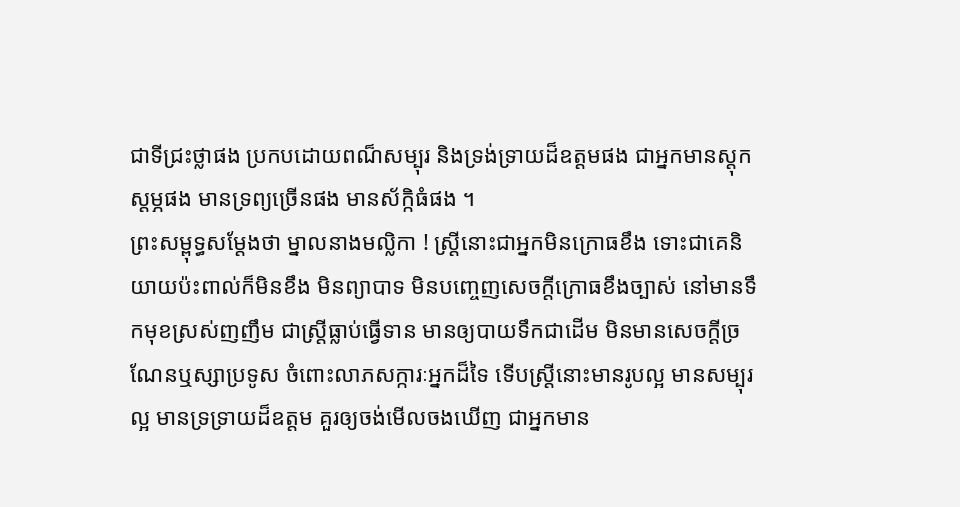ជាទីជ្រះថ្លាផង ប្រកបដោយពណ៏សម្បុរ និងទ្រង់ទ្រាយដ៏ឧត្តមផង ជាអ្នកមានស្តុកស្តម្ភផង មានទ្រព្យច្រើនផង មានស័ក្កិធំផង ។
ព្រះសម្ពុទ្ធសម្តែងថា ម្នាលនាងមល្លិកា ! ស្រ្តីនោះជាអ្នកមិនក្រោធខឹង ទោះជាគេនិយាយប៉ះពាល់ក៏មិនខឹង មិនព្យាបាទ មិនបញ្ចេញសេចក្តីក្រោធខឹងច្បាស់ នៅមានទឹកមុខស្រស់ញញឹម ជាស្រ្តីធ្លាប់ធ្វើទាន មានឲ្យបាយទឹកជាដើម មិនមានសេចក្តីច្រណែនឬស្សាប្រទូស ចំពោះលាភសក្ការៈអ្នកដ៏ទៃ ទើបស្រ្តីនោះមានរូបល្អ មានសម្បុរល្អ មានទ្រទ្រាយដ៏ឧត្តម គួរឲ្យចង់មើលចងឃើញ ជាអ្នកមាន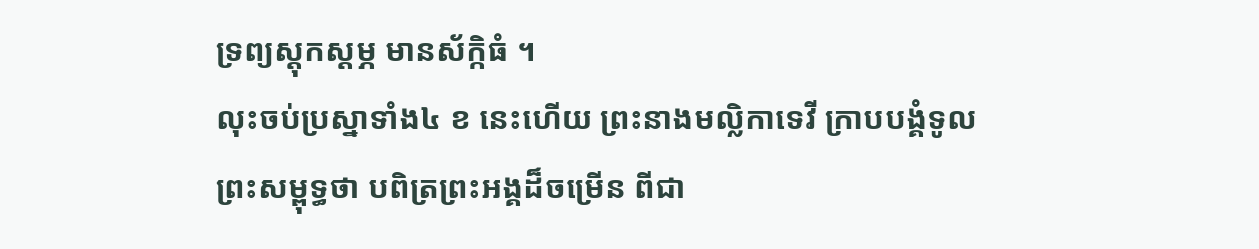ទ្រព្យស្តុកស្តម្ភ មានស័ក្កិធំ ។
លុះចប់ប្រស្នាទាំង៤ ខ នេះហើយ ព្រះនាងមល្លិកាទេវី ក្រាបបង្គំទូលព្រះសម្ពុទ្ធថា បពិត្រព្រះអង្គដ៏ចម្រើន ពីជា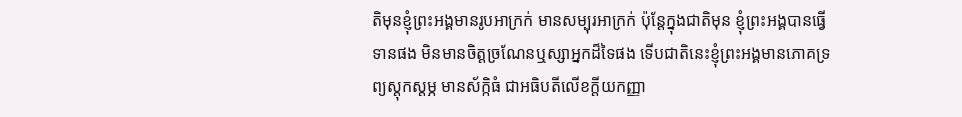តិមុនខ្ញុំព្រះអង្គមានរូបអាក្រក់ មានសម្បុរអាក្រក់ ប៉ុន្តែក្នុងជាតិមុន ខ្ញុំព្រះអង្គបានធ្វើទានផង មិនមានចិត្តច្រណែនឬស្សាអ្នកដ៏ទៃផង ទើបជាតិនេះខ្ញុំព្រះអង្គមានភោគទ្រព្យស្តុកស្តម្ភ មានស័ក្កិធំ ជាអធិបតីលើខក្តីយកញ្ញា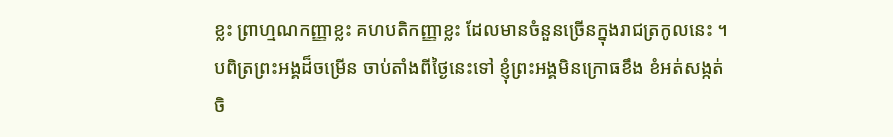ខ្លះ ព្រាហ្មណកញ្ញាខ្លះ គហបតិកញ្ញាខ្លះ ដែលមានចំនួនច្រើនក្នុងរាជត្រកូលនេះ ។
បពិត្រព្រះអង្គដ៏ចម្រើន ចាប់តាំងពីថ្ងៃនេះទៅ ខ្ញុំព្រះអង្គមិនក្រោធខឹង ខំអត់សង្កត់ចិ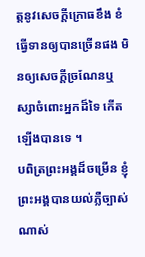ត្តនូវសេចក្តីក្រោធខឹង ខំធ្វើទានឲ្យបានច្រើនផង មិនឲ្យសេចក្តីច្រណែនឬស្សាចំពោះអ្នកដ៏ទៃ កើតឡើងបានទេ ។
បពិត្រព្រះអង្គដ៏ចម្រើន ខ្ញុំព្រះអង្គបានយល់ភ្លឺច្បាស់ណាស់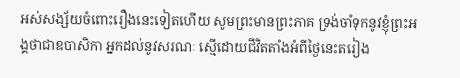អស់សង្ស័យចំពោះរឿងនេះទៀតហើយ សូមព្រះមានព្រះភាគ ទ្រង់ចាំទុកនូវខ្ញុំព្រះអង្គថាជាឧបាសិកា អ្នកដល់នូវសរណៈ ស្មើដោយជីវិតតាំងអំពីថ្ងៃនេះតរៀង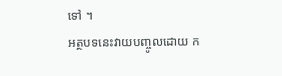ទៅ ។
អត្ថបទនេះវាយបញ្ចូលដោយ ក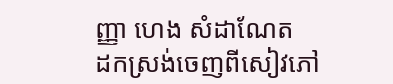ញ្ញា ហេង សំដាណែត
ដកស្រង់ចេញពីសៀវភៅ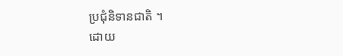ប្រជុំនិទានជាតិ ។
ដោយ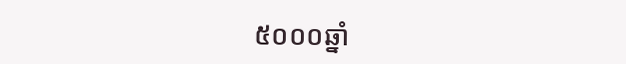៥០០០ឆ្នាំ